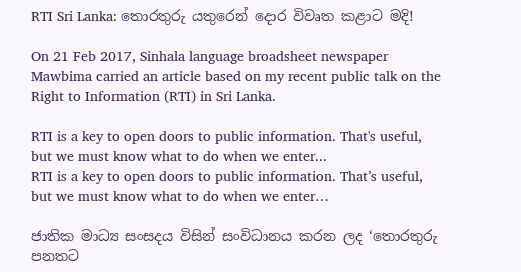RTI Sri Lanka: තොරතුරු යතුරෙන් ‍දොර විවෘත කළාට මදි!

On 21 Feb 2017, Sinhala language broadsheet newspaper Mawbima carried an article based on my recent public talk on the Right to Information (RTI) in Sri Lanka.

RTI is a key to open doors to public information. That's useful, but we must know what to do when we enter...
RTI is a key to open doors to public information. That’s useful, but we must know what to do when we enter…

ජාතික මාධ්‍ය සංසදය විසින් සංවිධානය කරන ලද ‘තොරතුරු පනතට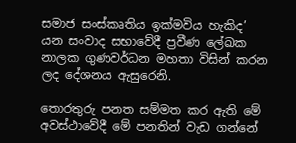සමාජ සංස්කෘතිය ඉක්මවිය හැකිද’ යන සංවාද සභාවේදී ප්‍රවීණ ලේඛක නාලක ගුණවර්ධන මහතා විසින් කරන ලද දේශනය ඇසුරෙනි.

තොරතුරු පනත සම්මත කර ඇති මේ අවස්ථාවේදී මේ පනතින් වැඩ ගන්නේ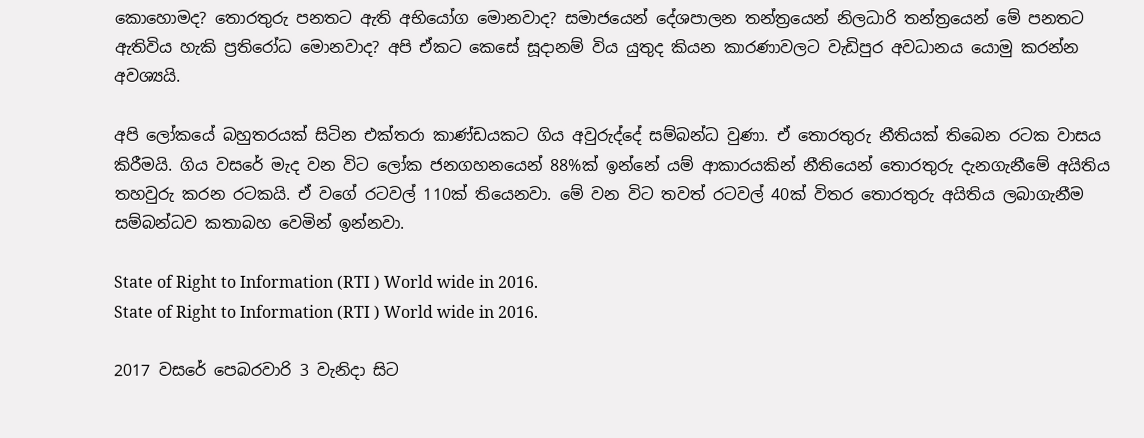කොහොමද? තොරතුරු පනතට ඇති අභියෝග මොනවාද? සමාජයෙන් දේශපාලන තන්ත්‍රයෙන් නිලධාරි තන්ත්‍රයෙන් මේ පනතට ඇතිවිය හැකි ප්‍රතිරෝධ මොනවාද? අපි ඒකට කෙසේ සූදානම් විය යුතුද කියන කාරණාවලට වැඩිපුර අවධානය යොමු කරන්න අවශ්‍යයි.

අපි ලෝකයේ බහුතරයක් සිටින එක්තරා කාණ්ඩයකට ගිය අවුරුද්දේ සම්බන්ධ වුණා. ඒ තොරතුරු නීතියක් තිබෙන රටක වාසය කිරීමයි. ගිය වසරේ මැද වන විට ලෝක ජනගහනයෙන් 88%ක් ඉන්නේ යම් ආකාරයකින් නීතියෙන් තොරතුරු දැනගැනීමේ අයිතිය තහවුරු කරන රටකයි. ඒ වගේ රටවල් 110ක් තියෙනවා. මේ වන විට තවත් රටවල් 40ක් විතර තොරතුරු අයිතිය ලබාගැනීම සම්බන්ධව කතාබහ වෙමින් ඉන්නවා.

State of Right to Information (RTI ) World wide in 2016.
State of Right to Information (RTI ) World wide in 2016.

2017 වසරේ පෙබරවාරි 3 වැනිදා සිට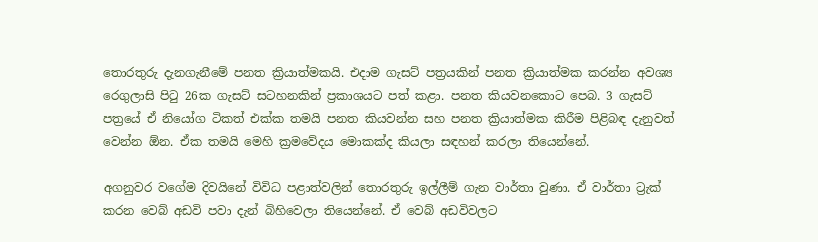තොරතුරු දැනගැනීමේ පනත ක්‍රියාත්මකයි. එදාම ගැසට් පත්‍රයකින් පනත ක්‍රියාත්මක කරන්න අවශ්‍ය රෙගුලාසි පිටු 26ක ගැසට් සටහනකින් ප්‍රකාශයට පත් කළා. පනත කියවනකොට පෙබ. 3 ගැසට් පත්‍රයේ ඒ නියෝග ටිකත් එක්ක තමයි පනත කියවන්න සහ පනත ක්‍රියාත්මක කිරීම පිළිබඳ දැනුවත් වෙන්න ඕන. ඒක තමයි මෙහි ක්‍රමවේදය මොකක්ද කියලා සඳහන් කරලා තියෙන්නේ.

අගනුවර වගේම දිවයිනේ විවිධ පළාත්වලින් තොරතුරු ඉල්ලීම් ගැන වාර්තා වුණා. ඒ වාර්තා ට්‍රැක් කරන වෙබ් අඩවි පවා දැන් බිහිවෙලා තියෙන්නේ. ඒ වෙබ් අඩවිවලට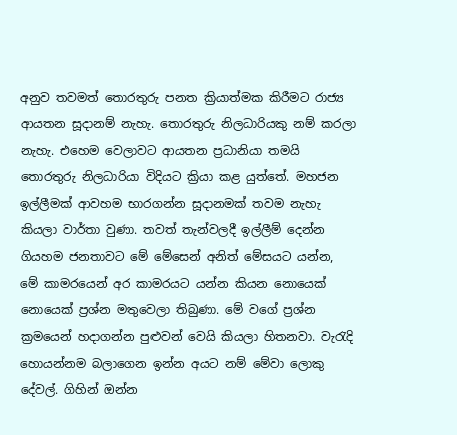අනුව තවමත් තොරතුරු පනත ක්‍රියාත්මක කිරීමට රාජ්‍ය ආයතන සූදානම් නැහැ. තොරතුරු නිලධාරියකු නම් කරලා නැහැ. එහෙම වෙලාවට ආයතන ප්‍රධානියා තමයි තොරතුරු නිලධාරියා විදියට ක්‍රියා කළ යුත්තේ. මහජන ඉල්ලීමක් ආවහම භාරගන්න සූදානමක් තවම නැහැ කියලා වාර්තා වුණා. තවත් තැන්වලදී ඉල්ලීම් දෙන්න ගියහම ජනතාවට මේ මේසෙන් අනිත් මේසයට යන්න, මේ කාමරයෙන් අර කාමරයට යන්න කියන නොයෙක් නොයෙක් ප්‍රශ්න මතුවෙලා තිබුණා. මේ වගේ ප්‍රශ්න ක්‍රමයෙන් හදාගන්න පුළුවන් වෙයි කියලා හිතනවා. වැරැදි හොයන්නම බලාගෙන ඉන්න අයට නම් මේවා ලොකු දේවල්. ගිහින් ඔන්න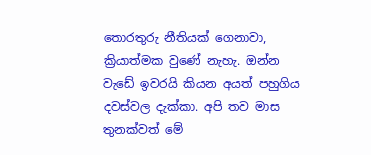තොරතුරු නීතියක් ගෙනාවා, ක්‍රියාත්මක වුණේ නැහැ. ඔන්න වැඩේ ඉවරයි කියන අයත් පහුගිය දවස්වල දැක්කා. අපි තව මාස තුනක්වත් මේ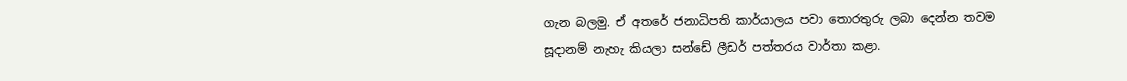ගැන බලමු. ඒ අතරේ ජනාධිපති කාර්යාලය පවා තොරතුරු ලබා දෙන්න තවම සූදානම් නැහැ කියලා සන්ඩේ ලීඩර් පත්තරය වාර්තා කළා.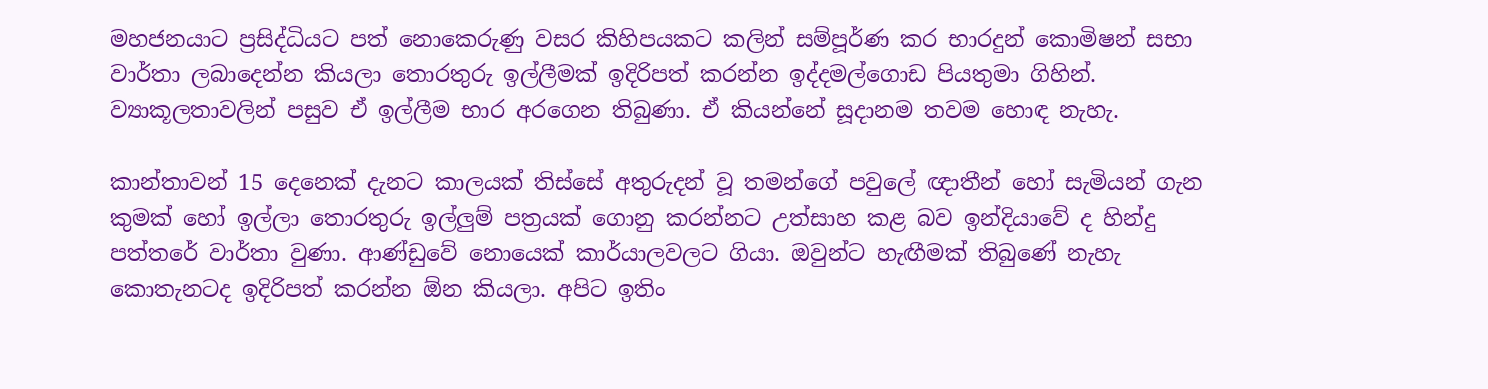මහජනයාට ප්‍රසිද්ධියට පත් නොකෙරුණු වසර කිහිපයකට කලින් සම්පූර්ණ කර භාරදුන් කොමිෂන් සභා වාර්තා ලබාදෙන්න කියලා තොරතුරු ඉල්ලීමක් ඉදිරිපත් කරන්න ඉද්දමල්ගොඩ පියතුමා ගිහින්. ව්‍යාකූලතාවලින් පසුව ඒ ඉල්ලීම භාර අරගෙන තිබුණා. ඒ කියන්නේ සූදානම තවම හොඳ නැහැ.

කාන්තාවන් 15 දෙනෙක් දැනට කාලයක් තිස්සේ අතුරුදන් වූ තමන්ගේ පවුලේ ඥාතීන් හෝ සැමියන් ගැන කුමක් හෝ ඉල්ලා තොරතුරු ඉල්ලුම් පත්‍රයක් ගොනු කරන්නට උත්සාහ කළ බව ඉන්දියාවේ ද හින්දු පත්තරේ වාර්තා වුණා. ආණ්ඩුවේ නොයෙක් කාර්යාලවලට ගියා. ඔවුන්ට හැඟීමක් තිබුණේ නැහැ කොතැනටද ඉදිරිපත් කරන්න ඕන කියලා. අපිට ඉතිං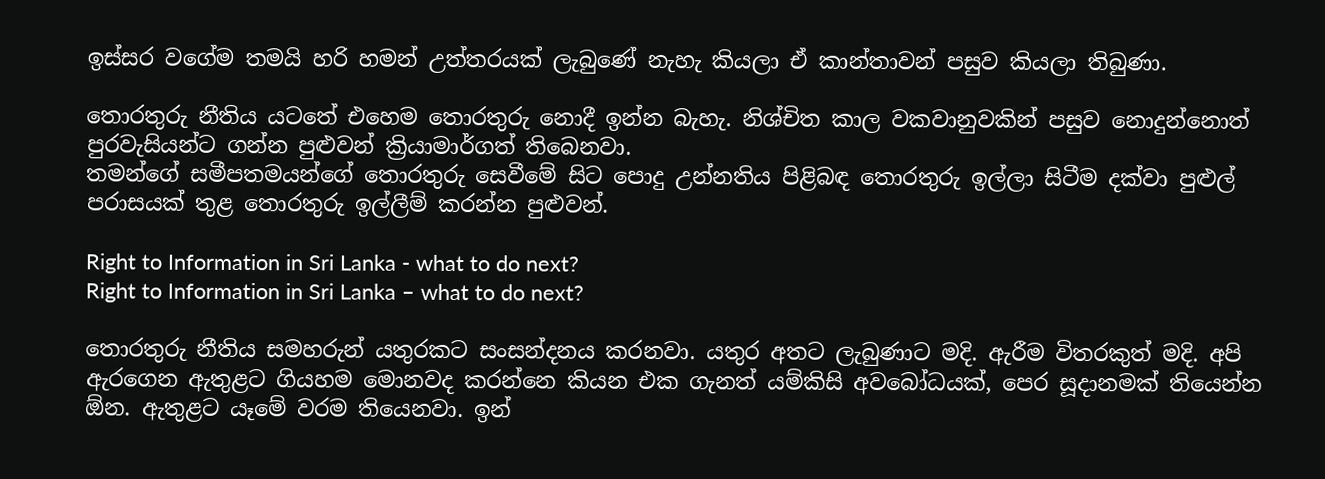ඉස්සර වගේම තමයි හරි හමන් උත්තරයක් ලැබුණේ නැහැ කියලා ඒ කාන්තාවන් පසුව කියලා තිබුණා.

තොරතුරු නීතිය යටතේ එහෙම තොරතුරු නොදී ඉන්න බැහැ. නිශ්චිත කාල වකවානුවකින් පසුව නොදුන්නොත් පුරවැසියන්ට ගන්න පුළුවන් ක්‍රියාමාර්ගත් තිබෙනවා.
තමන්ගේ සමීපතමයන්ගේ තොරතුරු සෙවීමේ සිට පොදු උන්නතිය පිළිබඳ තොරතුරු ඉල්ලා සිටීම දක්වා පුළුල් පරාසයක් තුළ තොරතුරු ඉල්ලීම් කරන්න පුළුවන්.

Right to Information in Sri Lanka - what to do next?
Right to Information in Sri Lanka – what to do next?

තොරතුරු නීතිය සමහරුන් යතුරකට සංසන්දනය කරනවා. යතුර අතට ලැබුණාට මදි. ඇරීම විතරකුත් මදි. අපි ඇරගෙන ඇතුළට ගියහම මොනවද කරන්නෙ කියන එක ගැනත් යම්කිසි අවබෝධයක්, පෙර සූදානමක් තියෙන්න ඕන. ඇතුළට යෑමේ වරම තියෙනවා. ඉන්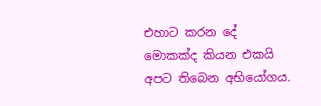එහාට කරන දේ මොකක්ද කියන එකයි අපට තිබෙන අභියෝගය.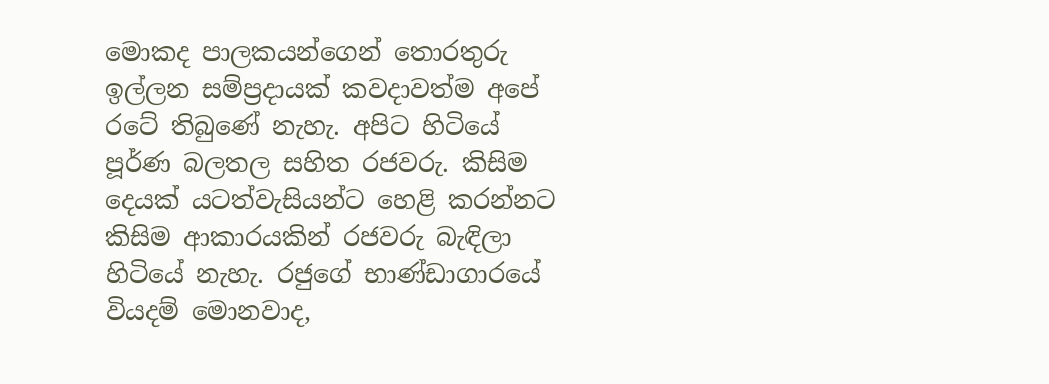මොකද පාලකයන්ගෙන් තොරතුරු ඉල්ලන සම්ප්‍රදායක් කවදාවත්ම අපේ රටේ තිබුණේ නැහැ. අපිට හිටියේ පූර්ණ බලතල සහිත රජවරු. කිසිම දෙයක් යටත්වැසියන්ට හෙළි කරන්නට කිසිම ආකාරයකින් රජවරු බැඳිලා හිටියේ නැහැ. රජුගේ භාණ්ඩාගාරයේ වියදම් මොනවාද,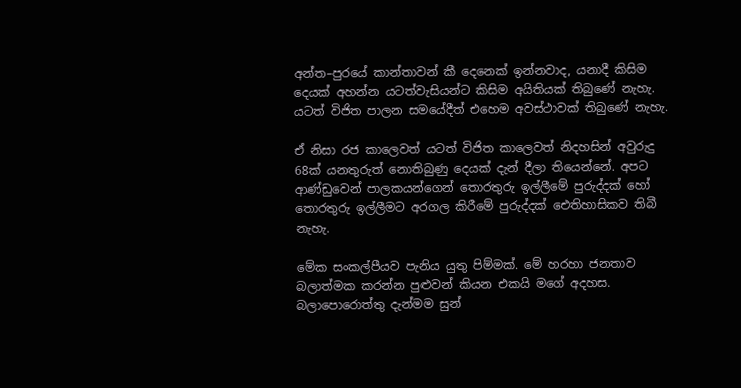අන්ත–පුරයේ කාන්තාවන් කී දෙනෙක් ඉන්නවාද, යනාදී කිසිම දෙයක් අහන්න යටත්වැසියන්ට කිසිම අයිතියක් තිබුණේ නැහැ. යටත් විජිත පාලන සමයේදීත් එහෙම අවස්ථාවක් තිබුණේ නැහැ.

ඒ නිසා රජ කාලෙවත් යටත් විජිත කාලෙවත් නිදහසින් අවුරුදු 68ක් යනතුරුත් නොතිබුණු දෙයක් දැන් දීලා තියෙන්නේ. අපට ආණ්ඩුවෙන් පාලකයන්ගෙන් තොරතුරු ඉල්ලීමේ පුරුද්දක් හෝ තොරතුරු ඉල්ලීමට අරගල කිරීමේ පුරුද්දක් ඓතිහාසිකව තිබී නැහැ.

මේක සංකල්පීයව පැනිය යුතු පිම්මක්. මේ හරහා ජනතාව බලාත්මක කරන්න පුළුවන් කියන එකයි මගේ අදහස. බලාපොරොත්තු දැන්මම සුන්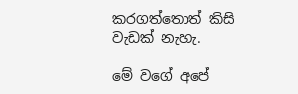කරගත්තොත් කිසි වැඩක් නැහැ.

මේ වගේ අපේ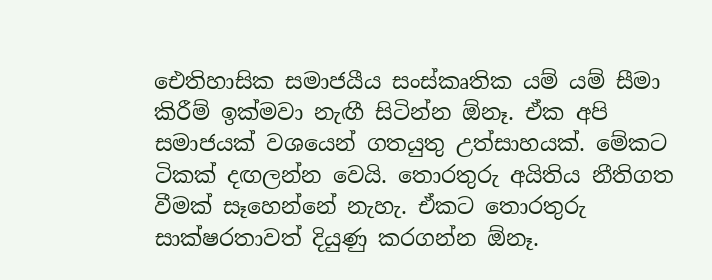ඓතිහාසික සමාජයීය සංස්කෘතික යම් යම් සීමා කිරීම් ඉක්මවා නැඟී සිටින්න ඕනෑ. ඒක අපි සමාජයක් වශයෙන් ගතයුතු උත්සාහයක්. මේකට ටිකක් දඟලන්න වෙයි. තොරතුරු අයිතිය නීතිගත වීමක් සෑහෙන්නේ නැහැ. ඒකට තොරතුරු සාක්ෂරතාවත් දියුණු කරගන්න ඕනෑ.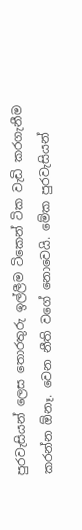පුරවැසියන් ලෙස තොරතුරු ඉල්ලීම ටිකෙන් ටික වැඩි කරගැනීම කරන්න ඕනෑ. වෙන නීති වගේ නොවෙයි. මේක පුරවැසියන්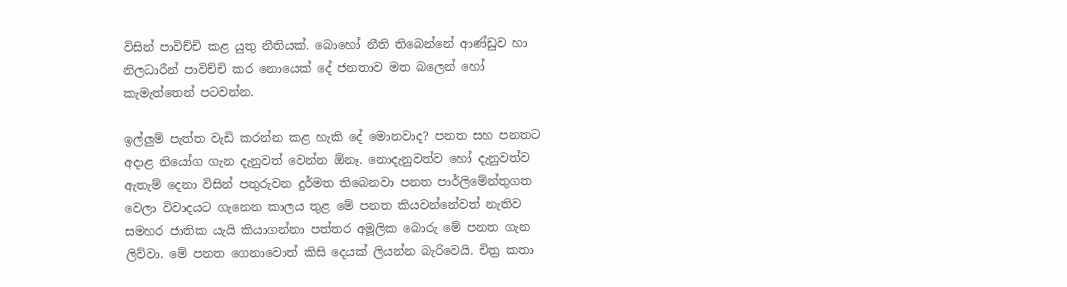විසින් පාවිච්චි කළ යුතු නීතියක්. බොහෝ නීති තිබෙන්නේ ආණ්ඩුව හා නිලධාරීන් පාවිච්චි කර නොයෙක් දේ ජනතාව මත බලෙන් හෝ කැමැත්තෙන් පටවන්න.

ඉල්ලුම් පැත්ත වැඩි කරන්න කළ හැකි දේ මොනවාද? පනත සහ පනතට අදාළ නියෝග ගැන දැනුවත් වෙන්න ඕනෑ. නොදැනුවත්ව හෝ දැනුවත්ව ඇතැම් දෙනා විසින් පතුරුවන දුර්මත තිබෙනවා පනත පාර්ලිමේන්තුගත වෙලා විවාදයට ගැනෙන කාලය තුළ මේ පනත කියවන්නේවත් නැතිව සමහර ජාතික යැයි කියාගන්නා පත්තර අමූලික බොරු මේ පනත ගැන ලිව්වා. මේ පනත ගෙනාවොත් කිසි දෙයක් ලියන්න බැරිවෙයි. චිත්‍ර කතා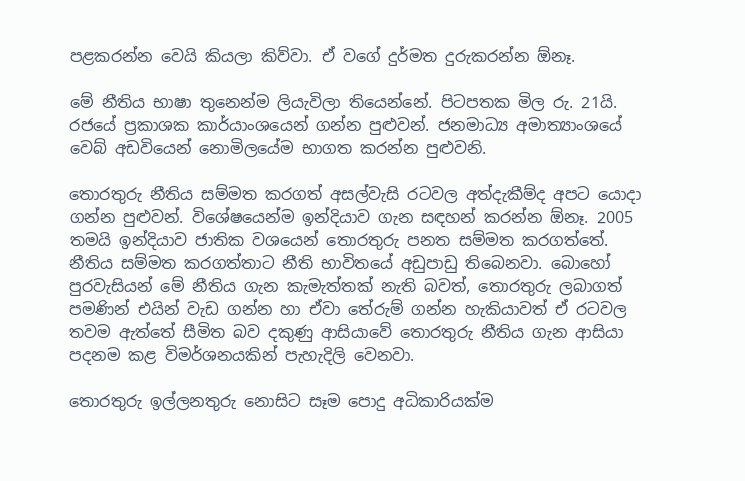පළකරන්න වෙයි කියලා කිව්වා. ඒ වගේ දුර්මත දුරුකරන්න ඕනෑ.

මේ නීතිය භාෂා තුනෙන්ම ලියැවිලා තියෙන්නේ. පිටපතක මිල රු. 21යි. රජයේ ප්‍රකාශක කාර්යාංශයෙන් ගන්න පුළුවන්. ජනමාධ්‍ය අමාත්‍යාංශයේ වෙබ් අඩවියෙන් නොමිලයේම භාගත කරන්න පුළුවනි.

තොරතුරු නීතිය සම්මත කරගත් අසල්වැසි රටවල අත්දැකීම්ද අපට යොදා ගන්න පුළුවන්. විශේෂයෙන්ම ඉන්දියාව ගැන සඳහන් කරන්න ඕනෑ. 2005 තමයි ඉන්දියාව ජාතික වශයෙන් තොරතුරු පනත සම්මත කරගත්තේ. නීතිය සම්මත කරගත්තාට නීති භාවිතයේ අඩුපාඩු තිබෙනවා. බොහෝ පුරවැසියන් මේ නීතිය ගැන කැමැත්තක් නැති බවත්, තොරතුරු ලබාගත් පමණින් එයින් වැඩ ගන්න හා ඒවා තේරුම් ගන්න හැකියාවත් ඒ රටවල තවම ඇත්තේ සීමිත බව දකුණු ආසියාවේ තොරතුරු නීතිය ගැන ආසියා පදනම කළ විමර්ශනයකින් පැහැදිලි වෙනවා.

තොරතුරු ඉල්ලනතුරු නොසිට සෑම පොදු අධිකාරියක්ම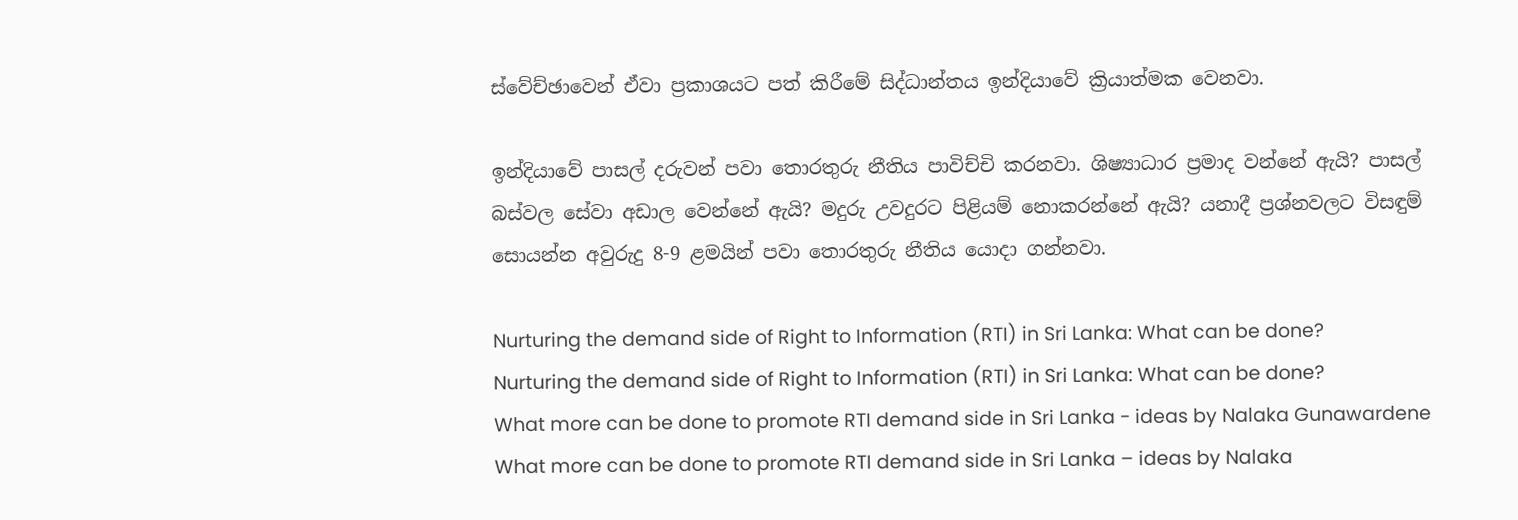ස්වේච්ඡාවෙන් ඒවා ප්‍රකාශයට පත් කිරීමේ සිද්ධාන්තය ඉන්දියාවේ ක්‍රියාත්මක වෙනවා.

ඉන්දියාවේ පාසල් දරුවන් පවා තොරතුරු නීතිය පාවිච්චි කරනවා. ශිෂ්‍යාධාර ප්‍රමාද වන්නේ ඇයි? පාසල් බස්වල සේවා අඩාල වෙන්නේ ඇයි? මදුරු උවදුරට පිළියම් නොකරන්නේ ඇයි? යනාදී ප්‍රශ්නවලට විසඳුම් සොයන්න අවුරුදු 8-9 ළමයින් පවා තොරතුරු නීතිය යොදා ගන්නවා.

Nurturing the demand side of Right to Information (RTI) in Sri Lanka: What can be done?
Nurturing the demand side of Right to Information (RTI) in Sri Lanka: What can be done?
What more can be done to promote RTI demand side in Sri Lanka - ideas by Nalaka Gunawardene
What more can be done to promote RTI demand side in Sri Lanka – ideas by Nalaka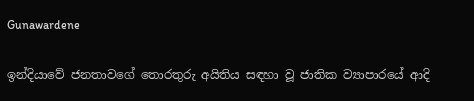Gunawardene

ඉන්දියාවේ ජනතාවගේ තොරතුරු අයිතිය සඳහා වූ ජාතික ව්‍යාපාරයේ ආදි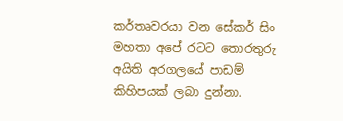කර්තෘවරයා වන සේකර් සිං මහතා අපේ රටට තොරතුරු අයිති අරගලයේ පාඩම් කිහිපයක් ලබා දුන්නා.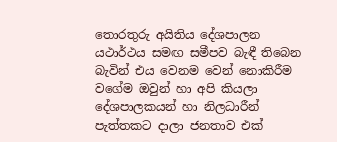තොරතුරු අයිතිය දේශපාලන යථාර්ථය සමඟ සමීපව බැඳී තිබෙන බැවින් එය වෙනම වෙන් නොකිරීම වගේම ඔවුන් හා අපි කියලා දේශපාලකයන් හා නිලධාරීන් පැත්තකට දාලා ජනතාව එක්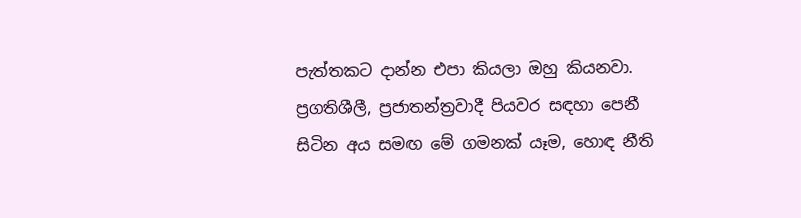පැත්තකට දාන්න එපා කියලා ඔහු කියනවා. ප්‍රගතිශීලී, ප්‍රජාතන්ත්‍රවාදී පියවර සඳහා පෙනී සිටින අය සමඟ මේ ගමනක් යෑම, හොඳ නීති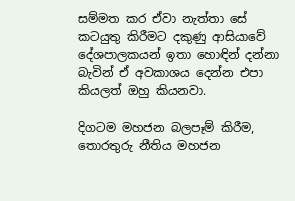සම්මත කර ඒවා නැත්තා සේ කටයුතු කිරීමට දකුණු ආසියාවේ දේශපාලකයන් ඉතා හොඳින් දන්නා බැවින් ඒ අවකාශය දෙන්න එපා කියලත් ඔහු කියනවා.

දිගටම මහජන බලපෑම් කිරීම, තොරතුරු නීතිය මහජන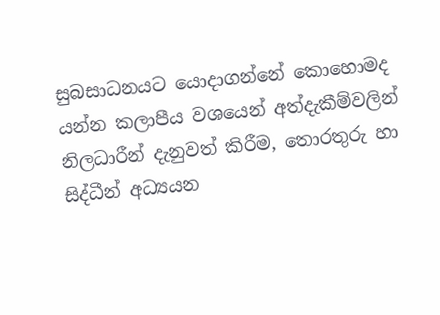සුබසාධනයට යොදාගන්නේ කොහොමද යන්න කලාපීය වශයෙන් අත්දැකීම්වලින් නිලධාරීන් දැනුවත් කිරීම, තොරතුරු හා සිද්ධීන් අධ්‍යයන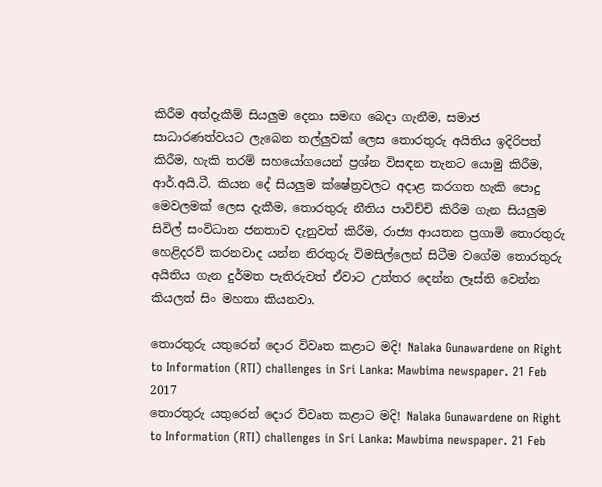කිරීම අත්දැකීම් සියලුම දෙනා සමඟ බෙදා ගැනීම, සමාජ සාධාරණත්වයට ලැබෙන තල්ලුවක් ලෙස තොරතුරු අයිතිය ඉදිරිපත් කිරීම, හැකි තරම් සහයෝගයෙන් ප්‍රශ්න විසඳන තැනට යොමු කිරීම, ආර්.අයි.ටී. කියන දේ සියලුම ක්ෂේත්‍රවලට අදාළ කරගත හැකි පොදු මෙවලමක් ලෙස දැකීම, තොරතුරු නීතිය පාවිච්චි කිරීම ගැන සියලුම සිවිල් සංවිධාන ජනතාව දැනුවත් කිරීම, රාජ්‍ය ආයතන ප්‍රගාමි තොරතුරු හෙළිදරව් කරනවාද යන්න නිරතුරු විමසිල්ලෙන් සිටීම වගේම තොරතුරු අයිතිය ගැන දුර්මත පැතිරුවත් ඒවාට උත්තර දෙන්න ලෑස්ති වෙන්න කියලත් සිං මහතා කියනවා.

තොරතුරු යතුරෙන් ‍දොර විවෘත කළාට මදි! Nalaka Gunawardene on Right to Information (RTI) challenges in Sri Lanka: Mawbima newspaper. 21 Feb 2017
තොරතුරු යතුරෙන් ‍දොර විවෘත කළාට මදි! Nalaka Gunawardene on Right to Information (RTI) challenges in Sri Lanka: Mawbima newspaper. 21 Feb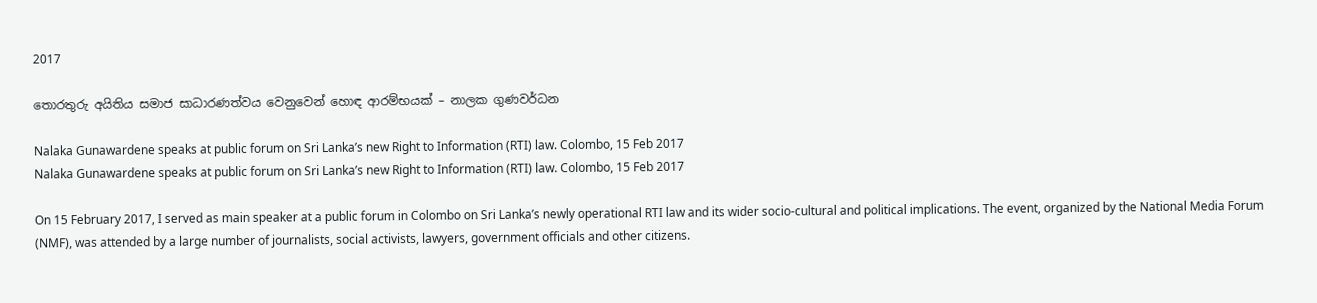2017

තොරතුරු අයිතිය සමාජ සාධාරණත්වය වෙනුවෙන් හොඳ ආරම්භයක් – නාලක ගුණවර්ධන

Nalaka Gunawardene speaks at public forum on Sri Lanka’s new Right to Information (RTI) law. Colombo, 15 Feb 2017
Nalaka Gunawardene speaks at public forum on Sri Lanka’s new Right to Information (RTI) law. Colombo, 15 Feb 2017

On 15 February 2017, I served as main speaker at a public forum in Colombo on Sri Lanka’s newly operational RTI law and its wider socio-cultural and political implications. The event, organized by the National Media Forum (NMF), was attended by a large number of journalists, social activists, lawyers, government officials and other citizens.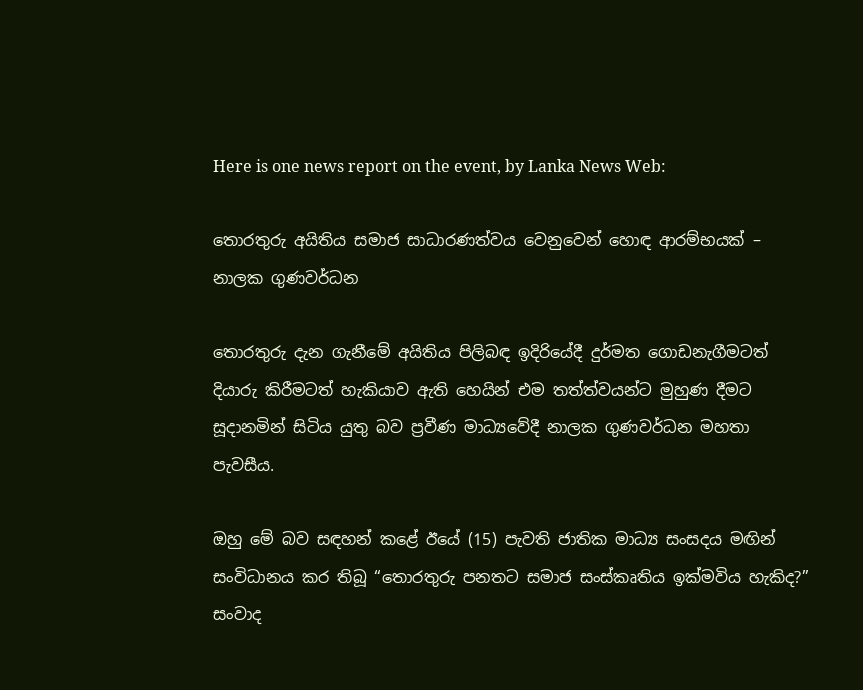Here is one news report on the event, by Lanka News Web:

තොරතුරු අයිතිය සමාජ සාධාරණත්වය වෙනුවෙන් හොඳ ආරම්භයක් – නාලක ගුණවර්ධන

තොරතුරු දැන ගැනීමේ අයිතිය පිලිබඳ ඉදිරියේදී දුර්මත ගොඩනැගීමටත් දියාරු කිරීමටත් හැකියාව ඇති හෙයින් එම තත්ත්වයන්ට මුහුණ දීමට සූදානමින් සිටිය යුතු බව ප්‍රවීණ මාධ්‍යවේදී නාලක ගුණවර්ධන මහතා පැවසීය.

ඔහු මේ බව සඳහන් කළේ ඊයේ (15) පැවති ජාතික මාධ්‍ය සංසදය මඟින් සංවිධානය කර තිබූ “තොරතුරු පනතට සමාජ සංස්කෘතිය ඉක්මවිය හැකිද?” සංවාද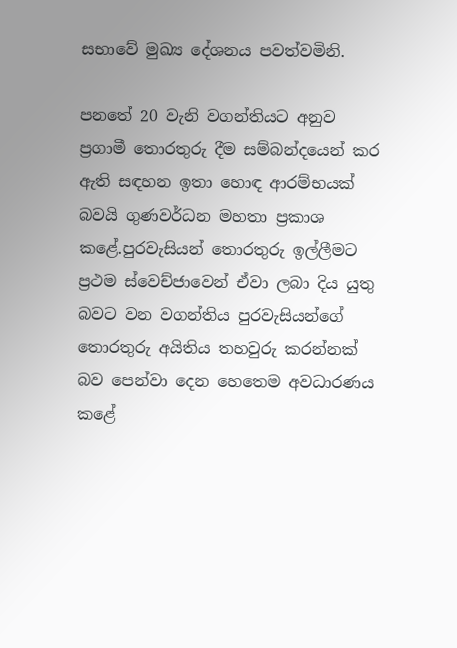සභාවේ මුඛ්‍ය දේශනය පවත්වමිනි.

පනතේ 20 වැනි වගන්තියට අනුව ප්‍රගාමී තොරතුරු දීම සම්බන්දයෙන් කර ඇති සඳහන ඉතා හොඳ ආරම්භයක් බවයි ගුණවර්ධන මහතා ප්‍රකාශ කළේ.පුරවැසියන් තොරතුරු ඉල්ලීමට ප්‍රථම ස්වෙච්ජාවෙන් ඒවා ලබා දිය යුතු බවට වන වගන්තිය පුරවැසියන්ගේ තොරතුරු අයිතිය තහවුරු කරන්නක් බව පෙන්වා දෙන හෙතෙම අවධාරණය කළේ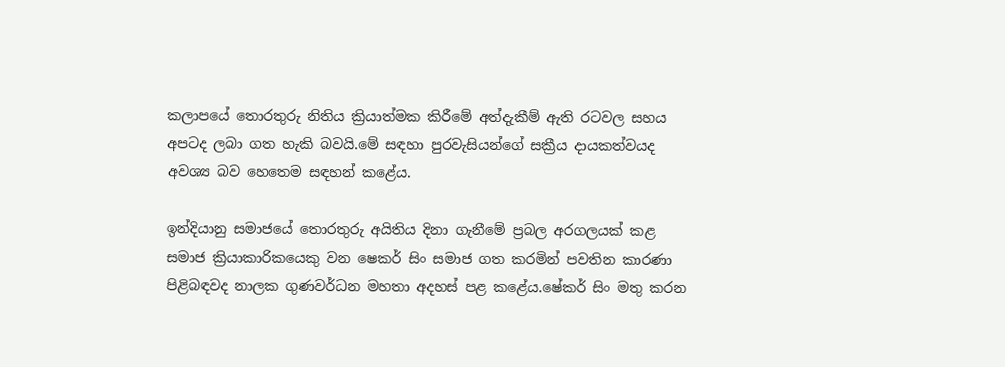කලාපයේ තොරතුරු නිතිය ක්‍රියාත්මක කිරීමේ අත්දැකීම් ඇති රටවල සහය අපටද ලබා ගත හැකි බවයි.මේ සඳහා පුරවැසියන්ගේ සක්‍රීය දායකත්වයද අවශ්‍ය බව හෙතෙම සඳහන් කළේය.

ඉන්දියානු සමාජයේ තොරතුරු අයිතිය දිනා ගැනීමේ ප්‍රබල අරගලයක් කළ සමාජ ක්‍රියාකාරිකයෙකු වන ෂෙකර් සිං සමාජ ගත කරමින් පවතින කාරණා පිළිබඳවද නාලක ගුණවර්ධන මහතා අදහස් පළ කළේය.ෂේකර් සිං මතු කරන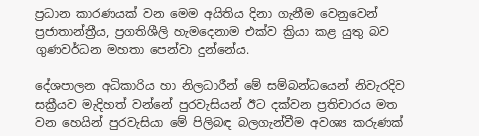ප්‍රධාන කාරණයක් වන මෙම අයිතිය දිනා ගැනීම වෙනුවෙන් ප්‍රජාතාන්ත්‍රීය, ප්‍රගතිශීලි හැමදෙනාම එක්ව ක්‍රියා කළ යුතු බව ගුණවර්ධන මහතා පෙන්වා දුන්නේය.

දේශපාලන අධිකාරිය හා නිලධාරීන් මේ සම්බන්ධයෙන් නිවැරදිව සක්‍රීයව මැදිහත් වන්නේ පුරවැසියන් ඊට දක්වන ප්‍රතිචාරය මත වන හෙයින් පුරවැසියා මේ පිලිබඳ බලගැන්වීම අවශ්‍ය කරුණක්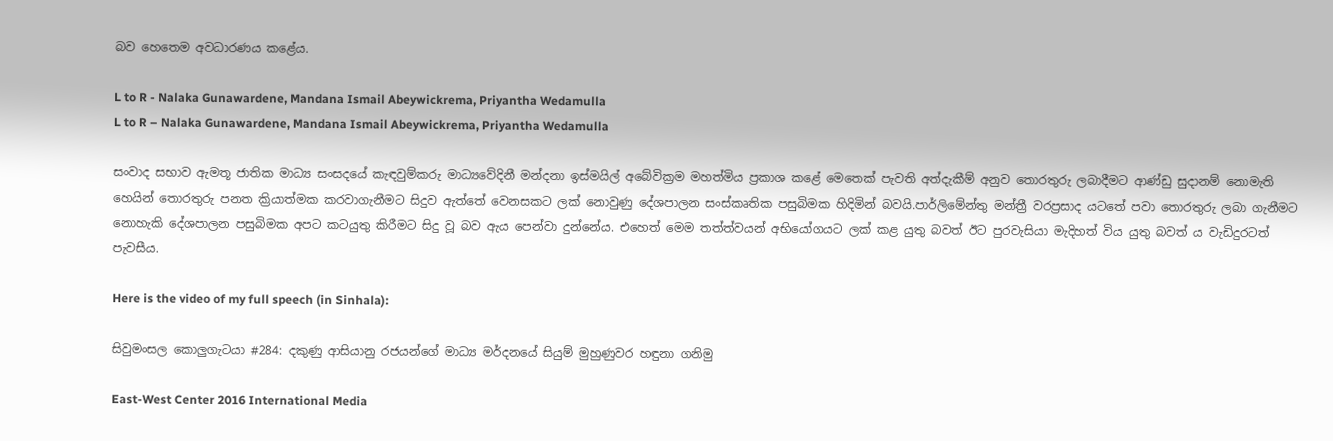බව හෙතෙම අවධාරණය කළේය.

L to R - Nalaka Gunawardene, Mandana Ismail Abeywickrema, Priyantha Wedamulla
L to R – Nalaka Gunawardene, Mandana Ismail Abeywickrema, Priyantha Wedamulla

සංවාද සභාව ඇමතූ ජාතික මාධ්‍ය සංසදයේ කැඳවුම්කරු මාධ්‍යවේදිනී මන්දනා ඉස්මයිල් අබේවික්‍රම මහත්මිය ප්‍රකාශ කළේ මෙතෙක් පැවති අත්දැකීම් අනුව තොරතුරු ලබාදීමට ආණ්ඩු සුදානම් නොමැති හෙයින් තොරතුරු පනත ක්‍රියාත්මක කරවාගැනීමට සිදුව ඇත්තේ වෙනසකට ලක් නොවුණු දේශපාලන සංස්කෘතික පසුබිමක හිදිමින් බවයි.පාර්ලිමේන්තු මන්ත්‍රී වරප්‍රසාද යටතේ පවා තොරතුරු ලබා ගැනීමට නොහැකි දේශපාලන පසුබිමක අපට කටයුතු කිරීමට සිදු වූ බව ඇය පෙන්වා දුන්නේය. එහෙත් මෙම තත්ත්වයන් අභියෝගයට ලක් කළ යුතු බවත් ඊට පුරවැසියා මැදිහත් විය යුතු බවත් ය වැඩිදුරටත් පැවසීය.

Here is the video of my full speech (in Sinhala):

සිවුමංසල කොලුගැටයා #284: දකුණු ආසියානු රජයන්ගේ මාධ්‍ය මර්දනයේ සියුම් මුහුණුවර හඳුනා ගනිමු

East-West Center 2016 International Media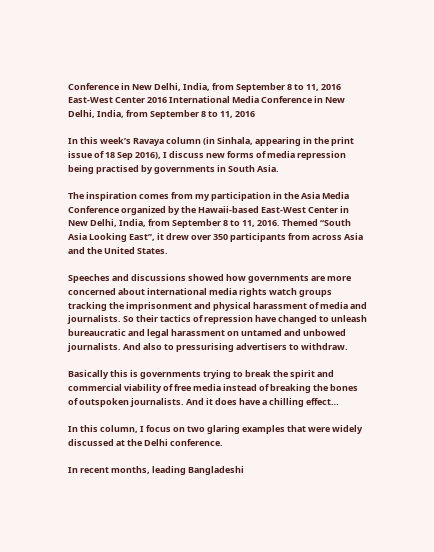Conference in New Delhi, India, from September 8 to 11, 2016
East-West Center 2016 International Media Conference in New Delhi, India, from September 8 to 11, 2016

In this week’s Ravaya column (in Sinhala, appearing in the print issue of 18 Sep 2016), I discuss new forms of media repression being practised by governments in South Asia.

The inspiration comes from my participation in the Asia Media Conference organized by the Hawaii-based East-West Center in New Delhi, India, from September 8 to 11, 2016. Themed “South Asia Looking East”, it drew over 350 participants from across Asia and the United States.

Speeches and discussions showed how governments are more concerned about international media rights watch groups tracking the imprisonment and physical harassment of media and journalists. So their tactics of repression have changed to unleash bureaucratic and legal harassment on untamed and unbowed journalists. And also to pressurising advertisers to withdraw.

Basically this is governments trying to break the spirit and commercial viability of free media instead of breaking the bones of outspoken journalists. And it does have a chilling effect…

In this column, I focus on two glaring examples that were widely discussed at the Delhi conference.

In recent months, leading Bangladeshi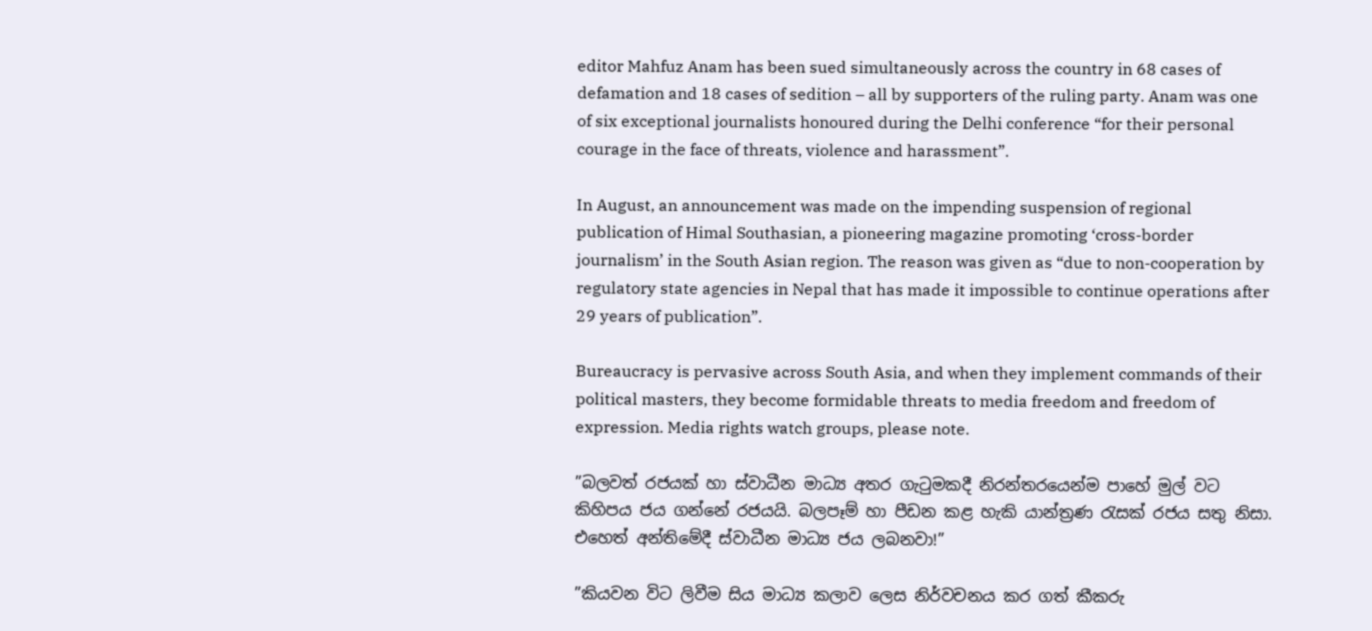editor Mahfuz Anam has been sued simultaneously across the country in 68 cases of defamation and 18 cases of sedition – all by supporters of the ruling party. Anam was one of six exceptional journalists honoured during the Delhi conference “for their personal courage in the face of threats, violence and harassment”.

In August, an announcement was made on the impending suspension of regional publication of Himal Southasian, a pioneering magazine promoting ‘cross-border journalism’ in the South Asian region. The reason was given as “due to non-cooperation by regulatory state agencies in Nepal that has made it impossible to continue operations after 29 years of publication”.

Bureaucracy is pervasive across South Asia, and when they implement commands of their political masters, they become formidable threats to media freedom and freedom of expression. Media rights watch groups, please note.

”බලවත් රජයක් හා ස්වාධීන මාධ්‍ය අතර ගැටුමකදී නිරන්තරයෙන්ම පාහේ මුල් වට කිහිපය ජය ගන්නේ රජයයි. බලපෑම් හා පීඩන කළ හැකි යාන්ත්‍රණ රැසක් රජය සතු නිසා. එහෙත් අන්තිමේදී ස්වාධීන මාධ්‍ය ජය ලබනවා!”

”කියවන විට ලිවීම සිය මාධ්‍ය කලාව ලෙස නිර්වචනය කර ගත් කීකරු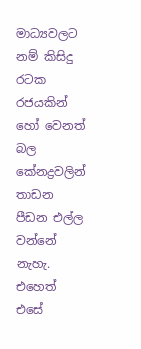මාධ්‍යවලට නම් කිසිදු රටක රජයකින් හෝ වෙනත් බල කේන‍ද්‍රවලින් තාඩන පීඩන එල්ල වන්නේ නැහැ. එහෙත් එසේ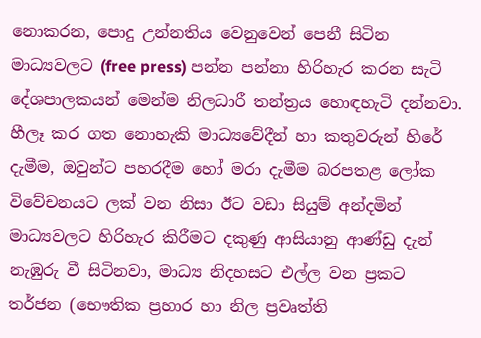නොකරන, පොදු උන්නතිය වෙනුවෙන් පෙනී සිටින මාධ්‍යවලට (free press) පන්න පන්නා හිරිහැර කරන සැටි දේශපාලකයන් මෙන්ම නිලධාරී තන්ත්‍රය හොඳහැටි දන්නවා. හීලෑ කර ගත නොහැකි මාධ්‍යවේදීන් හා කතුවරුන් හිරේ දැමීම, ඔවුන්ට පහරදීම හෝ මරා දැමීම බරපතළ ලෝක විවේචනයට ලක් වන නිසා ඊට වඩා සියුම් අන්දමින් මාධ්‍යවලට හිරිහැර කිරීමට දකුණු ආසියානු ආණ්ඩු දැන් නැඹුරු වී සිටිනවා, මාධ්‍ය නිදහසට එල්ල වන ප්‍රකට තර්ජන (භෞතික ප්‍රහාර හා නිල ප්‍රවෘත්ති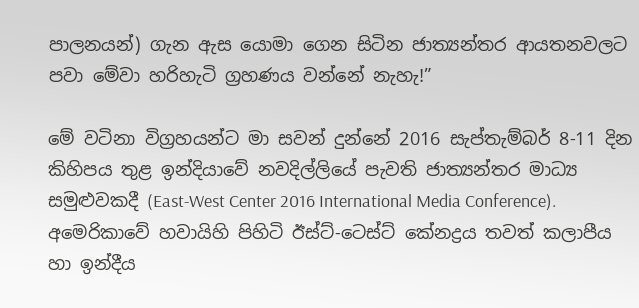පාලනයන්) ගැන ඇස යොමා ගෙන සිටින ජාත්‍යන්තර ආයතනවලට පවා මේවා හරිහැටි ග්‍රහණය වන්නේ නැහැ!”

මේ වටිනා විග්‍රහයන්ට මා සවන් දුන්නේ 2016 සැප්තැම්බර් 8-11 දින කිහිපය තුළ ඉන්දියාවේ නවදිල්ලියේ පැවති ජාත්‍යන්තර මාධ්‍ය සමුළුවකදී (East-West Center 2016 International Media Conference).  අමෙරිකාවේ හවායිහි පිහිටි ඊස්ට්-ටෙස්ට් කේන‍ද්‍රය තවත් කලාපීය හා ඉන්දීය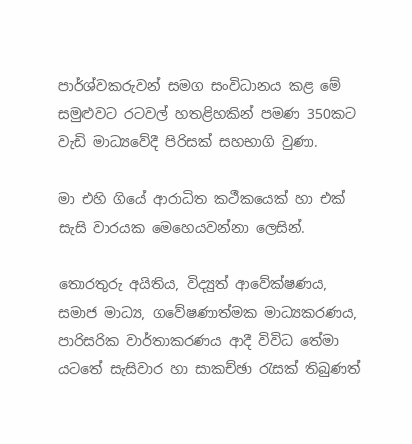පාර්ශ්වකරුවන් සමග සංවිධානය කළ මේ සමුළුවට රටවල් හතළිහකින් පමණ 350කට වැඩි මාධ්‍යවේදී පිරිසක් සහභාගි වුණා.

මා එහි ගියේ ආරාධිත කථීකයෙක් හා එක් සැසි වාරයක මෙහෙයවන්නා ලෙසින්.

තොරතුරු අයිතිය, විද්‍යුත් ආවේක්ෂණය, සමාජ මාධ්‍ය, ගවේෂණාත්මක මාධ්‍යකරණය, පාරිසරික වාර්තාකරණය ආදී විවිධ තේමා යටතේ සැසිවාර හා සාකච්ඡා රැසක් තිබුණත්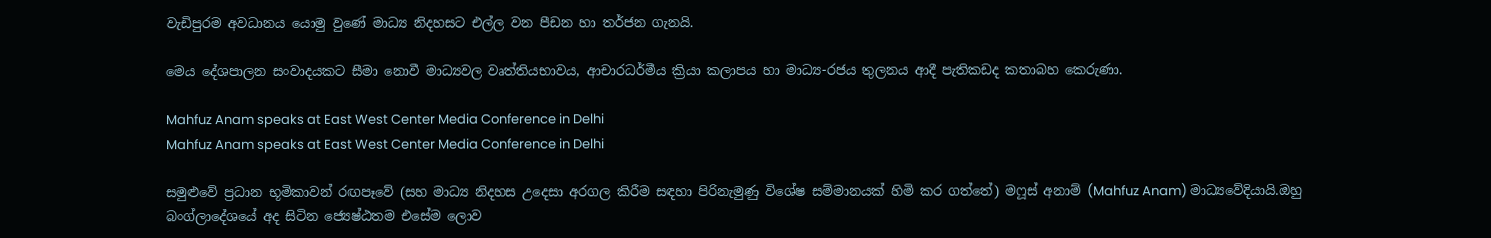වැඩිපුරම අවධානය යොමු වුණේ මාධ්‍ය නිදහසට එල්ල වන පීඩන හා තර්ජන ගැනයි.

මෙය දේශපාලන සංවාදයකට සීමා නොවී මාධ්‍යවල වෘත්තියභාවය, ආචාරධර්මීය ක්‍රියා කලාපය හා මාධ්‍ය-රජය තුලනය ආදී පැතිකඩද කතාබහ කෙරුණා.

Mahfuz Anam speaks at East West Center Media Conference in Delhi
Mahfuz Anam speaks at East West Center Media Conference in Delhi

සමුළුවේ ප්‍රධාන භූමිකාවන් රඟපෑවේ (සහ මාධ්‍ය නිදහස උදෙසා අරගල කිරීම සඳහා පිරිනැමුණු විශේෂ සම්මානයක් හිමි කර ගත්තේ) මෆූස් අනාම් (Mahfuz Anam) මාධ්‍යවේදියායි.ඔහු බංග්ලාදේශයේ අද සිටින ජ්‍යෙෂ්ඨතම එසේම ලොව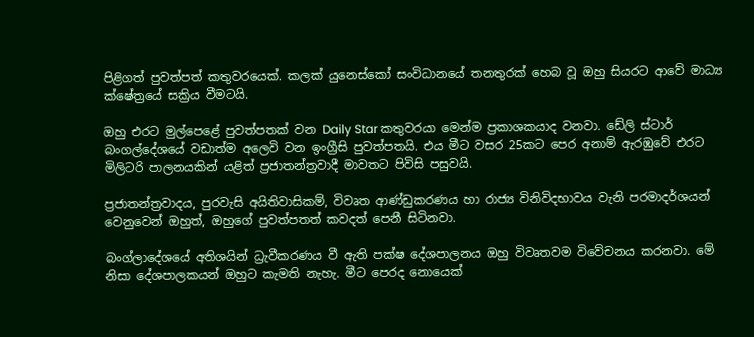පිළිගත් පුවත්පත් කතුවරයෙක්. කලක් යුනෙස්කෝ සංවිධානයේ තනතුරක් හෙබ වූ ඔහු සියරට ආවේ මාධ්‍ය ක්ෂේත්‍රයේ සක්‍රිය වීමටයි.

ඔහු එරට මුල්පෙළේ පුවත්පතක් වන Daily Star කතුවරයා මෙන්ම ප්‍රකාශකයාද වනවා. ඩේලි ස්ටාර් බංගල්දේශයේ වඩාත්ම අලෙවි වන ඉංග්‍රීසි පුවත්පතයි. එය මීට වසර 25කට පෙර අනාම් ඇරඹුවේ එරට මිලිටරි පාලනයකින් යළිත් ප්‍රජාතන්ත්‍රවාදී මාවතට පිවිසි පසුවයි.

ප්‍රජාතන්ත්‍රවාදය, පුරවැසි අයිතිවාසිකම්, විවෘත ආණ්ඩුකරණය හා රාජ්‍ය විනිවිදභාවය වැනි පරමාදර්ශයන් වෙනුවෙන් ඔහුත්, ඔහුගේ පුවත්පතත් කවදත් පෙනී සිටිනවා.

බංග්ලාදේශයේ අතිශයින් ධ්‍රැවීකරණය වී ඇති පක්ෂ දේශපාලනය ඔහු විවෘතවම විවේචනය කරනවා. මේ නිසා දේශපාලකයන් ඔහුට කැමති නැහැ. මීට පෙරද නොයෙක්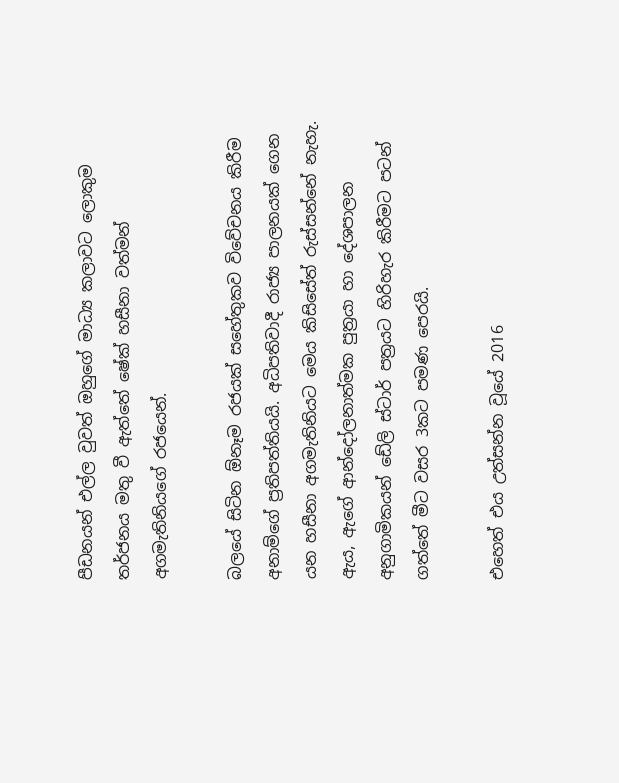පීඩනයන් එල්ල වුවත් ඔහුගේ මාධ්‍ය කලාවට ලොකුම තර්ජනය මතු වී ඇත්තේ ෂේක් හසීනා වත්මන් අගමැතිනියගේ රජයෙන්.

බලයේ සිටින ඕනෑම රජයක් සහේතුකව විවේචනය කිරීම අනාම්ගේ ප්‍රතිපත්තියයි. අධිපතිවාදී රාජ්‍ය පාලනයක් ගෙන යන හසීනා අගමැතිනියට මෙය කිසිසේත් රුස්සන්නේ නැහැ. ඇය, ඇගේ ආන්දෝලනාත්මක පුත්‍රයා හා දේශපාලන අනුගාමිකයන් ඩේලි ස්ටාර් පත්‍රයට හිරිහැර කිරීමට පටන් ගත්තේ මීට වසර 3කට පමණ පෙරයි.

එහෙත් එය උත්සන්න වූයේ 2016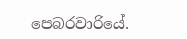පෙබරවාරියේ.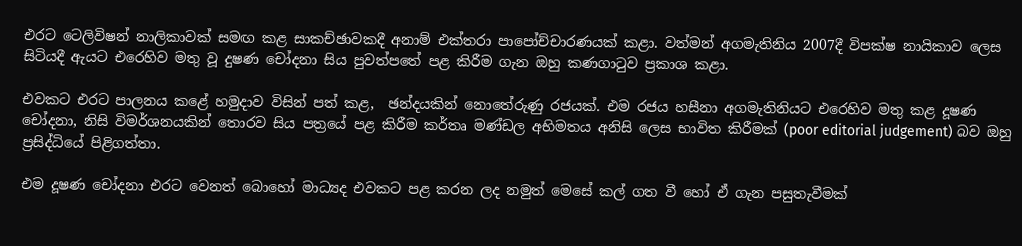එරට ටෙලිවිෂන් නාලිකාවක් සමඟ කළ සාකච්ඡාවකදී අනාම් එක්තරා පාපෝච්චාරණයක් කළා. වත්මන් අගමැතිනිය 2007දී විපක්ෂ නායිකාව ලෙස සිටියදී ඇයට එරෙහිව මතු වූ දුෂණ චෝදනා සිය පුවත්පතේ පළ කිරීම ගැන ඔහු කණගාටුව ප්‍රකාශ කළා.

එවකට එරට පාලනය කළේ හමුදාව විසින් පත් කළ,  ඡන්දයකින් නොතේරුණු රජයක්. එම රජය හසීනා අගමැතිනියට එරෙහිව මතු කළ දූෂණ චෝදනා, නිසි විමර්ශනයකින් තොරව සිය පත්‍රයේ පළ කිරීම කර්තෘ මණ්ඩල අභිමතය අනිසි ලෙස භාවිත කිරීමක් (poor editorial judgement) බව ඔහු ප්‍රසිද්ධියේ පිළිගත්තා.

එම දූෂණ චෝදනා එරට වෙනත් බොහෝ මාධ්‍යද එවකට පළ කරන ලද නමුත් මෙසේ කල් ගත වී හෝ ඒ ගැන පසුතැවීමක්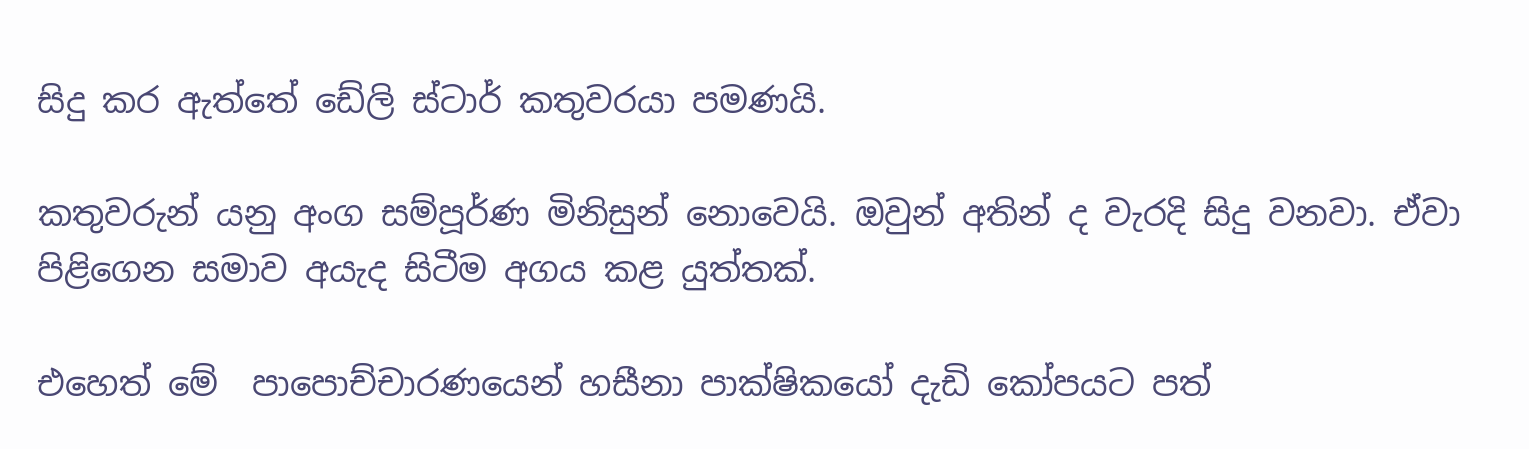සිදු කර ඇත්තේ ඩේලි ස්ටාර් කතුවරයා පමණයි.

කතුවරුන් යනු අංග සම්පූර්ණ මිනිසුන් නොවෙයි. ඔවුන් අතින් ද වැරදි සිදු වනවා. ඒවා පිළිගෙන සමාව අයැද සිටීම අගය කළ යුත්තක්.

එහෙත් මේ  පාපොච්චාරණයෙන් හසීනා පාක්ෂිකයෝ දැඩි කෝපයට පත්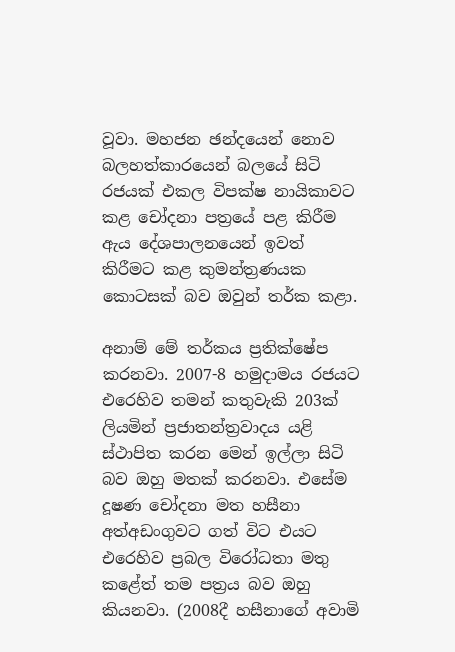වූවා. මහජන ඡන්දයෙන් නොව බලහත්කාරයෙන් බලයේ සිටි රජයක් එකල විපක්ෂ නායිකාවට කළ චෝදනා පත්‍රයේ පළ කිරීම ඇය දේශපාලනයෙන් ඉවත් කිරීමට කළ කුමන්ත්‍රණයක කොටසක් බව ඔවුන් තර්ක කළා.

අනාම් මේ තර්කය ප්‍රතික්ෂේප කරනවා. 2007-8 හමුදාමය රජයට එරෙහිව තමන් කතුවැකි 203ක් ලියමින් ප්‍රජාතන්ත්‍රවාදය යළි ස්ථාපිත කරන මෙන් ඉල්ලා සිටි බව ඔහු මතක් කරනවා. එසේම දූෂණ චෝදනා මත හසීනා අත්අඩංගුවට ගත් විට එයට එරෙහිව ප්‍රබල විරෝධතා මතු කළේත් තම පත්‍රය බව ඔහු කියනවා. (2008දී හසීනාගේ අවාමි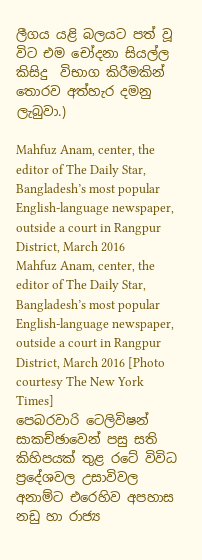ලීගය යළි බලයට පත් වූ විට එම චෝදනා සියල්ල කිසිදු  විභාග කිරීමකින් තොරව අත්හැර දමනු ලැබුවා.)

Mahfuz Anam, center, the editor of The Daily Star, Bangladesh’s most popular English-language newspaper, outside a court in Rangpur District, March 2016
Mahfuz Anam, center, the editor of The Daily Star, Bangladesh’s most popular English-language newspaper, outside a court in Rangpur District, March 2016 [Photo courtesy The New York Times]
පෙබරවාරි ටෙලිවිෂන් සාකච්ඡාවෙන් පසු සති කිහිපයක් තුළ රටේ විවිධ ප්‍රදේශවල උසාවිවල අනාම්ට එරෙහිව අපහාස නඩු හා රාජ්‍ය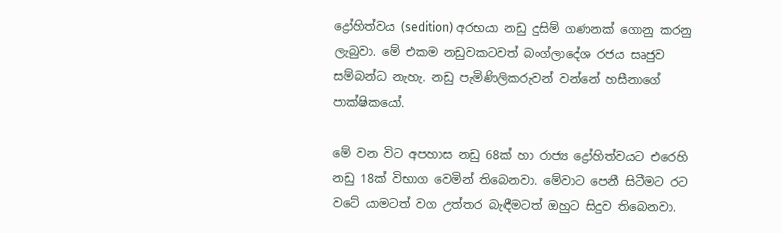ද්‍රෝහිත්වය (sedition) අරභයා නඩු දුසිම් ගණනක් ගොනු කරනු ලැබුවා. මේ එකම නඩුවකටවත් බංග්ලාදේශ රජය සෘජුව සම්බන්ධ නැහැ. නඩු පැමිණිලිකරුවන් වන්නේ හසීනාගේ පාක්ෂිකයෝ.

මේ වන විට අපහාස නඩු 68ක් හා රාජ්‍ය ද්‍රෝහිත්වයට එරෙහි  නඩු 18ක් විභාග වෙමින් තිබෙනවා. මේවාට පෙනී සිටීමට රට වටේ යාමටත් වග උත්තර බැඳීමටත් ඔහුට සිදුව තිබෙනවා.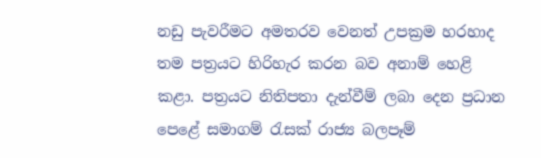නඩු පැවරීමට අමතරව වෙනත් උපක්‍රම හරහාද තම පත්‍රයට හිරිහැර කරන බව අනාම් හෙළි කළා. පත්‍රයට නිතිපතා දැන්වීම් ලබා දෙන ප්‍රධාන පෙළේ සමාගම් රැසක් රාජ්‍ය බලපෑම්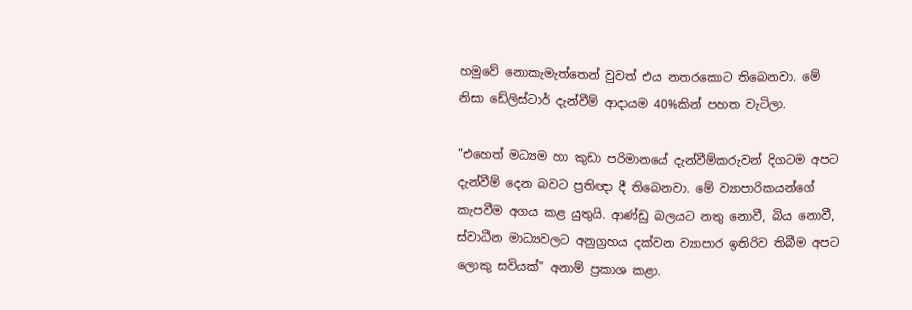හමුවේ නොකැමැත්තෙන් වුවත් එය නතරකොට තිබෙනවා. මේ නිසා ඩේලිස්ටාර් දැන්වීම් ආදායම 40%කින් පහත වැටිලා.

”එහෙත් මධ්‍යම හා කුඩා පරිමානයේ දැන්වීම්කරුවන් දිගටම අපට දැන්වීම් දෙන බවට ප්‍රතිඥා දී තිබෙනවා. මේ ව්‍යාපාරිකයන්ගේ කැපවීම අගය කළ යුතුයි. ආණ්ඩු බලයට නතු නොවී, බිය නොවී, ස්වාධීන මාධ්‍යවලට අනුග්‍රහය දක්වන ව්‍යාපාර ඉතිරිව තිබීම අපට ලොකු සවියක්” අනාම් ප්‍රකාශ කළා.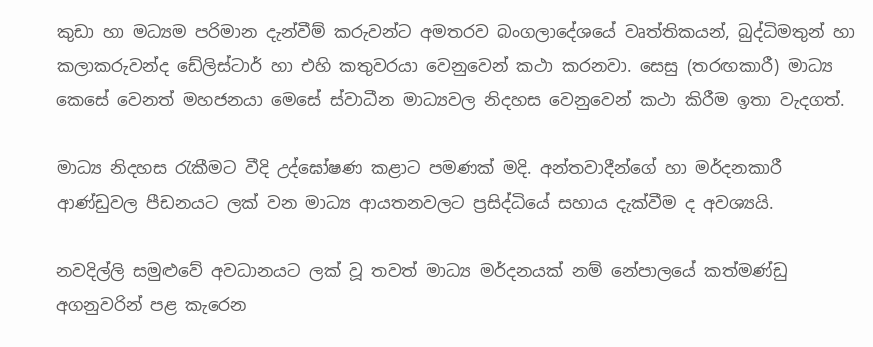කුඩා හා මධ්‍යම පරිමාන දැන්වීම් කරුවන්ට අමතරව බංගලාදේශයේ වෘත්තිකයන්, බුද්ධිමතුන් හා කලාකරුවන්ද ඩේලිස්ටාර් හා එහි කතුවරයා වෙනුවෙන් කථා කරනවා. සෙසු (තරඟකාරී) මාධ්‍ය කෙසේ වෙනත් මහජනයා මෙසේ ස්වාධීන මාධ්‍යවල නිදහස වෙනුවෙන් කථා කිරීම ඉතා වැදගත්.

මාධ්‍ය නිදහස රැකීමට වීදි උද්ඝෝෂණ කළාට පමණක් මදි. අන්තවාදීන්ගේ හා මර්දනකාරී ආණ්ඩුවල පීඩනයට ලක් වන මාධ්‍ය ආයතනවලට ප්‍රසිද්ධියේ සහාය දැක්වීම ද අවශ්‍යයි.

නවදිල්ලි සමුළුවේ අවධානයට ලක් වූ තවත් මාධ්‍ය මර්දනයක් නම් නේපාලයේ කත්මණ්ඩු අගනුවරින් පළ කැරෙන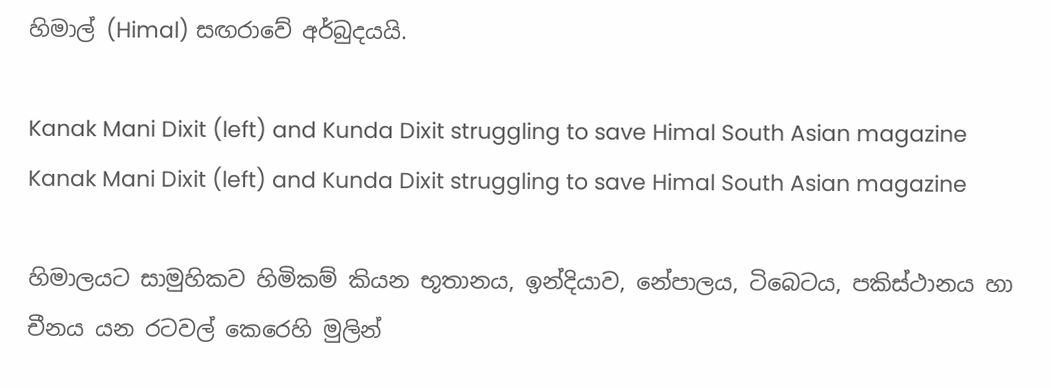හිමාල් (Himal) සඟරාවේ අර්බුදයයි.

Kanak Mani Dixit (left) and Kunda Dixit struggling to save Himal South Asian magazine
Kanak Mani Dixit (left) and Kunda Dixit struggling to save Himal South Asian magazine

හිමාලයට සාමුහිකව හිමිකම් කියන භූතානය, ඉන්දියාව, නේපාලය, ටිබෙටය, පකිස්ථානය හා චීනය යන රටවල් කෙරෙහි මුලින්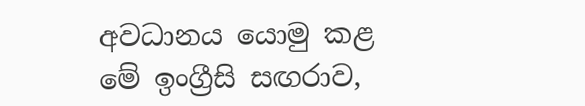අවධානය යොමු කළ මේ ඉංග්‍රීසි සඟරාව,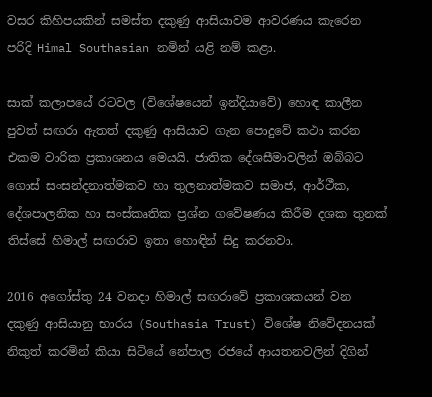වසර කිහිපයකින් සමස්ත දකුණු ආසියාවම ආවරණය කැරෙන පරිදි Himal Southasian නමින් යළි නම් කළා.

සාක් කලාපයේ රටවල (විශේෂයෙන් ඉන්දියාවේ) හොඳ කාලීන පුවත් සඟරා ඇතත් දකුණු ආසියාව ගැන පොදුවේ කථා කරන එකම වාරික ප්‍රකාශනය මෙයයි. ජාතික දේශසීමාවලින් ඔබ්බට ගොස් සංසන්දනාත්මකව හා තුලනාත්මකව සමාජ, ආර්ථීක, දේශපාලනික හා සංස්කෘතික ප්‍රශ්න ගවේෂණය කිරීම දශක තුනක් තිස්සේ හිමාල් සඟරාව ඉතා හොඳින් සිදු කරනවා.

2016 අගෝස්තු 24 වනදා හිමාල් සඟරාවේ ප්‍රකාශකයන් වන දකුණු ආසියානු භාරය (Southasia Trust) විශේෂ නිවේදනයක් නිකුත් කරමින් කියා සිටියේ නේපාල රජයේ ආයතනවලින් දිගින්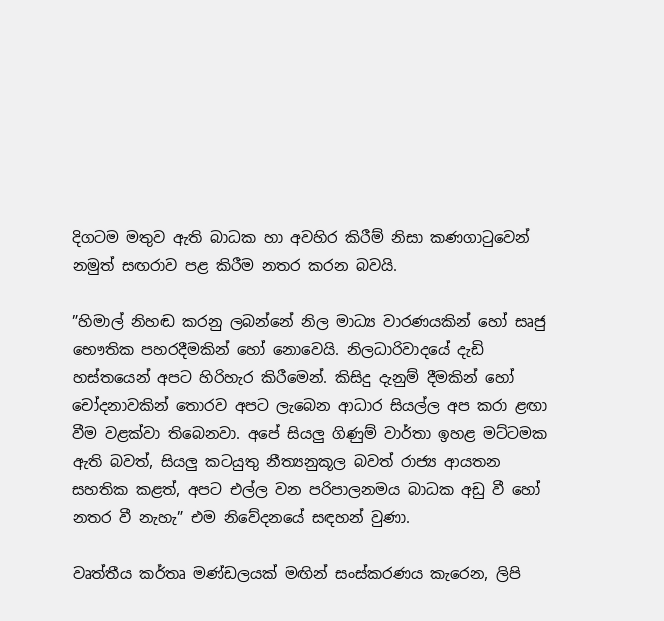දිගටම මතුව ඇති බාධක හා අවහිර කිරීම් නිසා කණගාටුවෙන් නමුත් සඟරාව පළ කිරීම නතර කරන බවයි.

”හිමාල් නිහඬ කරනු ලබන්නේ නිල මාධ්‍ය වාරණයකින් හෝ සෘජු භෞතික පහරදීමකින් හෝ නොවෙයි. නිලධාරිවාදයේ දැඩි හස්තයෙන් අපට හිරිහැර කිරීමෙන්. කිසිදු දැනුම් දීමකින් හෝ චෝදනාවකින් තොරව අපට ලැබෙන ආධාර සියල්ල අප කරා ළඟා වීම වළක්වා තිබෙනවා. අපේ සියලු ගිණුම් වාර්තා ඉහළ මට්ටමක ඇති බවත්, සියලු කටයුතු නීත්‍යනුකූල බවත් රාජ්‍ය ආයතන සහතික කළත්, අපට එල්ල වන පරිපාලනමය බාධක අඩු වී හෝ නතර වී නැහැ” එම නිවේදනයේ සඳහන් වුණා.

වෘත්තීය කර්තෘ මණ්ඩලයක් මඟින් සංස්කරණය කැරෙන, ලිපි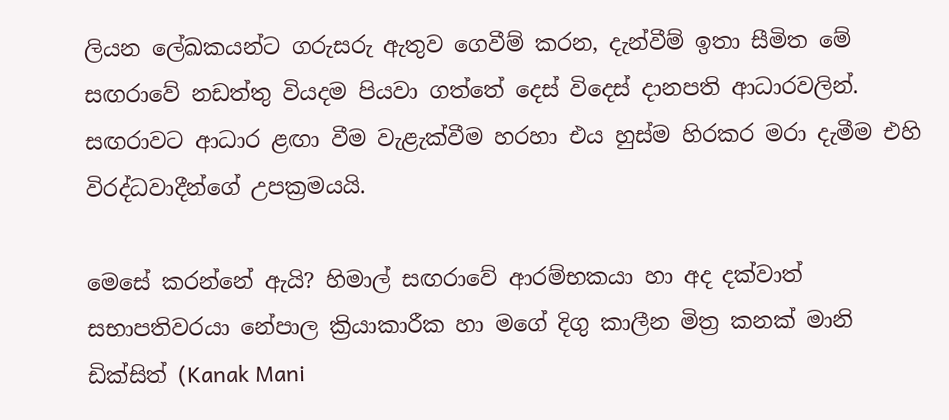ලියන ලේඛකයන්ට ගරුසරු ඇතුව ගෙවීම් කරන, දැන්වීම් ඉතා සීමිත මේ සඟරාවේ නඩත්තු වියදම පියවා ගත්තේ දෙස් විදෙස් දානපති ආධාරවලින්. සඟරාවට ආධාර ළඟා වීම වැළැක්වීම හරහා එය හුස්ම හිරකර මරා දැමීම එහි විරද්ධවාදීන්ගේ උපක්‍රමයයි.

මෙසේ කරන්නේ ඇයි? හිමාල් සඟරාවේ ආරම්භකයා හා අද දක්වාත් සභාපතිවරයා නේපාල ක්‍රියාකාරීක හා මගේ දිගු කාලීන මිත්‍ර කනක් මානි ඩික්සිත් (Kanak Mani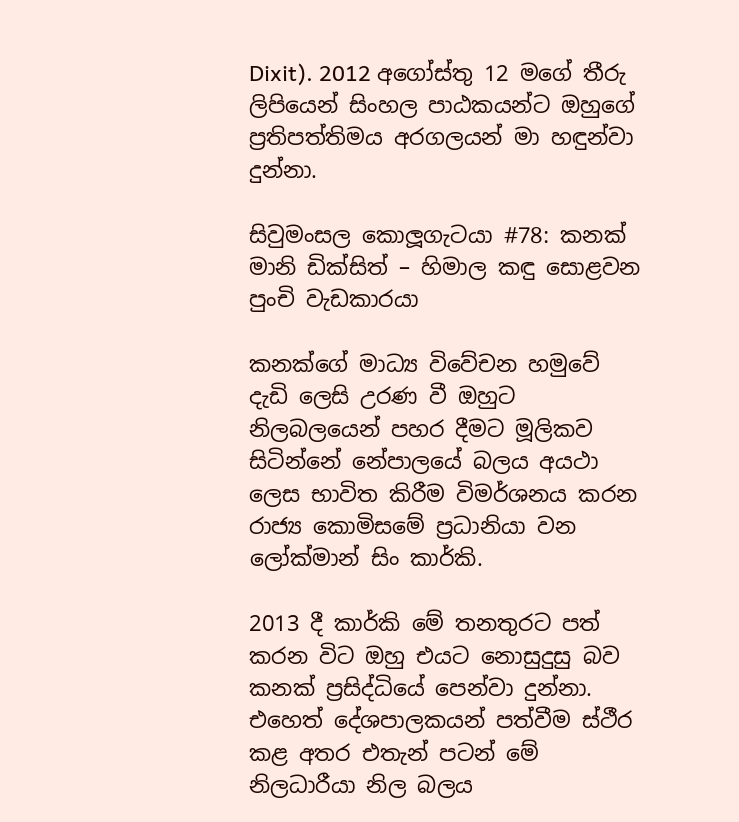Dixit). 2012 අගෝස්තු 12 මගේ තීරු ලිපියෙන් සිංහල පාඨකයන්ට ඔහුගේ ප්‍රතිපත්තිමය අරගලයන් මා හඳුන්වා දුන්නා.

සිවුමංසල කොලූගැටයා #78: කනක් මානි ඩික්සිත් – හිමාල කඳු සොළවන පුංචි වැඩකාරයා

කනක්ගේ මාධ්‍ය විවේචන හමුවේ දැඩි ලෙසි උරණ වී ඔහුට නිලබලයෙන් පහර දීමට මූලිකව සිටින්නේ නේපාලයේ බලය අයථා ලෙස භාවිත කිරීම විමර්ශනය කරන රාජ්‍ය කොමිසමේ ප්‍රධානියා වන ලෝක්මාන් සිං කාර්කි.

2013 දී කාර්කි මේ තනතුරට පත් කරන විට ඔහු එයට නොසුදුසු බව කනක් ප්‍රසිද්ධියේ පෙන්වා දුන්නා. එහෙත් දේශපාලකයන් පත්වීම ස්ථීර කළ අතර එතැන් පටන් මේ නිලධාරීයා නිල බලය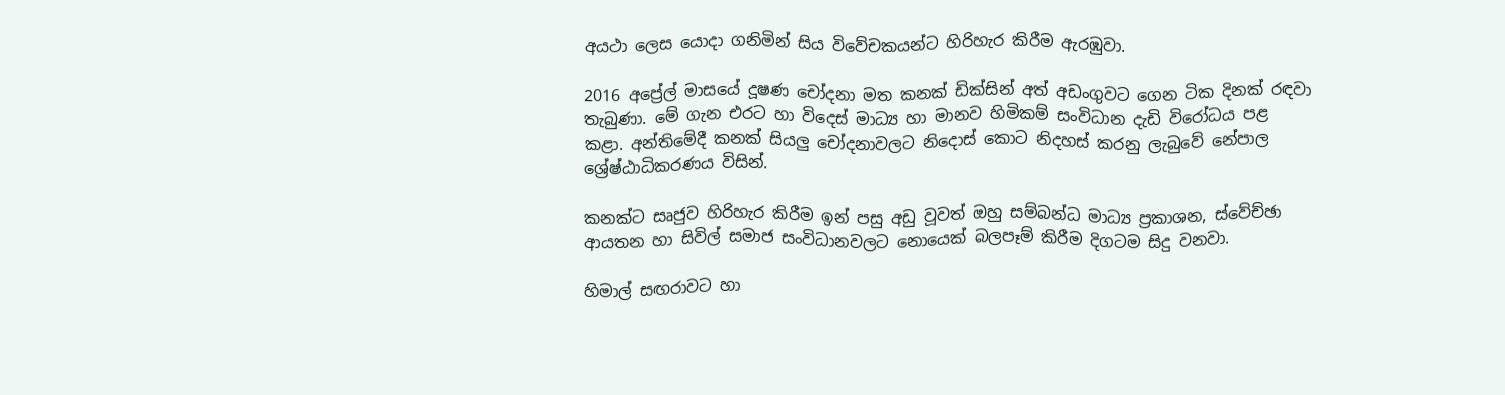අයථා ලෙස යොදා ගනිමින් සිය විවේචකයන්ට හිරිහැර කිරීම ඇරඹුවා.

2016 අප්‍රේල් මාසයේ දූෂණ චෝදනා මත කනක් ඩික්සින් අත් අඩංගුවට ගෙන ටික දිනක් රඳවා තැබුණා. මේ ගැන එරට හා විදෙස් මාධ්‍ය හා මානව හිමිකම් සංවිධාන දැඩි විරෝධය පළ කළා. අන්තිමේදී කනක් සියලු චෝදනාවලට නිදොස් කොට නිදහස් කරනු ලැබුවේ නේපාල ශ්‍රේෂ්ඨාධිකරණය විසින්.

කනක්ට සෘජුව හිරිහැර කිරීම ඉන් පසු අඩු වූවත් ඔහු සම්බන්ධ මාධ්‍ය ප්‍රකාශන, ස්වේච්ඡා ආයතන හා සිවිල් සමාජ සංවිධානවලට නොයෙක් බලපෑම් කිරීම දිගටම සිදු වනවා.

හිමාල් සඟරාවට හා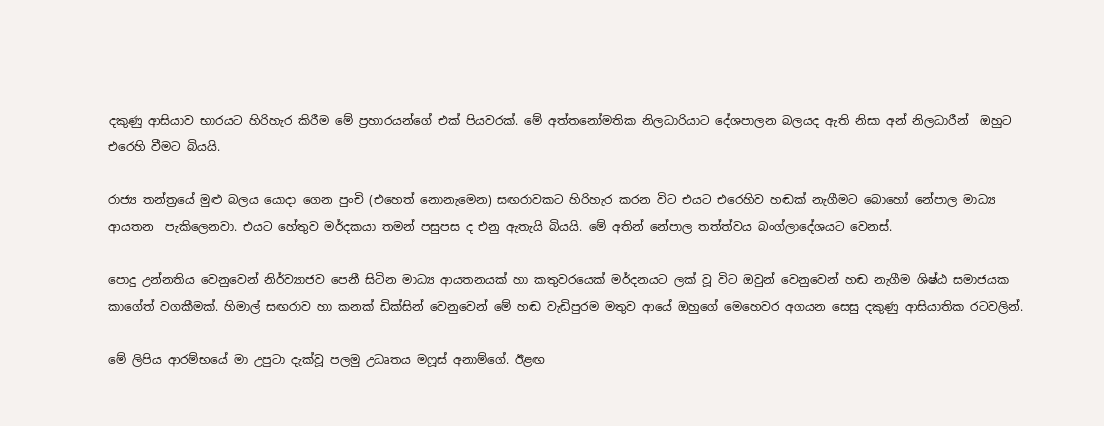දකුණු ආසියාව භාරයට හිරිහැර කිරීම මේ ප්‍රහාරයන්ගේ එක් පියවරක්. මේ අත්තනෝමතික නිලධාරියාට දේශපාලන බලයද ඇති නිසා අන් නිලධාරීන්  ඔහුට එරෙහි වීමට බියයි.

රාජ්‍ය තන්ත්‍රයේ මුළු බලය යොදා ගෙන පුංචි (එහෙත් නොනැමෙන) සඟරාවකට හිරිහැර කරන විට එයට එරෙහිව හඬක් නැගීමට බොහෝ නේපාල මාධ්‍ය ආයතන  පැකිලෙනවා. එයට හේතුව මර්දකයා තමන් පසුපස ද එනු ඇතැයි බියයි. මේ අතින් නේපාල තත්ත්වය බංග්ලාදේශයට වෙනස්.

පොදු උන්නතිය වෙනුවෙන් නිර්ව්‍යාජව පෙනී සිටින මාධ්‍ය ආයතනයක් හා කතුවරයෙක් මර්දනයට ලක් වූ විට ඔවුන් වෙනුවෙන් හඬ නැගීම ශිෂ්ඨ සමාජයක කාගේත් වගකීමක්. හිමාල් සඟරාව හා කනක් ඩික්සින් වෙනුවෙන් මේ හඬ වැඩිපුරම මතුව ආයේ ඔහුගේ මෙහෙවර අගයන සෙසු දකුණු ආසියාතික රටවලින්.

මේ ලිපිය ආරම්භයේ මා උපුටා දැක්වූ පලමු උධෘතය මෆූස් අනාම්ගේ. ඊළඟ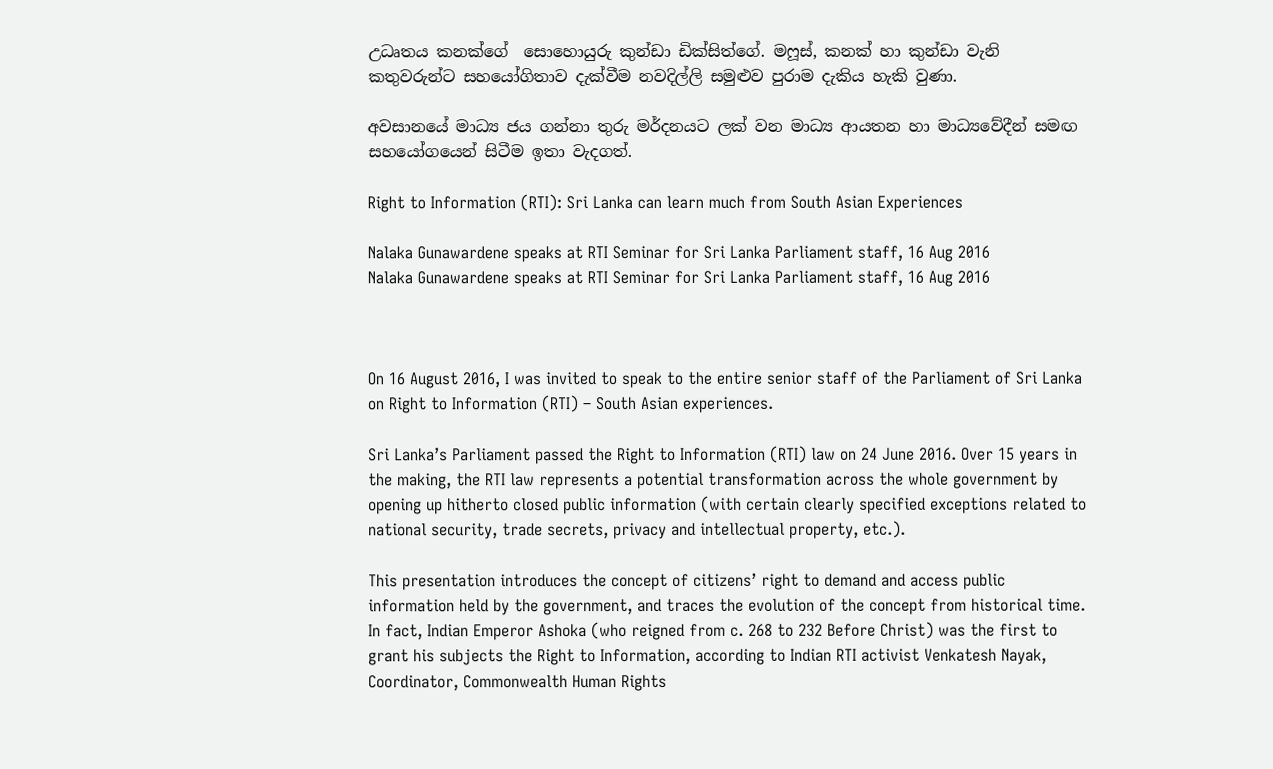උධෘතය කනක්ගේ  සොහොයුරු කුන්ඩා ඩික්සිත්ගේ. මෆූස්, කනක් හා කුන්ඩා වැනි කතුවරුන්ට සහයෝගිතාව දැක්වීම නවදිල්ලි සමුළුව පුරාම දැකිය හැකි වුණා.

අවසානයේ මාධ්‍ය ජය ගන්නා තුරු මර්දනයට ලක් වන මාධ්‍ය ආයතන හා මාධ්‍යවේදීන් සමඟ සහයෝගයෙන් සිටීම ඉතා වැදගත්.

Right to Information (RTI): Sri Lanka can learn much from South Asian Experiences

Nalaka Gunawardene speaks at RTI Seminar for Sri Lanka Parliament staff, 16 Aug 2016
Nalaka Gunawardene speaks at RTI Seminar for Sri Lanka Parliament staff, 16 Aug 2016



On 16 August 2016, I was invited to speak to the entire senior staff of the Parliament of Sri Lanka on Right to Information (RTI) – South Asian experiences.

Sri Lanka’s Parliament passed the Right to Information (RTI) law on 24 June 2016. Over 15 years in the making, the RTI law represents a potential transformation across the whole government by opening up hitherto closed public information (with certain clearly specified exceptions related to national security, trade secrets, privacy and intellectual property, etc.).

This presentation introduces the concept of citizens’ right to demand and access public information held by the government, and traces the evolution of the concept from historical time. In fact, Indian Emperor Ashoka (who reigned from c. 268 to 232 Before Christ) was the first to grant his subjects the Right to Information, according to Indian RTI activist Venkatesh Nayak, Coordinator, Commonwealth Human Rights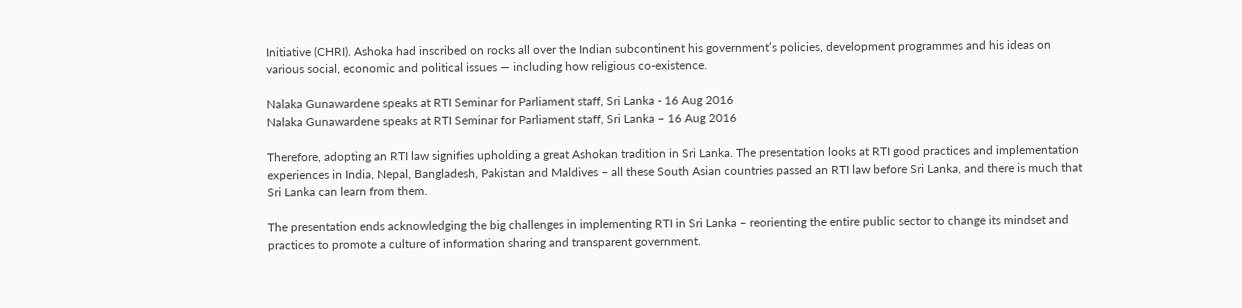Initiative (CHRI). Ashoka had inscribed on rocks all over the Indian subcontinent his government’s policies, development programmes and his ideas on various social, economic and political issues — including how religious co-existence.

Nalaka Gunawardene speaks at RTI Seminar for Parliament staff, Sri Lanka - 16 Aug 2016
Nalaka Gunawardene speaks at RTI Seminar for Parliament staff, Sri Lanka – 16 Aug 2016

Therefore, adopting an RTI law signifies upholding a great Ashokan tradition in Sri Lanka. The presentation looks at RTI good practices and implementation experiences in India, Nepal, Bangladesh, Pakistan and Maldives – all these South Asian countries passed an RTI law before Sri Lanka, and there is much that Sri Lanka can learn from them.

The presentation ends acknowledging the big challenges in implementing RTI in Sri Lanka – reorienting the entire public sector to change its mindset and practices to promote a culture of information sharing and transparent government.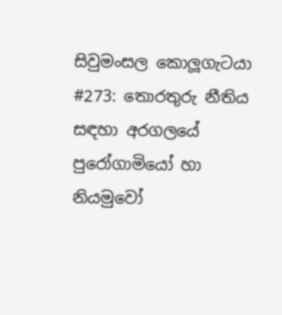සිවුමංසල කොලූගැටයා #273: තොරතුරු නීතිය සඳහා අරගලයේ පුරෝගාමියෝ හා නියමුවෝ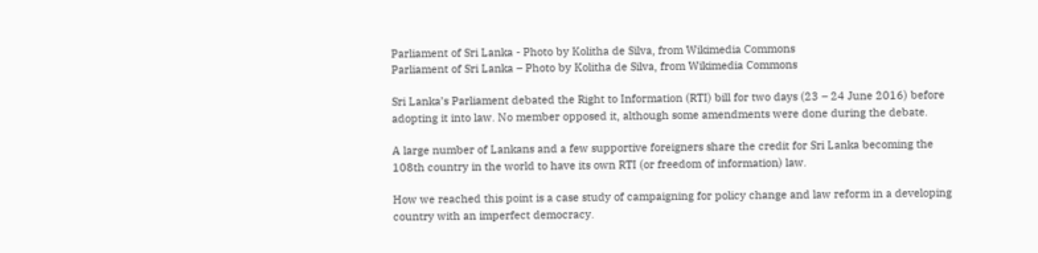Parliament of Sri Lanka - Photo by Kolitha de Silva, from Wikimedia Commons
Parliament of Sri Lanka – Photo by Kolitha de Silva, from Wikimedia Commons

Sri Lanka’s Parliament debated the Right to Information (RTI) bill for two days (23 – 24 June 2016) before adopting it into law. No member opposed it, although some amendments were done during the debate.

A large number of Lankans and a few supportive foreigners share the credit for Sri Lanka becoming the 108th country in the world to have its own RTI (or freedom of information) law.

How we reached this point is a case study of campaigning for policy change and law reform in a developing country with an imperfect democracy.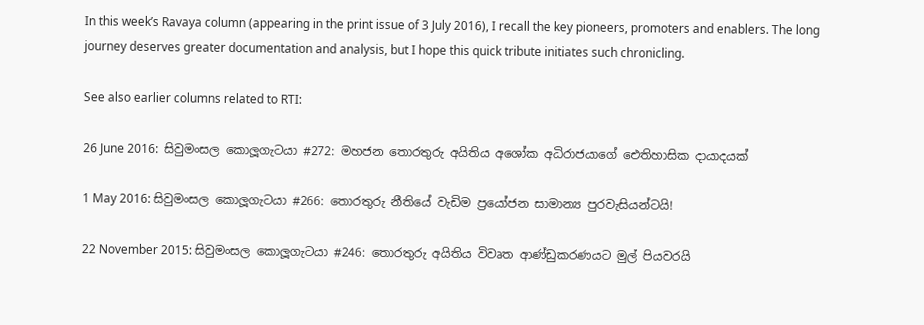In this week’s Ravaya column (appearing in the print issue of 3 July 2016), I recall the key pioneers, promoters and enablers. The long journey deserves greater documentation and analysis, but I hope this quick tribute initiates such chronicling.

See also earlier columns related to RTI:

26 June 2016:  සිවුමංසල කොලූගැටයා #272: මහජන තොරතුරු අයිතිය අශෝක අධිරාජයාගේ ඓතිහාසික දායාදයක්

1 May 2016: සිවුමංසල කොලූගැටයා #266: තොරතුරු නීතියේ වැඩිම ප්‍රයෝජන සාමාන්‍ය පුරවැසියන්ටයි!

22 November 2015: සිවුමංසල කොලූගැටයා #246: තොරතුරු අයිතිය විවෘත ආණ්ඩුකරණයට මුල් පියවරයි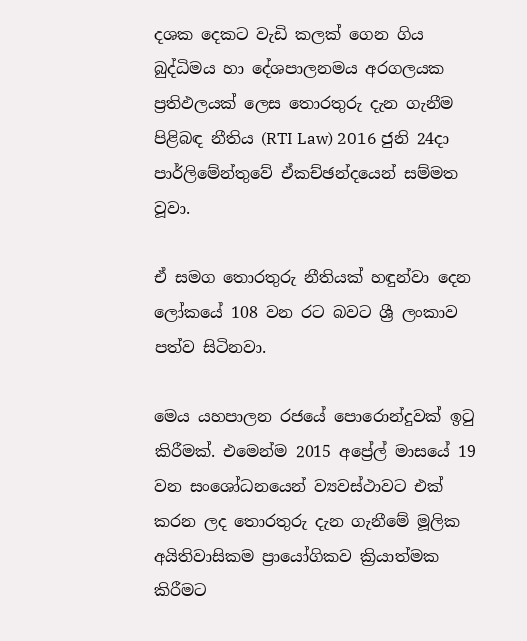දශක දෙකට වැඩි කලක් ගෙන ගිය බුද්ධිමය හා දේශපාලනමය අරගලයක ප්‍රතිඵලයක් ලෙස තොරතුරු දැන ගැනීම පිළිබඳ නීතිය (RTI Law) 2016 ජුනි 24දා පාර්ලිමේන්තුවේ ඒකච්ඡන්දයෙන් සම්මත වූවා.

ඒ සමග තොරතුරු නීතියක් හඳුන්වා දෙන ලෝකයේ 108 වන රට බවට ශ්‍රී ලංකාව පත්ව සිටිනවා.

මෙය යහපාලන රජයේ පොරොන්දුවක් ඉටු කිරීමක්. එමෙන්ම 2015 අප්‍රේල් මාසයේ 19 වන සංශෝධනයෙන් ව්‍යවස්ථාවට එක් කරන ලද තොරතුරු දැන ගැනීමේ මූලික අයිතිවාසිකම ප්‍රායෝගිකව ක්‍රියාත්මක කිරීමට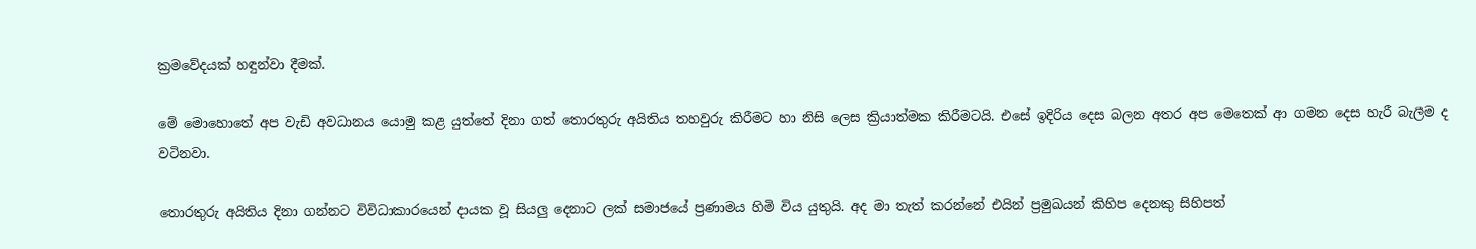ක්‍රමවේදයක් හඳුන්වා දීමක්.

මේ මොහොතේ අප වැඩි අවධානය යොමු කළ යුත්තේ දිනා ගත් තොරතුරු අයිතිය තහවුරු කිරීමට හා නිසි ලෙස ක්‍රියාත්මක කිරීමටයි. එසේ ඉදිරිය දෙස බලන අතර අප මෙතෙක් ආ ගමන දෙස හැරී බැලීම ද වටිනවා.

තොරතුරු අයිතිය දිනා ගන්නට විවිධාකාරයෙන් දායක වූ සියලු දෙනාට ලක් සමාජයේ ප්‍රණාමය හිමි විය යුතුයි. අද මා තැත් කරන්නේ එයින් ප්‍රමුඛයන් කිහිප දෙනකු සිහිපත්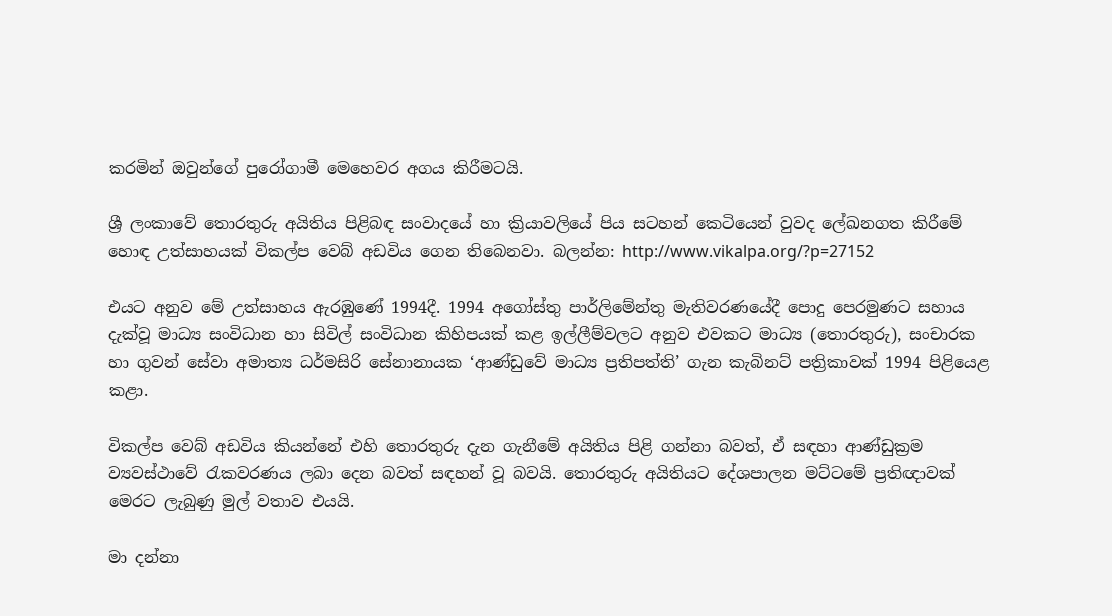කරමින් ඔවුන්ගේ පුරෝගාමී මෙහෙවර අගය කිරීමටයි.

ශ්‍රී ලංකාවේ තොරතුරු අයිතිය පිළිබඳ සංවාදයේ හා ක්‍රියාවලියේ පිය සටහන් කෙටියෙන් වුවද ලේඛනගත කිරීමේ හොඳ උත්සාහයක් විකල්ප වෙබ් අඩවිය ගෙන තිබෙනවා. බලන්න: http://www.vikalpa.org/?p=27152

එයට අනුව මේ උත්සාහය ඇරඹුණේ 1994දී. 1994 අගෝස්තු පාර්ලිමේන්තු මැතිවරණයේදී පොදු පෙරමුණට සහාය දැක්වූ මාධ්‍ය සංවිධාන හා සිවිල් සංවිධාන කිහිපයක් කළ ඉල්ලීම්වලට අනුව එවකට මාධ්‍ය (තොරතුරු), සංචාරක හා ගුවන් සේවා අමාත්‍ය ධර්මසිරි සේනානායක ‘ආණ්ඩුවේ මාධ්‍ය ප්‍රතිපත්ති’ ගැන කැබිනට් පත්‍රිකාවක් 1994 පිළියෙළ කළා.

විකල්ප වෙබ් අඩවිය කියන්නේ එහි තොරතුරු දැන ගැනීමේ අයිතිය පිළි ගන්නා බවත්, ඒ සඳහා ආණ්ඩුක්‍රම ව්‍යවස්ථාවේ රැකවරණය ලබා දෙන බවත් සඳහන් වූ බවයි. තොරතුරු අයිතියට දේශපාලන මට්ටමේ ප්‍රතිඥාවක් මෙරට ලැබුණු මුල් වතාව එයයි.

මා දන්නා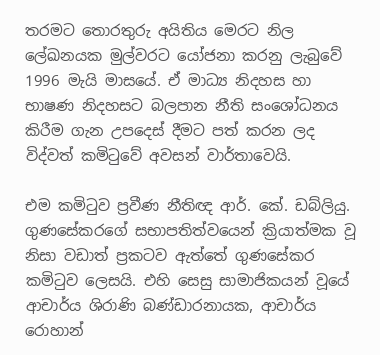තරමට තොරතුරු අයිතිය මෙරට නිල ලේඛනයක මුල්වරට යෝජනා කරනු ලැබුවේ 1996 මැයි මාසයේ. ඒ මාධ්‍ය නිදහස හා භාෂණ නිදහසට බලපාන නීති සංශෝධනය කිරීම ගැන උපදෙස් දීමට පත් කරන ලද විද්වත් කමිටුවේ අවසන් වාර්තාවෙයි.

එම කමිටුව ප්‍රවීණ නීතිඥ ආර්. කේ. ඩබ්ලියු. ගුණසේකරගේ සභාපතිත්වයෙන් ක්‍රියාත්මක වූ නිසා වඩාත් ප්‍රකටව ඇත්තේ ගුණසේකර කමිටුව ලෙසයි. එහි සෙසු සාමාජිකයන් වූයේ ආචාර්ය ශිරාණි බණ්ඩාරනායක, ආචාර්ය රොහාන්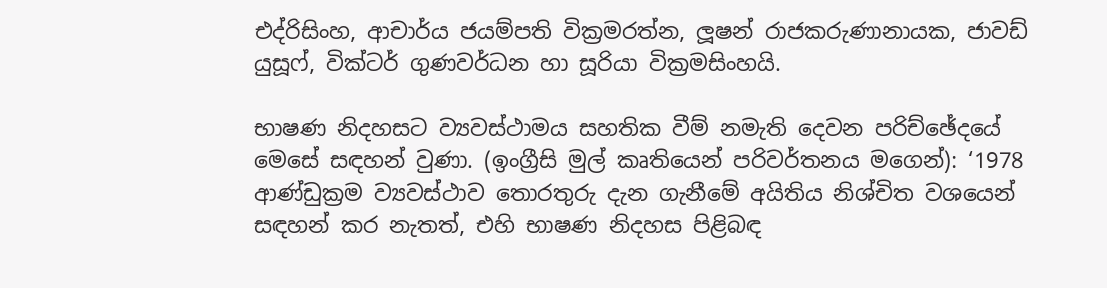එද්රිසිංහ, ආචාර්ය ජයම්පති වික්‍රමරත්න, ලූෂන් රාජකරුණානායක, ජාවඩ් යුසූෆ්, වික්ටර් ගුණවර්ධන හා සූරියා වික්‍රමසිංහයි.

භාෂණ නිදහසට ව්‍යවස්ථාමය සහතික වීම් නමැති දෙවන පරිච්ඡේදයේ මෙසේ සඳහන් වුණා. (ඉංග්‍රීසි මුල් කෘතියෙන් පරිවර්තනය මගෙන්): ‘1978 ආණ්ඩුක්‍රම ව්‍යවස්ථාව තොරතුරු දැන ගැනීමේ අයිතිය නිශ්චිත වශයෙන් සඳහන් කර නැතත්, එහි භාෂණ නිදහස පිළිබඳ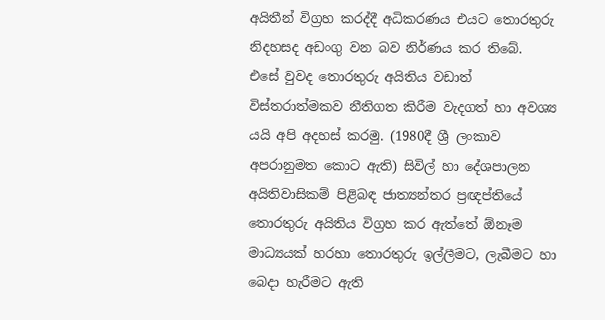අයිතීන් විග්‍රහ කරද්දී අධිකරණය එයට තොරතුරු නිදහසද අඩංගු වන බව නිර්ණය කර තිබේ. එසේ වුවද තොරතුරු අයිතිය වඩාත් විස්තරාත්මකව නීතිගත කිරීම වැදගත් හා අවශ්‍ය යයි අපි අදහස් කරමු. (1980දී ශ්‍රී ලංකාව අපරානුමත කොට ඇති) සිවිල් හා දේශපාලන අයිතිවාසිකම් පිළිබඳ ජාත්‍යන්තර ප්‍රඥප්තියේ තොරතුරු අයිතිය විග්‍රහ කර ඇත්තේ ඕනෑම මාධ්‍යයක් හරහා තොරතුරු ඉල්ලීමට, ලැබීමට හා බෙදා හැරීමට ඇති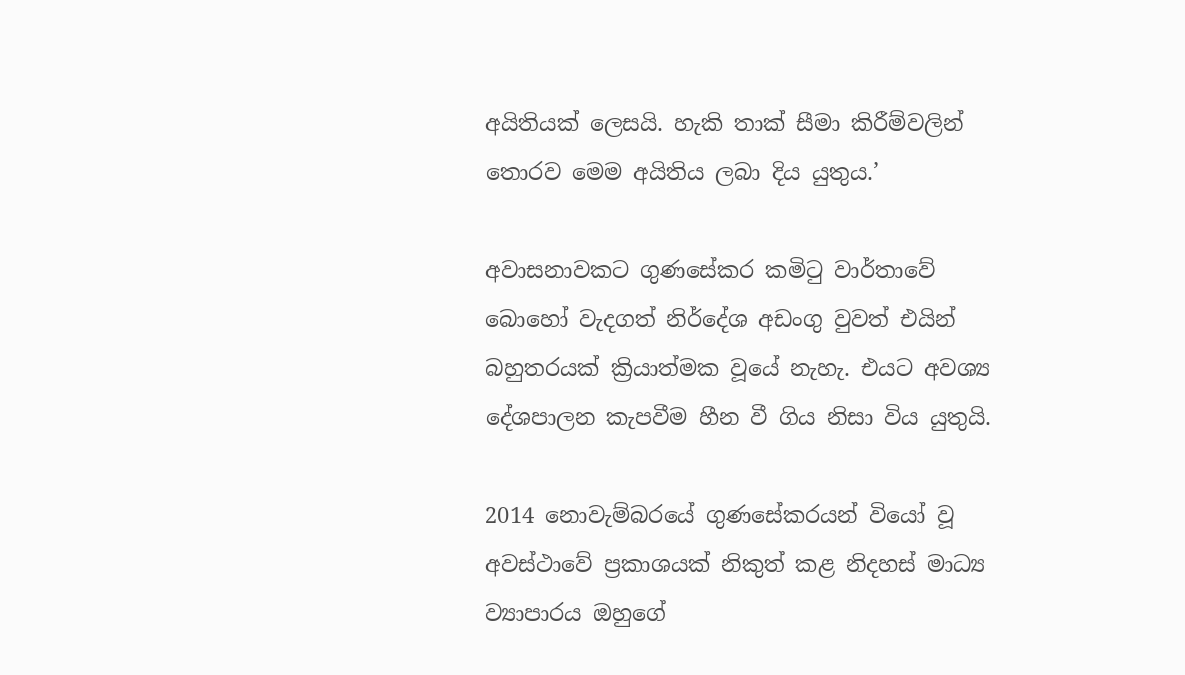අයිතියක් ලෙසයි. හැකි තාක් සීමා කිරීම්වලින් තොරව මෙම අයිතිය ලබා දිය යුතුය.’

අවාසනාවකට ගුණසේකර කමිටු වාර්තාවේ බොහෝ වැදගත් නිර්දේශ අඩංගු වුවත් එයින් බහුතරයක් ක්‍රියාත්මක වූයේ නැහැ. එයට අවශ්‍ය දේශපාලන කැපවීම හීන වී ගිය නිසා විය යුතුයි.

2014 නොවැම්බරයේ ගුණසේකරයන් වියෝ වූ අවස්ථාවේ ප්‍රකාශයක් නිකුත් කළ නිදහස් මාධ්‍ය ව්‍යාපාරය ඔහුගේ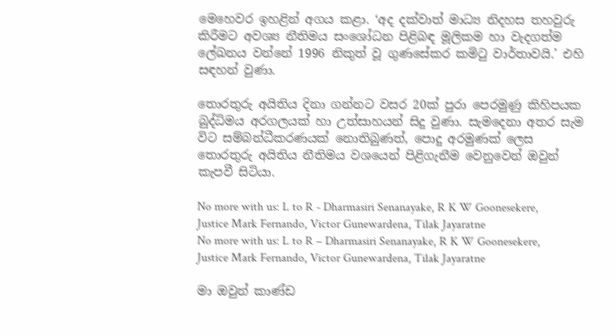මෙහෙවර ඉහළින් අගය කළා. ‘අද දක්වාත් මාධ්‍ය නිදහස තහවුරු කිරීමට අවශ්‍ය නීතිමය සංශෝධන පිළිබඳ මූලිකම හා වැදගත්ම ලේඛනය වන්නේ 1996 නිකුත් වූ ගුණසේකර කමිටු වාර්තාවයි.’ එහි සඳහන් වුණා.

තොරතුරු අයිතිය දිනා ගන්නට වසර 20ක් පුරා පෙරමුණු කිහිපයක බුද්ධිමය අරගලයක් හා උත්සාහයන් සිදු වුණා. සැමදෙනා අතර සැම විට සම්බන්ධීකරණයක් නොතිබුණත්, පොදු අරමුණක් ලෙස තොරතුරු අයිතිය නීතිමය වශයෙන් පිළිගැනීම වෙනුවෙන් ඔවුන් කැපවී සිටියා.

No more with us: L to R - Dharmasiri Senanayake, R K W Goonesekere, Justice Mark Fernando, Victor Gunewardena, Tilak Jayaratne
No more with us: L to R – Dharmasiri Senanayake, R K W Goonesekere, Justice Mark Fernando, Victor Gunewardena, Tilak Jayaratne

මා ඔවුන් කාණ්ඩ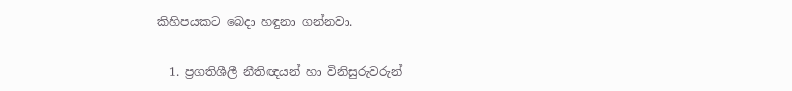කිහිපයකට බෙදා හඳුනා ගන්නවා.

  1. ප්‍රගතිශීලී නීතිඥයන් හා විනිසුරුවරුන්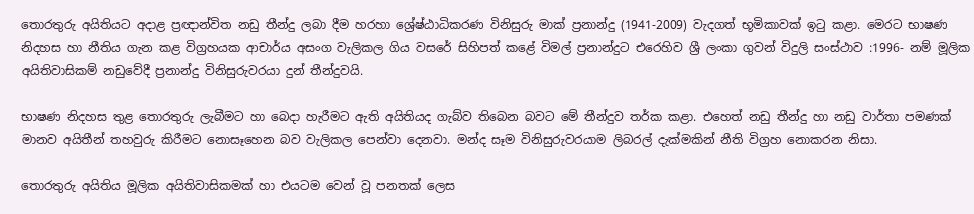තොරතුරු අයිතියට අදාළ ප්‍රඥාන්විත නඩු තීන්දු ලබා දීම හරහා ශ්‍රේෂ්ඨාධිකරණ විනිසුරු මාක් ප්‍රනාන්දු (1941-2009) වැදගත් භූමිකාවක් ඉටු කළා. මෙරට භාෂණ නිදහස හා නීතිය ගැන කළ විග්‍රහයක ආචාර්ය අසංග වැලිකල ගිය වසරේ සිහිපත් කළේ විමල් ප්‍රනාන්දුට එරෙහිව ශ්‍රී ලංකා ගුවන් විදුලි සංස්ථාව :1996- නම් මූලික අයිතිවාසිකම් නඩුවේදී ප්‍රනාන්දු විනිසුරුවරයා දුන් තීන්දුවයි.

භාෂණ නිදහස තුළ තොරතුරු ලැබීමට හා බෙදා හැරීමට ඇති අයිතියද ගැබ්ව තිබෙන බවට මේ තීන්දුව තර්ක කළා. එහෙත් නඩු තීන්දු හා නඩු වාර්තා පමණක් මානව අයිතීන් තහවුරු කිරීමට නොසෑහෙන බව වැලිකල පෙන්වා දෙනවා. මන්ද සෑම විනිසුරුවරයාම ලිබරල් දැක්මකින් නීති විග්‍රහ නොකරන නිසා.

තොරතුරු අයිතිය මූලික අයිතිවාසිකමක් හා එයටම වෙන් වූ පනතක් ලෙස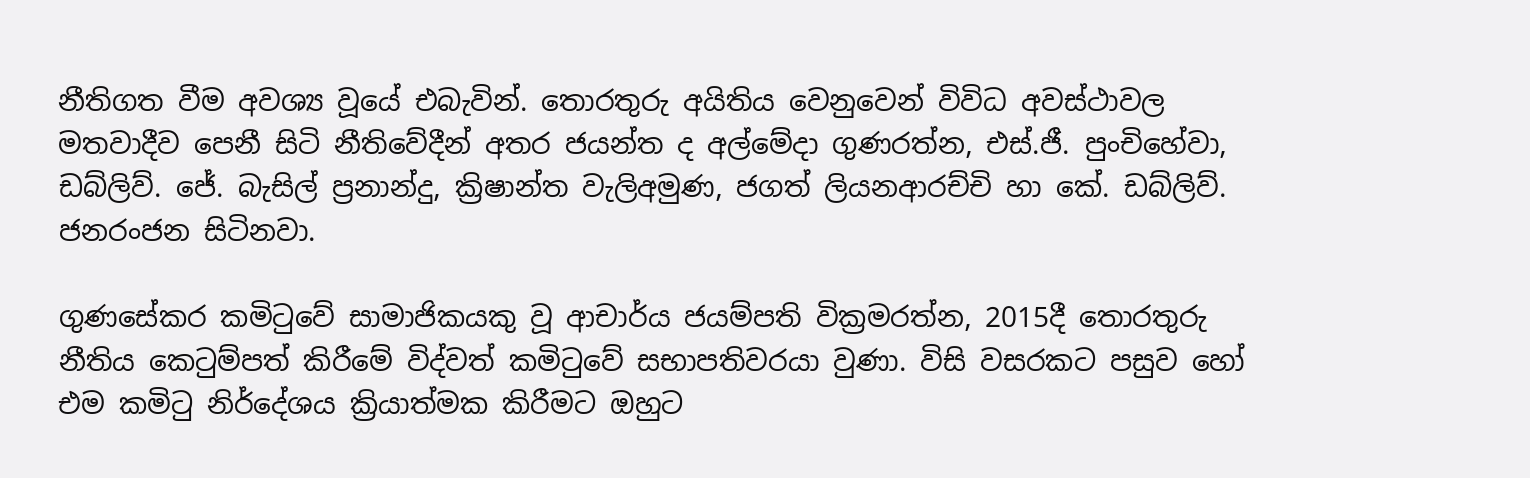නීතිගත වීම අවශ්‍ය වූයේ එබැවින්. තොරතුරු අයිතිය වෙනුවෙන් විවිධ අවස්ථාවල මතවාදීව පෙනී සිටි නීතිවේදීන් අතර ජයන්ත ද අල්මේදා ගුණරත්න, එස්.ජී. පුංචිහේවා, ඩබ්ලිව්. ජේ. බැසිල් ප්‍රනාන්දු, ක්‍රිෂාන්ත වැලිඅමුණ, ජගත් ලියනආරච්චි හා කේ. ඩබ්ලිව්. ජනරංජන සිටිනවා.

ගුණසේකර කමිටුවේ සාමාජිකයකු වූ ආචාර්ය ජයම්පති වික්‍රමරත්න, 2015දී තොරතුරු නීතිය කෙටුම්පත් කිරීමේ විද්වත් කමිටුවේ සභාපතිවරයා වුණා. විසි වසරකට පසුව හෝ එම කමිටු නිර්දේශය ක්‍රියාත්මක කිරීමට ඔහුට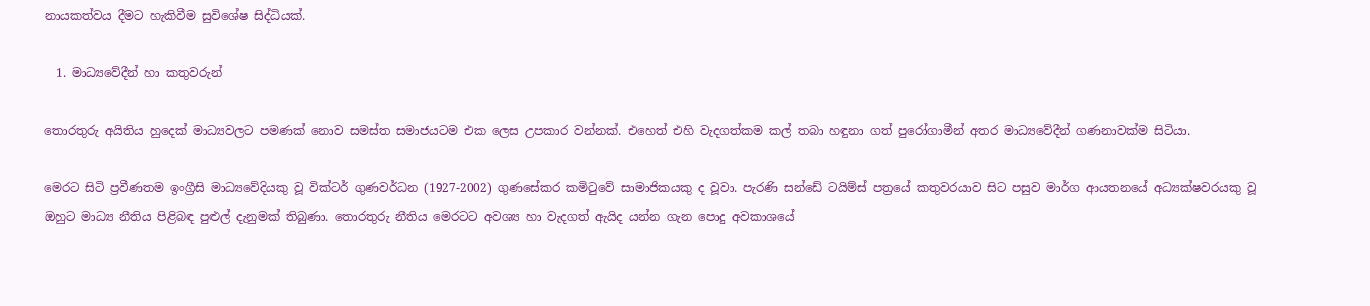නායකත්වය දීමට හැකිවීම සුවිශේෂ සිද්ධියක්.

  1. මාධ්‍යවේදීන් හා කතුවරුන්

තොරතුරු අයිතිය හුදෙක් මාධ්‍යවලට පමණක් නොව සමස්ත සමාජයටම එක ලෙස උපකාර වන්නක්. එහෙත් එහි වැදගත්කම කල් තබා හඳුනා ගත් පුරෝගාමීන් අතර මාධ්‍යවේදීන් ගණනාවක්ම සිටියා.

මෙරට සිටි ප්‍රවීණතම ඉංග්‍රීසි මාධ්‍යවේදියකු වූ වික්ටර් ගුණවර්ධන (1927-2002) ගුණසේකර කමිටුවේ සාමාජිකයකු ද වූවා. පැරණි සන්ඩේ ටයිම්ස් පත්‍රයේ කතුවරයාව සිට පසුව මාර්ග ආයතනයේ අධ්‍යක්ෂවරයකු වූ ඔහුට මාධ්‍ය නීතිය පිළිබඳ පුළුල් දැනුමක් තිබුණා. තොරතුරු නීතිය මෙරටට අවශ්‍ය හා වැදගත් ඇයිද යන්න ගැන පොදු අවකාශයේ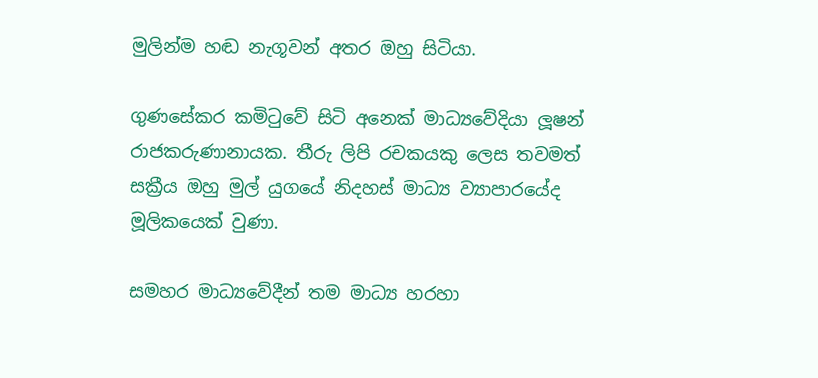මුලින්ම හඬ නැගූවන් අතර ඔහු සිටියා.

ගුණසේකර කමිටුවේ සිටි අනෙක් මාධ්‍යවේදියා ලූෂන් රාජකරුණානායක. තීරු ලිපි රචකයකු ලෙස තවමත් සක්‍රීය ඔහු මුල් යුගයේ නිදහස් මාධ්‍ය ව්‍යාපාරයේද මූලිකයෙක් වුණා.

සමහර මාධ්‍යවේදීන් තම මාධ්‍ය හරහා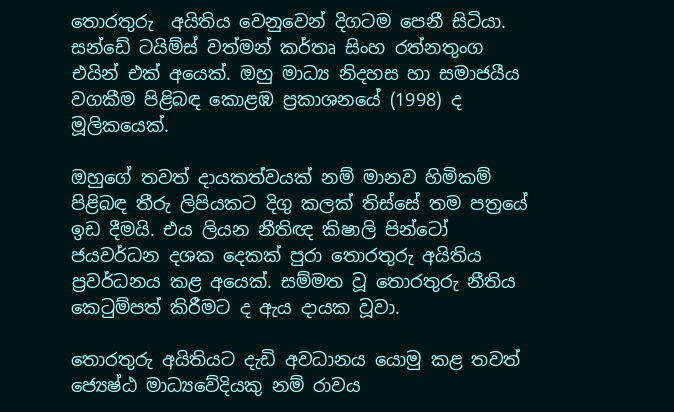තොරතුරු  අයිතිය වෙනුවෙන් දිගටම පෙනී සිටියා. සන්ඩේ ටයිම්ස් වත්මන් කර්තෘ සිංහ රත්නතුංග එයින් එක් අයෙක්. ඔහු මාධ්‍ය නිදහස හා සමාජයීය වගකීම පිළිබඳ කොළඹ ප්‍රකාශනයේ (1998) ද මූලිකයෙක්.

ඔහුගේ තවත් දායකත්වයක් නම් මානව හිමිකම් පිළිබඳ තීරු ලිපියකට දිගු කලක් තිස්සේ තම පත්‍රයේ ඉඩ දීමයි. එය ලියන නීතිඥ කිෂාලි පින්ටෝ ජයවර්ධන දශක දෙකක් පුරා තොරතුරු අයිතිය ප්‍රවර්ධනය කළ අයෙක්. සම්මත වූ තොරතුරු නීතිය කෙටුම්පත් කිරීමට ද ඇය දායක වූවා.

තොරතුරු අයිතියට දැඩි අවධානය යොමු කළ තවත් ජ්‍යෙෂ්ඨ මාධ්‍යවේදියකු නම් රාවය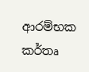ආරම්භක කර්තෘ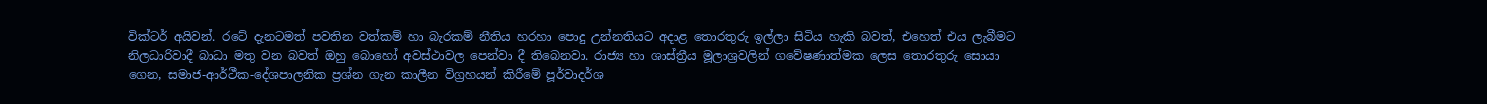වික්ටර් අයිවන්. රටේ දැනටමත් පවතින වත්කම් හා බැරකම් නීතිය හරහා පොදු උන්නතියට අදාළ තොරතුරු ඉල්ලා සිටිය හැකි බවත්, එහෙත් එය ලැබීමට නිලධාරිවාදී බාධා මතු වන බවත් ඔහු බොහෝ අවස්ථාවල පෙන්වා දී තිබෙනවා. රාජ්‍ය හා ශාස්ත්‍රීය මූලාශ්‍රවලින් ගවේෂණාත්මක ලෙස තොරතුරු සොයා ගෙන, සමාජ-ආර්ථීක-දේශපාලනික ප්‍රශ්න ගැන කාලීන විග්‍රහයන් කිරීමේ පූර්වාදර්ශ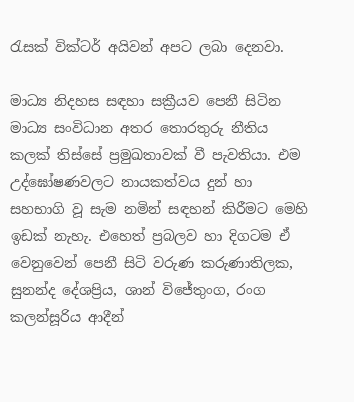රැසක් වික්ටර් අයිවන් අපට ලබා දෙනවා.

මාධ්‍ය නිදහස සඳහා සක්‍රීයව පෙනී සිටින මාධ්‍ය සංවිධාන අතර තොරතුරු නීතිය කලක් තිස්සේ ප්‍රමුඛතාවක් වී පැවතියා. එම උද්ඝෝෂණවලට නායකත්වය දුන් හා සහභාගි වූ සැම නමින් සඳහන් කිරීමට මෙහි ඉඩක් නැහැ. එහෙත් ප්‍රබලව හා දිගටම ඒ වෙනුවෙන් පෙනී සිටි වරුණ කරුණාතිලක, සුනන්ද දේශප්‍රිය, ශාන් විජේතුංග, රංග කලන්සූරිය ආදීන්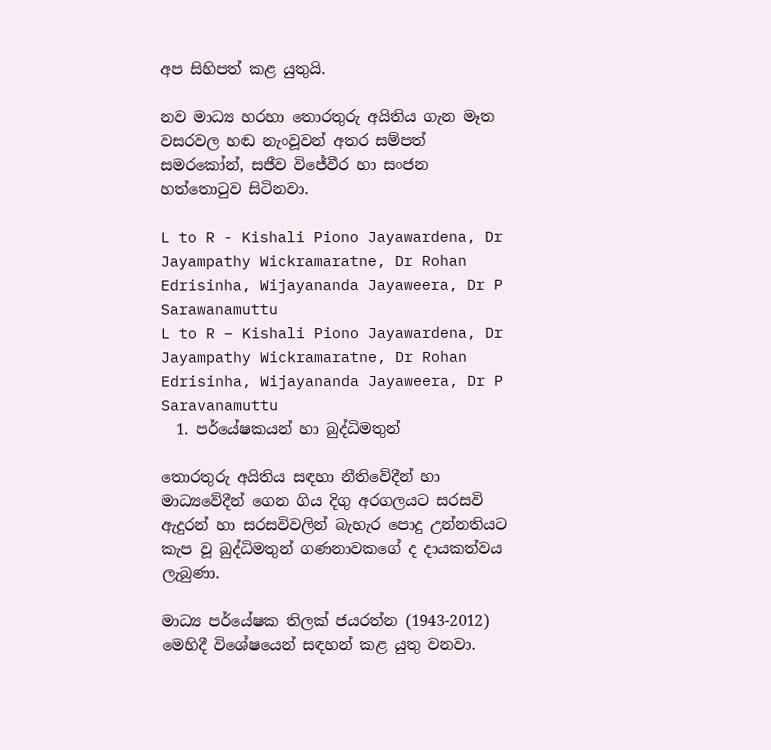අප සිහිපත් කළ යුතුයි.

නව මාධ්‍ය හරහා තොරතුරු අයිතිය ගැන මෑත වසරවල හඬ නැංවූවන් අතර සම්පත් සමරකෝන්, සජීව විජේවීර හා සංජන හත්තොටුව සිටිනවා.

L to R - Kishali Piono Jayawardena, Dr Jayampathy Wickramaratne, Dr Rohan Edrisinha, Wijayananda Jayaweera, Dr P Sarawanamuttu
L to R – Kishali Piono Jayawardena, Dr Jayampathy Wickramaratne, Dr Rohan Edrisinha, Wijayananda Jayaweera, Dr P Saravanamuttu
  1. පර්යේෂකයන් හා බුද්ධිමතුන්

තොරතුරු අයිතිය සඳහා නීතිවේදීන් හා මාධ්‍යවේදීන් ගෙන ගිය දිගු අරගලයට සරසවි ඇදුරන් හා සරසවිවලින් බැහැර පොදු උන්නතියට කැප වූ බුද්ධිමතුන් ගණනාවකගේ ද දායකත්වය ලැබුණා.

මාධ්‍ය පර්යේෂක තිලක් ජයරත්න (1943-2012) මෙහිදී විශේෂයෙන් සඳහන් කළ යුතු වනවා.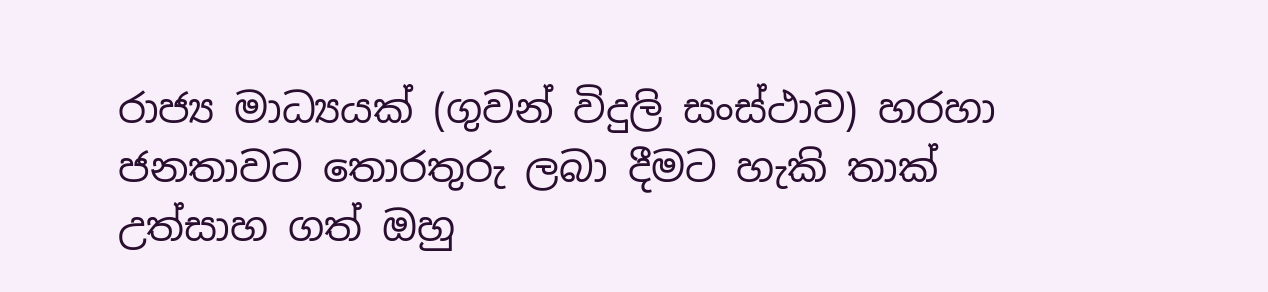රාජ්‍ය මාධ්‍යයක් (ගුවන් විදුලි සංස්ථාව) හරහා ජනතාවට තොරතුරු ලබා දීමට හැකි තාක් උත්සාහ ගත් ඔහු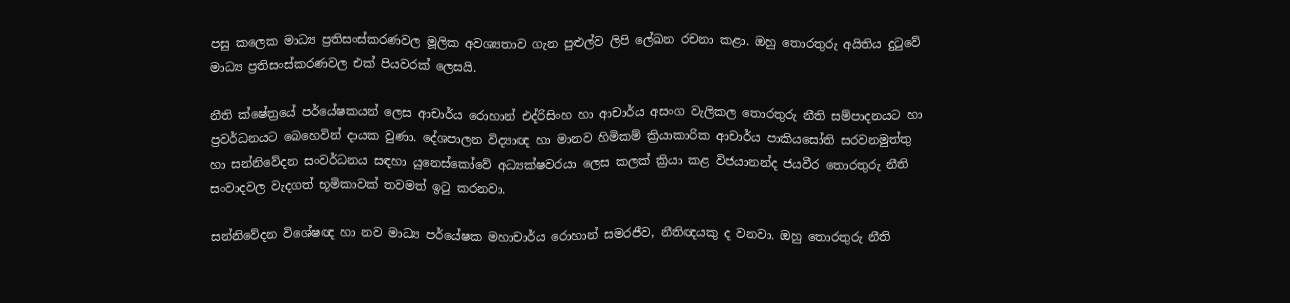පසු කලෙක මාධ්‍ය ප්‍රතිසංස්කරණවල මූලික අවශ්‍යතාව ගැන පුළුල්ව ලිපි ලේඛන රචනා කළා. ඔහු තොරතුරු අයිතිය දුටුවේ මාධ්‍ය ප්‍රතිසංස්කරණවල එක් පියවරක් ලෙසයි.

නීති ක්ෂේත්‍රයේ පර්යේෂකයන් ලෙස ආචාර්ය රොහාන් එද්රිසිංහ හා ආචාර්ය අසංග වැලිකල තොරතුරු නීති සම්පාදනයට හා ප්‍රවර්ධනයට බෙහෙවින් දායක වුණා. දේශපාලන විද්‍යාඥ හා මානව හිමිකම් ක්‍රියාකාරික ආචාර්ය පාකියසෝති සරවනමුත්තු හා සන්නිවේදන සංවර්ධනය සඳහා යුනෙස්කෝවේ අධ්‍යක්ෂවරයා ලෙස කලක් ක්‍රියා කළ විජයානන්ද ජයවීර තොරතුරු නීති සංවාදවල වැදගත් භූමිකාවක් තවමත් ඉටු කරනවා.

සන්නිවේදන විශේෂඥ හා නව මාධ්‍ය පර්යේෂක මහාචාර්ය රොහාන් සමරජීව, නීතිඥයකු ද වනවා. ඔහු තොරතුරු නීති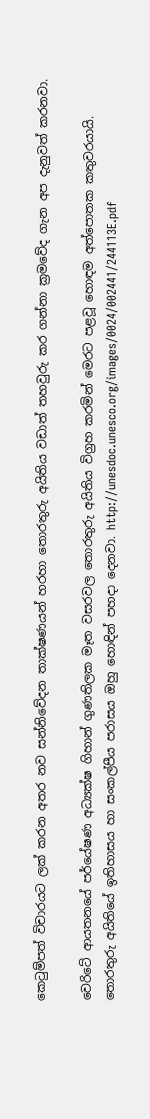කෙටුම්පත් විචාරයට ලක් කරන අතර නව සන්නිවේදන තාක්ෂණයන් හරහා තොරතුරු අයිතිය වඩාත් තහවුරු කර ගන්නා ක්‍රමවේද ගැන අප දැනුවත් කරනවා.

වෙරිටේ ආයතනයේ පර්යේෂණ අධ්‍යක්ෂ ගිහාන් ගුණතිලක මෑත වසරවල තොරතුරු අයිතිය විග්‍රහ කරමින් මෙරට පළවූ හොඳම අත්පොතක කතුවරයායි. තොරතුරු අයිතියේ ඉතිහාසය හා සංකල්පීය පරාසය ඔහු හොඳින් පහදා දෙනවා. http://unesdoc.unesco.org/images/0024/002441/244113E.pdf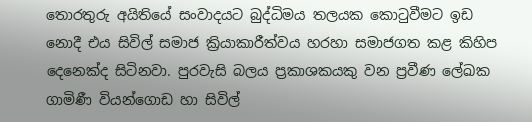තොරතුරු අයිතියේ සංවාදයට බුද්ධිමය තලයක කොටුවීමට ඉඩ නොදී එය සිවිල් සමාජ ක්‍රියාකාරීත්වය හරහා සමාජගත කළ කිහිප දෙනෙක්ද සිටිනවා. පුරවැසි බලය ප්‍රකාශකයකු වන ප්‍රවීණ ලේඛක ගාමිණී වියන්ගොඩ හා සිවිල්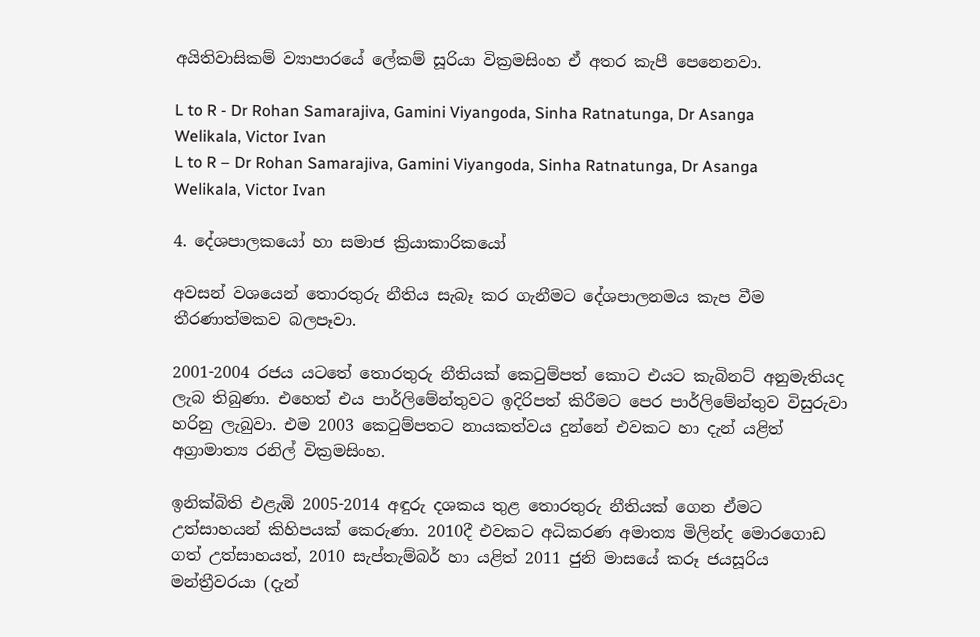අයිතිවාසිකම් ව්‍යාපාරයේ ලේකම් සූරියා වික්‍රමසිංහ ඒ අතර කැපී පෙනෙනවා.

L to R - Dr Rohan Samarajiva, Gamini Viyangoda, Sinha Ratnatunga, Dr Asanga Welikala, Victor Ivan
L to R – Dr Rohan Samarajiva, Gamini Viyangoda, Sinha Ratnatunga, Dr Asanga Welikala, Victor Ivan

4. දේශපාලකයෝ හා සමාජ ක්‍රියාකාරිකයෝ

අවසන් වශයෙන් තොරතුරු නීතිය සැබෑ කර ගැනීමට දේශපාලනමය කැප වීම තීරණාත්මකව බලපෑවා.

2001-2004 රජය යටතේ තොරතුරු නීතියක් කෙටුම්පත් කොට එයට කැබිනට් අනුමැතියද ලැබ තිබුණා. එහෙත් එය පාර්ලිමේන්තුවට ඉදිරිපත් කිරීමට පෙර පාර්ලිමේන්තුව විසුරුවා හරිනු ලැබුවා. එම 2003 කෙටුම්පතට නායකත්වය දුන්නේ එවකට හා දැන් යළිත් අග්‍රාමාත්‍ය රනිල් වික්‍රමසිංහ.

ඉනික්බිති එළැඹි 2005-2014 අඳුරු දශකය තුළ තොරතුරු නීතියක් ගෙන ඒමට උත්සාහයන් කිහිපයක් කෙරුණා. 2010දී එවකට අධිකරණ අමාත්‍ය මිලින්ද මොරගොඩ ගත් උත්සාහයත්, 2010 සැප්තැම්බර් හා යළිත් 2011 ජුනි මාසයේ කරූ ජයසූරිය මන්ත්‍රීවරයා (දැන්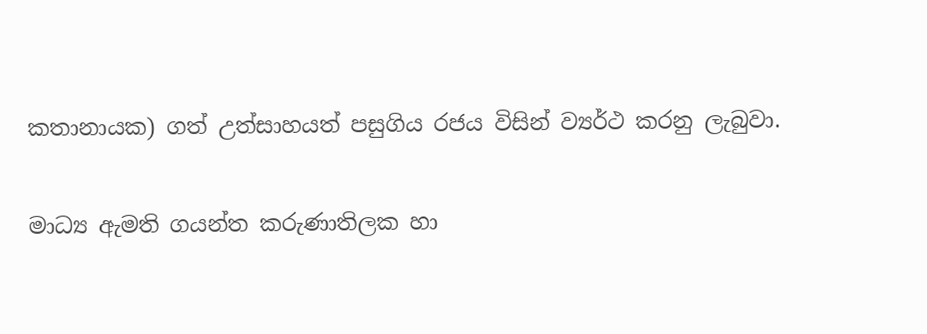කතානායක) ගත් උත්සාහයත් පසුගිය රජය විසින් ව්‍යර්ථ කරනු ලැබුවා.

මාධ්‍ය ඇමති ගයන්ත කරුණාතිලක හා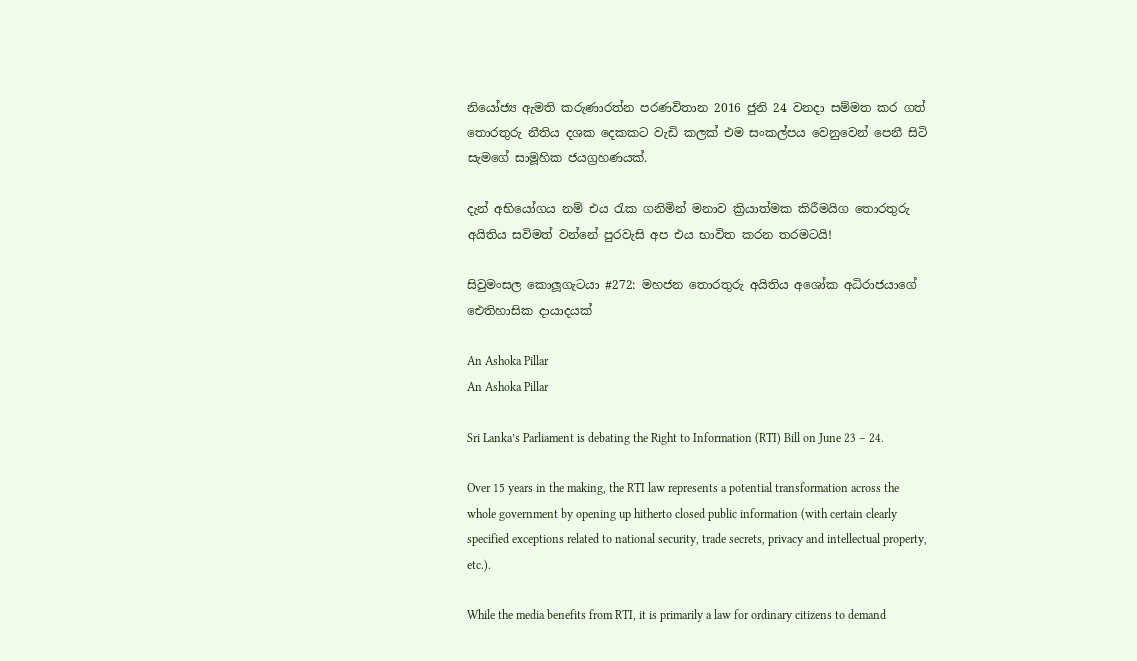නියෝජ්‍ය ඇමති කරුණාරත්න පරණවිතාන 2016 ජුනි 24 වනදා සම්මත කර ගත් තොරතුරු නීතිය දශක දෙකකට වැඩි කලක් එම සංකල්පය වෙනුවෙන් පෙනී සිටි සැමගේ සාමූහික ජයග්‍රහණයක්.

දැන් අභියෝගය නම් එය රැක ගනිමින් මනාව ක්‍රියාත්මක කිරීමයිග තොරතුරු අයිතිය සවිමත් වන්නේ පුරවැසි අප එය භාවිත කරන තරමටයි!

සිවුමංසල කොලූගැටයා #272: මහජන තොරතුරු අයිතිය අශෝක අධිරාජයාගේ ඓතිහාසික දායාදයක්

An Ashoka Pillar
An Ashoka Pillar

Sri Lanka’s Parliament is debating the Right to Information (RTI) Bill on June 23 – 24.

Over 15 years in the making, the RTI law represents a potential transformation across the whole government by opening up hitherto closed public information (with certain clearly specified exceptions related to national security, trade secrets, privacy and intellectual property, etc.).

While the media benefits from RTI, it is primarily a law for ordinary citizens to demand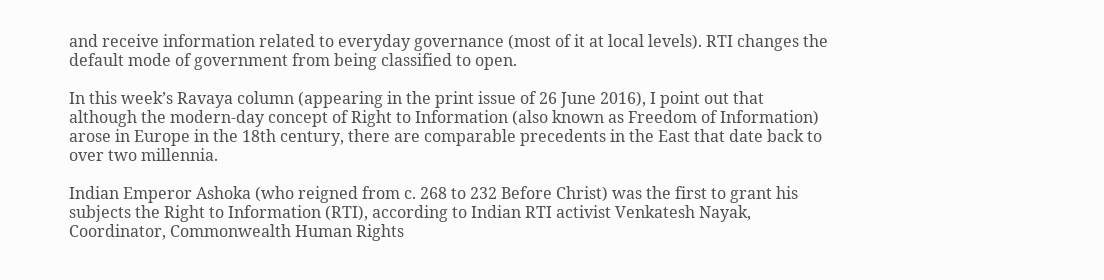and receive information related to everyday governance (most of it at local levels). RTI changes the default mode of government from being classified to open.

In this week’s Ravaya column (appearing in the print issue of 26 June 2016), I point out that although the modern-day concept of Right to Information (also known as Freedom of Information) arose in Europe in the 18th century, there are comparable precedents in the East that date back to over two millennia.

Indian Emperor Ashoka (who reigned from c. 268 to 232 Before Christ) was the first to grant his subjects the Right to Information (RTI), according to Indian RTI activist Venkatesh Nayak, Coordinator, Commonwealth Human Rights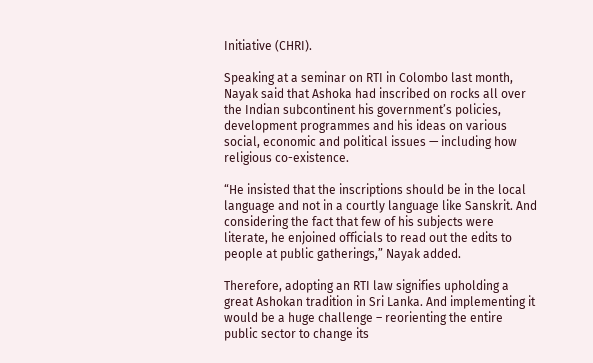Initiative (CHRI).

Speaking at a seminar on RTI in Colombo last month, Nayak said that Ashoka had inscribed on rocks all over the Indian subcontinent his government’s policies, development programmes and his ideas on various social, economic and political issues — including how religious co-existence.

“He insisted that the inscriptions should be in the local language and not in a courtly language like Sanskrit. And considering the fact that few of his subjects were literate, he enjoined officials to read out the edits to people at public gatherings,” Nayak added.

Therefore, adopting an RTI law signifies upholding a great Ashokan tradition in Sri Lanka. And implementing it would be a huge challenge – reorienting the entire public sector to change its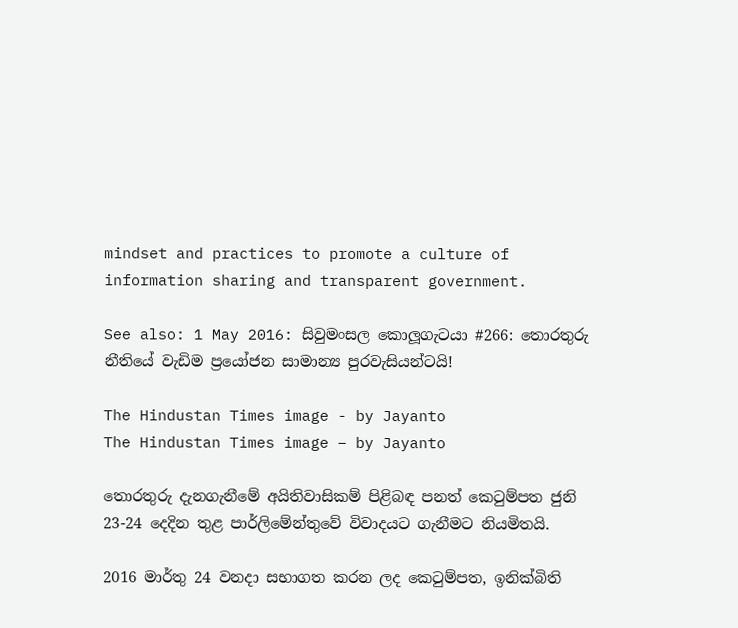mindset and practices to promote a culture of information sharing and transparent government.

See also: 1 May 2016: සිවුමංසල කොලූගැටයා #266: තොරතුරු නීතියේ වැඩිම ප්‍රයෝජන සාමාන්‍ය පුරවැසියන්ටයි!

The Hindustan Times image - by Jayanto
The Hindustan Times image – by Jayanto

තොරතුරු දැනගැනීමේ අයිතිවාසිකම් පිළිබඳ පනත් කෙටුම්පත ජුනි 23-24 දෙදින තුළ පාර්ලිමේන්තුවේ විවාදයට ගැනීමට නියමිතයි.

2016 මාර්තු 24 වනදා සභාගත කරන ලද කෙටුම්පත, ඉනික්බිති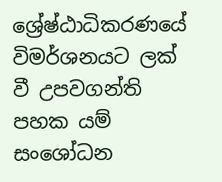ශ්‍රේෂ්ඨාධිකරණයේ විමර්ශනයට ලක් වී උපවගන්ති පහක යම් සංශෝධන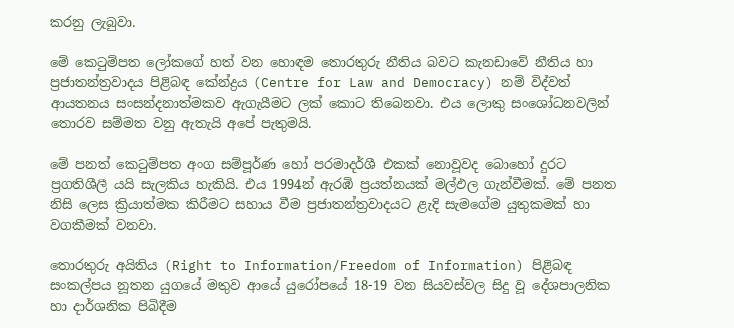කරනු ලැබුවා.

මේ කෙටුම්පත ලෝකගේ හත් වන හොඳම තොරතුරු නීතිය බවට කැනඩාවේ නීතිය හා ප්‍රජාතන්ත්‍රවාදය පිළිබඳ කේන්ද්‍රය (Centre for Law and Democracy) නම් විද්වත් ආයතනය සංසන්දනාත්මකව ඇගැයීමට ලක් කොට තිබෙනවා. එය ලොකු සංශෝධනවලින් තොරව සම්මත වනු ඇතැයි අපේ පැතුමයි.

මේ පනත් කෙටුම්පත අංග සම්පූර්ණ හෝ පරමාදර්ශී එකක් නොවූවද බොහෝ දුරට ප්‍රගතිශීලී යයි සැලකිය හැකියි. එය 1994න් ඇරඹි ප්‍රයත්නයක් මල්ඵල ගැන්වීමක්. මේ පනත නිසි ලෙස ක්‍රියාත්මක කිරීමට සහාය වීම ප්‍රජාතන්ත්‍රවාදයට ළැදි සැමගේම යුතුකමක් හා වගකීමක් වනවා.

තොරතුරු අයිතිය (Right to Information/Freedom of Information) පිළිබඳ සංකල්පය නූතන යුගයේ මතුව ආයේ යුරෝපයේ 18-19 වන සියවස්වල සිදු වූ දේශපාලනික හා දාර්ශනික පිබිදීම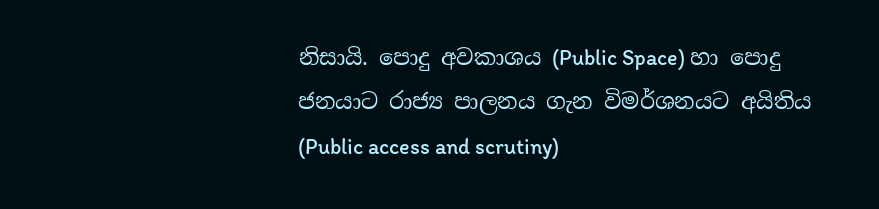නිසායි. පොදු අවකාශය (Public Space) හා පොදු ජනයාට රාජ්‍ය පාලනය ගැන විමර්ශනයට අයිතිය (Public access and scrutiny)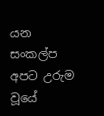යන සංකල්ප අපට උරුම වූයේ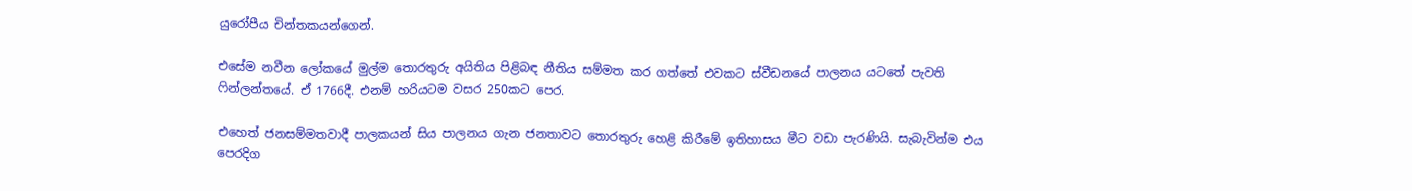යුරෝපීය චින්තකයන්ගෙන්.

එසේම නවීන ලෝකයේ මුල්ම තොරතුරු අයිතිය පිළිබඳ නීතිය සම්මත කර ගත්තේ එවකට ස්වීඩනයේ පාලනය යටතේ පැවති ෆින්ලන්තයේ. ඒ 1766දී. එනම් හරියටම වසර 250කට පෙර.

එහෙත් ජනසම්මතවාදී පාලකයන් සිය පාලනය ගැන ජනතාවට තොරතුරු හෙළි කිරීමේ ඉතිහාසය මීට වඩා පැරණියි. සැබැවින්ම එය පෙරදිග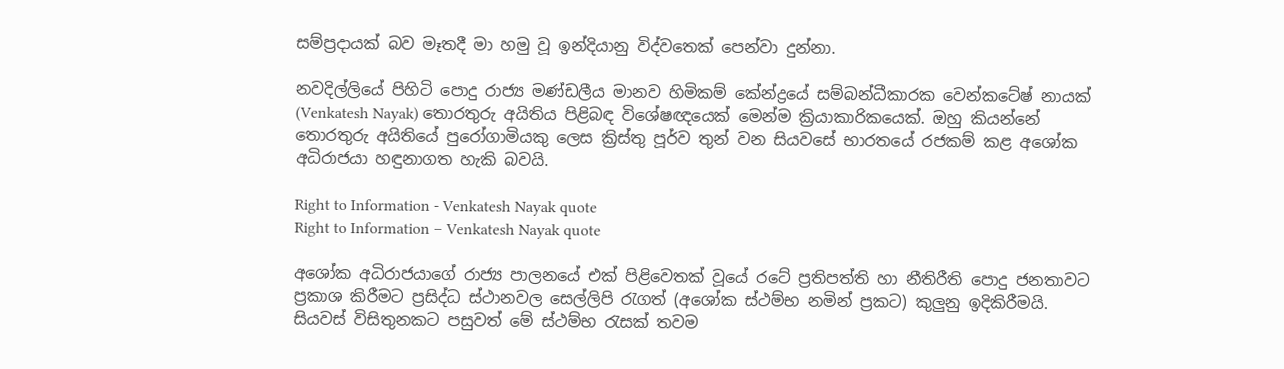සම්ප්‍රදායක් බව මෑතදී මා හමු වූ ඉන්දියානු විද්වතෙක් පෙන්වා දුන්නා.

නවදිල්ලියේ පිහිටි පොදු රාජ්‍ය මණ්ඩලීය මානව හිමිකම් කේන්ද්‍රයේ සම්බන්ධීකාරක වෙන්කටේෂ් නායක් (Venkatesh Nayak) තොරතුරු අයිතිය පිළිබඳ විශේෂඥයෙක් මෙන්ම ක්‍රියාකාරිකයෙක්. ඔහු කියන්නේ තොරතුරු අයිතියේ පුරෝගාමියකු ලෙස ක්‍රිස්තු පූර්ව තුන් වන සියවසේ භාරතයේ රජකම් කළ අශෝක අධිරාජයා හඳුනාගත හැකි බවයි.

Right to Information - Venkatesh Nayak quote
Right to Information – Venkatesh Nayak quote

අශෝක අධිරාජයාගේ රාජ්‍ය පාලනයේ එක් පිළිවෙතක් වූයේ රටේ ප්‍රතිපත්ති හා නීතිරීති පොදු ජනතාවට ප්‍රකාශ කිරීමට ප්‍රසිද්ධ ස්ථානවල සෙල්ලිපි රැගත් (අශෝක ස්ථම්භ නමින් ප්‍රකට) කුලුනු ඉදිකිරීමයි. සියවස් විසිතුනකට පසුවත් මේ ස්ථම්භ රැසක් තවම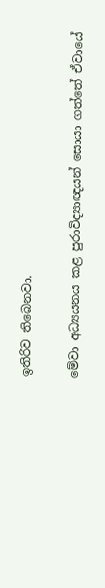ඉතිරිව තිබෙනවා.

මේවා අධ්‍යයනය කළ පුරාවිද්‍යාඥයන් සොයා ගත්තේ ඒවායේ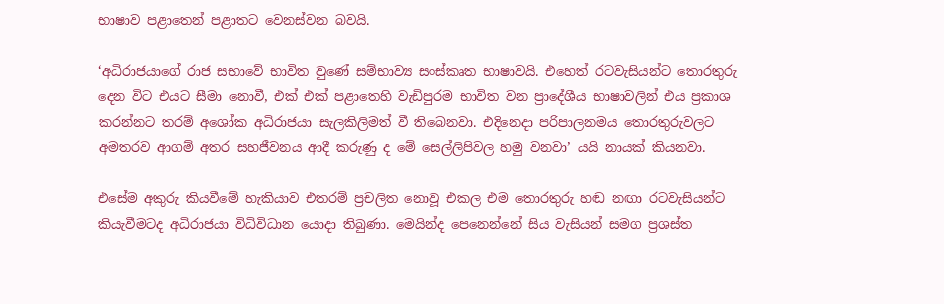භාෂාව පළාතෙන් පළාතට වෙනස්වන බවයි.

‘අධිරාජයාගේ රාජ සභාවේ භාවිත වුණේ සම්භාව්‍ය සංස්කෘත භාෂාවයි. එහෙත් රටවැසියන්ට තොරතුරු දෙන විට එයට සීමා නොවී, එක් එක් පළාතෙහි වැඩිපුරම භාවිත වන ප්‍රාදේශීය භාෂාවලින් එය ප්‍රකාශ කරන්නට තරම් අශෝක අධිරාජයා සැලකිලිමත් වී තිබෙනවා. එදිනෙදා පරිපාලනමය තොරතුරුවලට අමතරව ආගම් අතර සහජීවනය ආදී කරුණු ද මේ සෙල්ලිපිවල හමු වනවා’ යයි නායක් කියනවා.

එසේම අකුරු කියවීමේ හැකියාව එතරම් ප්‍රචලිත නොවූ එකල එම තොරතුරු හඬ නඟා රටවැසියන්ට කියැවීමටද අධිරාජයා විධිවිධාන යොදා තිබුණා. මෙයින්ද පෙනෙන්නේ සිය වැසියන් සමග ප්‍රශස්ත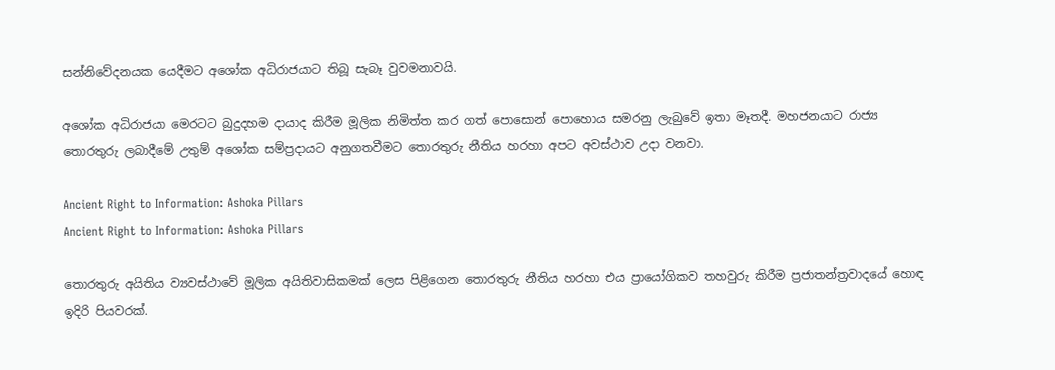සන්නිවේදනයක යෙදීමට අශෝක අධිරාජයාට තිබූ සැබෑ වුවමනාවයි.

අශෝක අධිරාජයා මෙරටට බුදුදහම දායාද කිරීම මූලික නිමිත්ත කර ගත් පොසොන් පොහොය සමරනු ලැබුවේ ඉතා මෑතදී. මහජනයාට රාජ්‍ය තොරතුරු ලබාදීමේ උතුම් අශෝක සම්ප්‍රදායට අනුගතවීමට තොරතුරු නීතිය හරහා අපට අවස්ථාව උදා වනවා.

Ancient Right to Information: Ashoka Pillars
Ancient Right to Information: Ashoka Pillars

තොරතුරු අයිතිය ව්‍යවස්ථාවේ මූලික අයිතිවාසිකමක් ලෙස පිළිගෙන තොරතුරු නීතිය හරහා එය ප්‍රායෝගිකව තහවුරු කිරීම ප්‍රජාතන්ත්‍රවාදයේ හොඳ ඉදිරි පියවරක්.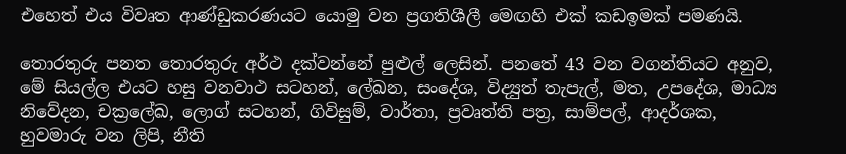එහෙත් එය විවෘත ආණ්ඩුකරණයට යොමු වන ප්‍රගතිශීලී මෙඟහි එක් කඩඉමක් පමණයි.

තොරතුරු පනත තොරතුරු අර්ථ දක්වන්නේ පුළුල් ලෙසින්. පනතේ 43 වන වගන්තියට අනුව, මේ සියල්ල එයට හසු වනවාථ සටහන්, ලේඛන, සංදේශ, විද්‍යුත් තැපැල්, මත, උපදේශ, මාධ්‍ය නිවේදන, චක්‍රලේඛ, ලොග් සටහන්, ගිවිසුම්, වාර්තා, ප්‍රවෘත්ති පත්‍ර, සාම්පල්, ආදර්ශක, හුවමාරු වන ලිපි, නීති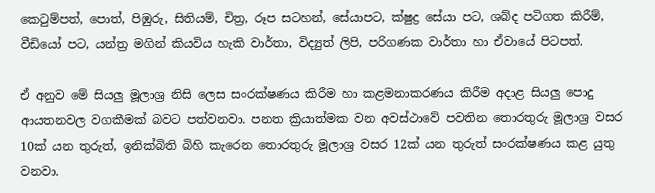කෙටුම්පත්, පොත්, පිඹුරු, සිතියම්, චිත්‍ර, රූප සටහන්, සේයාපට, ක්ෂුද්‍ර සේයා පට, ශබ්ද පටිගත කිරීම්, වීඩියෝ පට, යන්ත්‍ර මගින් කියවිය හැකි වාර්තා, විද්‍යුත් ලිපි, පරිගණක වාර්තා හා ඒවායේ පිටපත්.

ඒ අනුව මේ සියලු මූලාශ්‍ර නිසි ලෙස සංරක්ෂණය කිරීම හා කළමනාකරණය කිරීම අදාළ සියලු පොදු ආයතනවල වගකීමක් බවට පත්වනවා. පනත ක්‍රියාත්මක වන අවස්ථාවේ පවතින තොරතුරු මූලාශ්‍ර වසර 10ක් යන තුරුත්, ඉනික්බිති බිහි කැරෙන තොරතුරු මූලාශ්‍ර වසර 12ක් යන තුරුත් සංරක්ෂණය කළ යුතු වනවා.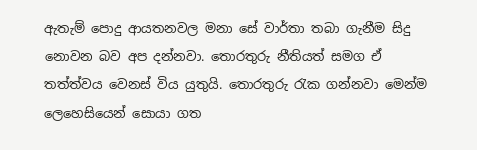ඇතැම් පොදු ආයතනවල මනා සේ වාර්තා තබා ගැනීම සිදු නොවන බව අප දන්නවා. තොරතුරු නීතියත් සමග ඒ තත්ත්වය වෙනස් විය යුතුයි. තොරතුරු රැක ගන්නවා මෙන්ම ලෙහෙසියෙන් සොයා ගත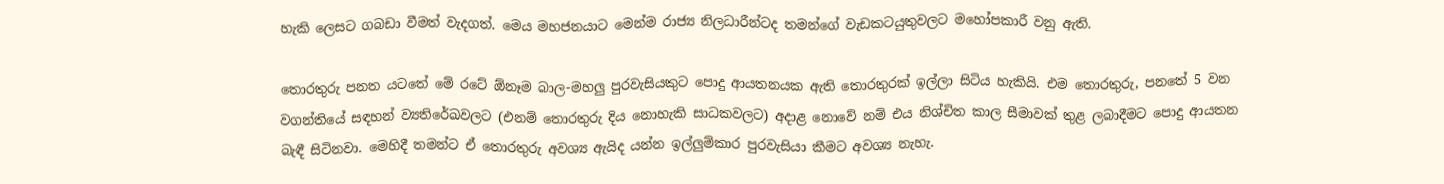හැකි ලෙසට ගබඩා වීමත් වැදගත්. මෙය මහජනයාට මෙන්ම රාජ්‍ය නිලධාරීන්ටද තමන්ගේ වැඩකටයුතුවලට මහෝපකාරී වනු ඇති.

තොරතුරු පනත යටතේ මේ රටේ ඕනෑම බාල-මහලු පුරවැසියකුට පොදු ආයතනයක ඇති තොරතුරක් ඉල්ලා සිටිය හැකියි. එම තොරතුරු, පනතේ 5 වන වගන්තියේ සඳහන් ව්‍යතිරේඛවලට (එනම් තොරතුරු දිය නොහැකි සාධකවලට) අදාළ නොවේ නම් එය නිශ්චිත කාල සීමාවක් තුළ ලබාදීමට පොදු ආයතන බැඳී සිටිනවා. මෙහිදී තමන්ට ඒ තොරතුරු අවශ්‍ය ඇයිද යන්න ඉල්ලුම්කාර පුරවැසියා කීමට අවශ්‍ය නැහැ.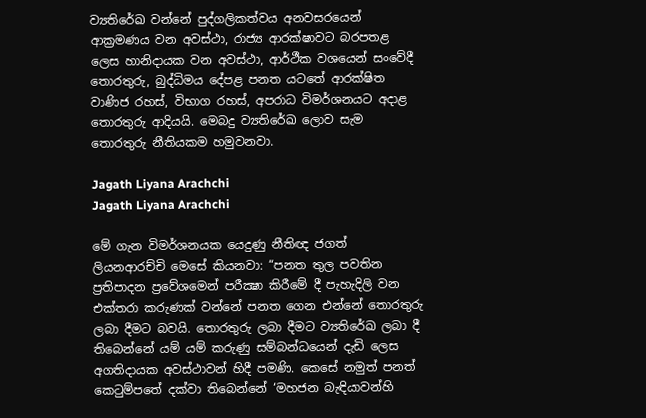ව්‍යතිරේඛ වන්නේ පුද්ගලිකත්වය අනවසරයෙන් ආක්‍රමණය වන අවස්ථා, රාජ්‍ය ආරක්ෂාවට බරපතළ ලෙස හානිදායක වන අවස්ථා, ආර්ථීක වශයෙන් සංවේදී තොරතුරු, බුද්ධිමය දේපළ පනත යටතේ ආරක්ෂිත වාණිජ රහස්, විභාග රහස්, අපරාධ විමර්ශනයට අදාළ තොරතුරු ආදියයි. මෙබදු ව්‍යතිරේඛ ලොව සැම තොරතුරු නීතියකම හමුවනවා.

Jagath Liyana Arachchi
Jagath Liyana Arachchi

මේ ගැන විමර්ශනයක යෙදුණු නීතිඥ ජගත් ලියනආරච්චි මෙසේ කියනවා: “පනත තුල පවතින ප්‍රතිපාදන ප්‍රවේශමෙන් පරීක්‍ෂා කිරීමේ දී පැහැදිලි වන එක්තරා කරුණක් වන්නේ පනත ගෙන එන්නේ තොරතුරු ලබා දීමට බවයි. තොරතුරු ලබා දීමට ව්‍යතිරේඛ ලබා දී තිබෙන්නේ යම් යම් කරුණු සම්බන්ධයෙන් දැඩි ලෙස අගතිදායක අවස්ථාවන් හිදී පමණි. කෙසේ නමුත් පනත් කෙටුම්පතේ දක්වා තිබෙන්නේ ‘මහජන බැඳියාවන්හි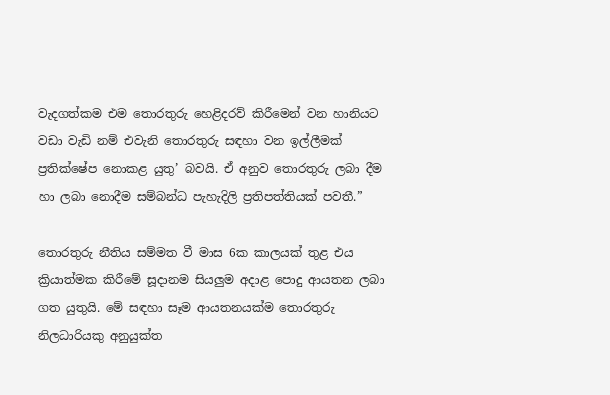වැදගත්කම එම තොරතුරු හෙළිදරව් කිරීමෙන් වන හානියට වඩා වැඩි නම් එවැනි තොරතුරු සඳහා වන ඉල්ලීමක් ප්‍රතික්ෂේප නොකළ යුතු’ බවයි. ඒ අනුව තොරතුරු ලබා දීම හා ලබා නොදීම සම්බන්ධ පැහැදිලි ප්‍රතිපත්තියක් පවතී.”

තොරතුරු නීතිය සම්මත වී මාස 6ක කාලයක් තුළ එය ක්‍රියාත්මක කිරීමේ සූදානම සියලුම අදාළ පොදු ආයතන ලබා ගත යුතුයි. මේ සඳහා සෑම ආයතනයක්ම තොරතුරු නිලධාරියකු අනුයුක්ත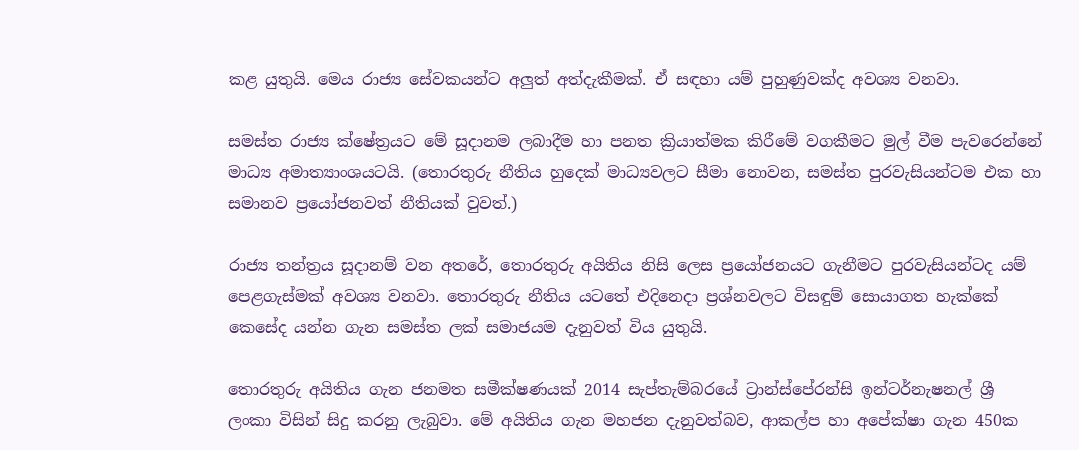කළ යුතුයි. මෙය රාජ්‍ය සේවකයන්ට අලුත් අත්දැකීමක්. ඒ සඳහා යම් පුහුණුවක්ද අවශ්‍ය වනවා.

සමස්ත රාජ්‍ය ක්ෂේත්‍රයට මේ සූදානම ලබාදීම හා පනත ක්‍රියාත්මක කිරීමේ වගකීමට මුල් වීම පැවරෙන්නේ මාධ්‍ය අමාත්‍යාංශයටයි. (තොරතුරු නීතිය හුදෙක් මාධ්‍යවලට සීමා නොවන, සමස්ත පුරවැසියන්ටම එක හා සමානව ප්‍රයෝජනවත් නීතියක් වුවත්.)

රාජ්‍ය තන්ත්‍රය සූදානම් වන අතරේ, තොරතුරු අයිතිය නිසි ලෙස ප්‍රයෝජනයට ගැනීමට පුරවැසියන්ටද යම් පෙළගැස්මක් අවශ්‍ය වනවා. තොරතුරු නීතිය යටතේ එදිනෙදා ප්‍රශ්නවලට විසඳුම් සොයාගත හැක්කේ කෙසේද යන්න ගැන සමස්ත ලක් සමාජයම දැනුවත් විය යුතුයි.

තොරතුරු අයිතිය ගැන ජනමත සමීක්ෂණයක් 2014 සැප්තැම්බරයේ ට්‍රාන්ස්පේරන්සි ඉන්ටර්නැෂනල් ශ්‍රී ලංකා විසින් සිදු කරනු ලැබුවා. මේ අයිතිය ගැන මහජන දැනුවත්බව, ආකල්ප හා අපේක්ෂා ගැන 450ක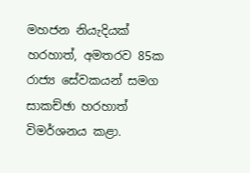මහජන නියැදියක් හරහාත්, අමතරව 85ක රාජ්‍ය සේවකයන් සමග සාකච්ඡා හරහාත් විමර්ශනය කළා.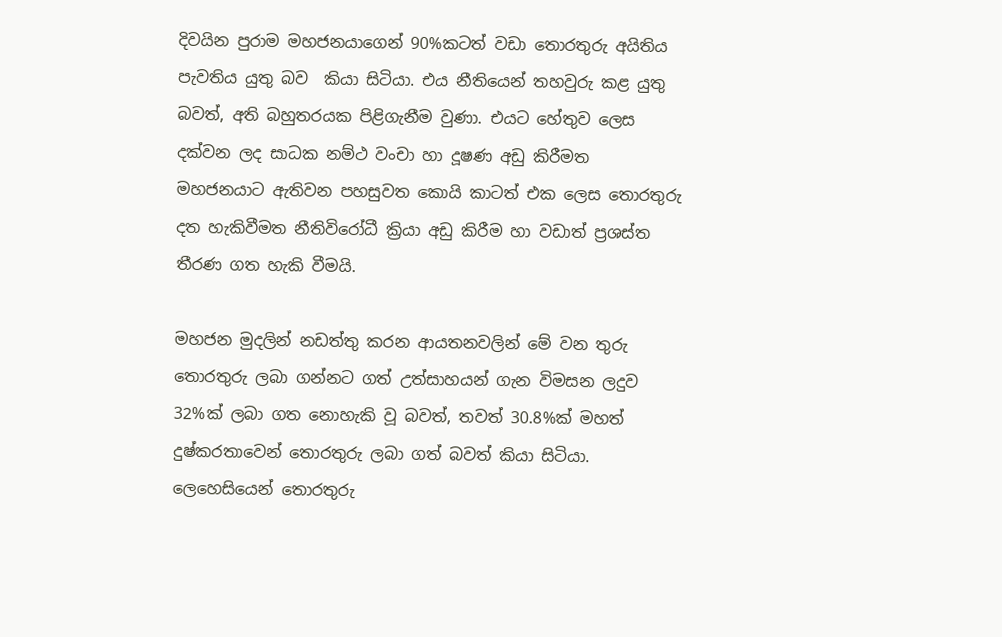දිවයින පුරාම මහජනයාගෙන් 90%කටත් වඩා තොරතුරු අයිතිය පැවතිය යුතු බව  කියා සිටියා. එය නීතියෙන් තහවුරු කළ යුතු බවත්, අති බහුතරයක පිළිගැනීම වුණා. එයට හේතුව ලෙස දක්වන ලද සාධක නම්ථ වංචා හා දූෂණ අඩු කිරීමත මහජනයාට ඇතිවන පහසුවත කොයි කාටත් එක ලෙස තොරතුරු දත හැකිවීමත නීතිවිරෝධී ක්‍රියා අඩු කිරීම හා වඩාත් ප්‍රශස්ත තීරණ ගත හැකි වීමයි.

මහජන මුදලින් නඩත්තු කරන ආයතනවලින් මේ වන තුරු තොරතුරු ලබා ගන්නට ගත් උත්සාහයන් ගැන විමසන ලදුව 32%ක් ලබා ගත නොහැකි වූ බවත්, තවත් 30.8%ක් මහත් දුෂ්කරතාවෙන් තොරතුරු ලබා ගත් බවත් කියා සිටියා. ලෙහෙසියෙන් තොරතුරු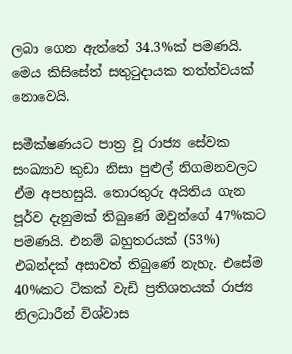ලබා ගෙන ඇත්තේ 34.3%ක් පමණයි. මෙය කිසිසේත් සතුටුදායක තත්ත්වයක් නොවෙයි.

සමීක්ෂණයට පාත්‍ර වූ රාජ්‍ය සේවක සංඛ්‍යාව කුඩා නිසා පුළුල් නිගමනවලට ඒම අපහසුයි. තොරතුරු අයිතිය ගැන පූර්ව දැනුමක් තිබුණේ ඔවුන්ගේ 47%කට පමණයි. එනම් බහුතරයක් (53%) එබන්දක් අසාවත් තිබුණේ නැහැ. එසේම 40%කට ටිකක් වැඩි ප්‍රතිශතයක් රාජ්‍ය නිලධාරීන් විශ්වාස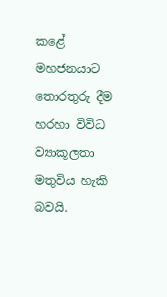කළේ මහජනයාට තොරතුරු දීම හරහා විවිධ ව්‍යාකූලතා මතුවිය හැකි බවයි.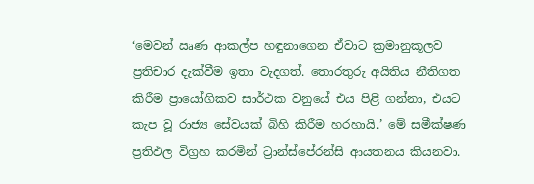‘මෙවන් ඍණ ආකල්ප හඳුනාගෙන ඒවාට ක්‍රමානුකූලව ප්‍රතිචාර දැක්වීම ඉතා වැදගත්. තොරතුරු අයිතිය නීතිගත කිරීම ප්‍රායෝගිකව සාර්ථක වනුයේ එය පිළි ගන්නා, එයට කැප වූ රාජ්‍ය සේවයක් බිහි කිරීම හරහායි.’ මේ සමීක්ෂණ ප්‍රතිඵල විග්‍රහ කරමින් ට්‍රාන්ස්පේරන්සි ආයතනය කියනවා.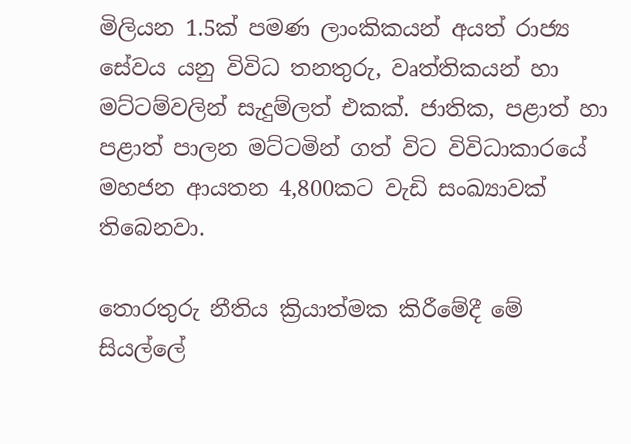මිලියන 1.5ක් පමණ ලාංකිකයන් අයත් රාජ්‍ය සේවය යනු විවිධ තනතුරු, වෘත්තිකයන් හා මට්ටම්වලින් සැදුම්ලත් එකක්. ජාතික, පළාත් හා පළාත් පාලන මට්ටමින් ගත් විට විවිධාකාරයේ මහජන ආයතන 4,800කට වැඩි සංඛ්‍යාවක් තිබෙනවා.

තොරතුරු නීතිය ක්‍රියාත්මක කිරීමේදී මේ සියල්ලේ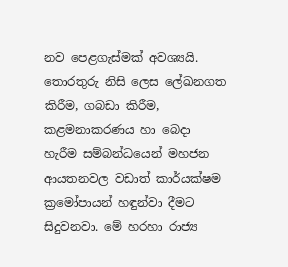නව පෙළගැස්මක් අවශ්‍යයි. තොරතුරු නිසි ලෙස ලේඛනගත කිරීම, ගබඩා කිරීම, කළමනාකරණය හා බෙදා හැරීම සම්බන්ධයෙන් මහජන ආයතනවල වඩාත් කාර්යක්ෂම ක්‍රමෝපායන් හඳුන්වා දීමට සිදුවනවා. මේ හරහා රාජ්‍ය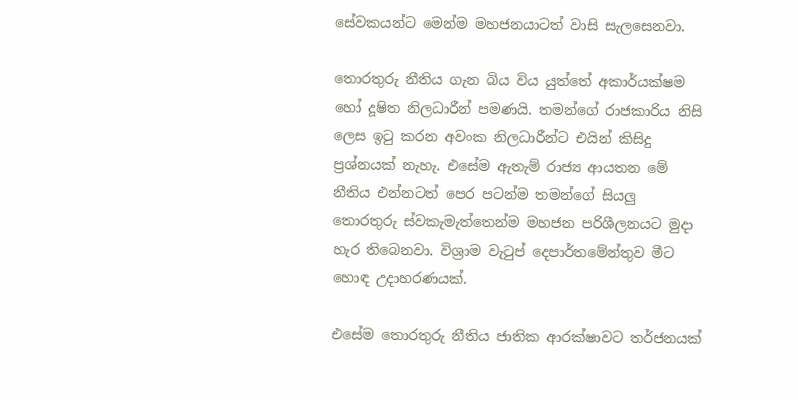සේවකයන්ට මෙන්ම මහජනයාටත් වාසි සැලසෙනවා.

තොරතුරු නීතිය ගැන බිය විය යුත්තේ අකාර්යක්ෂම හෝ දූෂිත නිලධාරීන් පමණයි. තමන්ගේ රාජකාරිය නිසි ලෙස ඉටු කරන අවංක නිලධාරීන්ට එයින් කිසිදු ප්‍රශ්නයක් නැහැ. එසේම ඇතැම් රාජ්‍ය ආයතන මේ නීතිය එන්නටත් පෙර පටන්ම තමන්ගේ සියලු තොරතුරු ස්වකැමැත්තෙන්ම මහජන පරිශීලනයට මුදා හැර තිබෙනවා. විශ්‍රාම වැටුප් දෙපාර්තමේන්තුව මීට හොඳ උදාහරණයක්.

එසේම තොරතුරු නීතිය ජාතික ආරක්ෂාවට තර්ජනයක්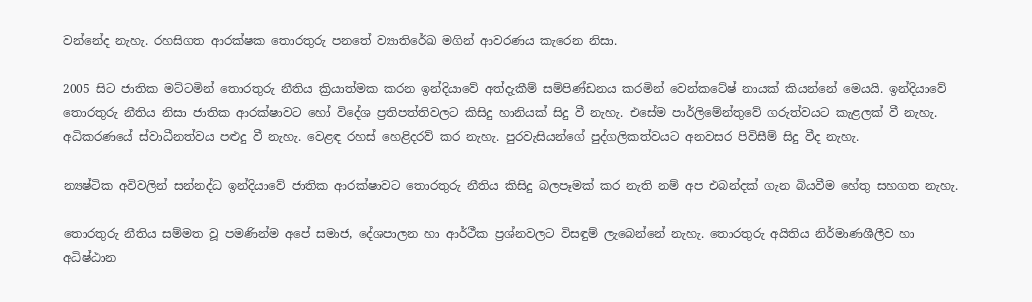වන්නේද නැහැ. රහසිගත ආරක්ෂක තොරතුරු පනතේ ව්‍යාතිරේඛ මගින් ආවරණය කැරෙන නිසා.

2005 සිට ජාතික මට්ටමින් තොරතුරු නීතිය ක්‍රියාත්මක කරන ඉන්දියාවේ අත්දැකීම් සම්පිණ්ඩනය කරමින් වෙන්කටේෂ් නායක් කියන්නේ මෙයයි. ඉන්දියාවේ තොරතුරු නීතිය නිසා ජාතික ආරක්ෂාවට හෝ විදේශ ප්‍රතිපත්තිවලට කිසිදු හානියක් සිදු වී නැහැ. එසේම පාර්ලිමේන්තුවේ ගරුත්වයට කැළලක් වී නැහැ. අධිකරණයේ ස්වාධීනත්වය පළුදු වී නැහැ. වෙළඳ රහස් හෙළිදරව් කර නැහැ. පුරවැසියන්ගේ පුද්ගලිකත්වයට අනවසර පිවිසීම් සිදු වීද නැහැ.

න්‍යෂ්ටික අවිවලින් සන්නද්ධ ඉන්දියාවේ ජාතික ආරක්ෂාවට තොරතුරු නීතිය කිසිදු බලපෑමක් කර නැති නම් අප එබන්දක් ගැන බියවීම හේතු සහගත නැහැ.

තොරතුරු නීතිය සම්මත වූ පමණින්ම අපේ සමාජ, දේශපාලන හා ආර්ථීක ප්‍රශ්නවලට විසඳුම් ලැබෙන්නේ නැහැ. තොරතුරු අයිතිය නිර්මාණශීලීව හා අධිෂ්ඨාන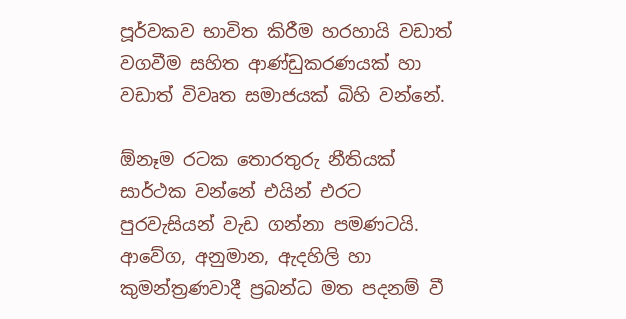පූර්වකව භාවිත කිරීම හරහායි වඩාත් වගවීම සහිත ආණ්ඩුකරණයක් හා වඩාත් විවෘත සමාජයක් බිහි වන්නේ.

ඕනෑම රටක තොරතුරු නීතියක් සාර්ථක වන්නේ එයින් එරට පුරවැසියන් වැඩ ගන්නා පමණටයි. ආවේග, අනුමාන, ඇදහිලි හා කුමන්ත්‍රණවාදී ප්‍රබන්ධ මත පදනම් වී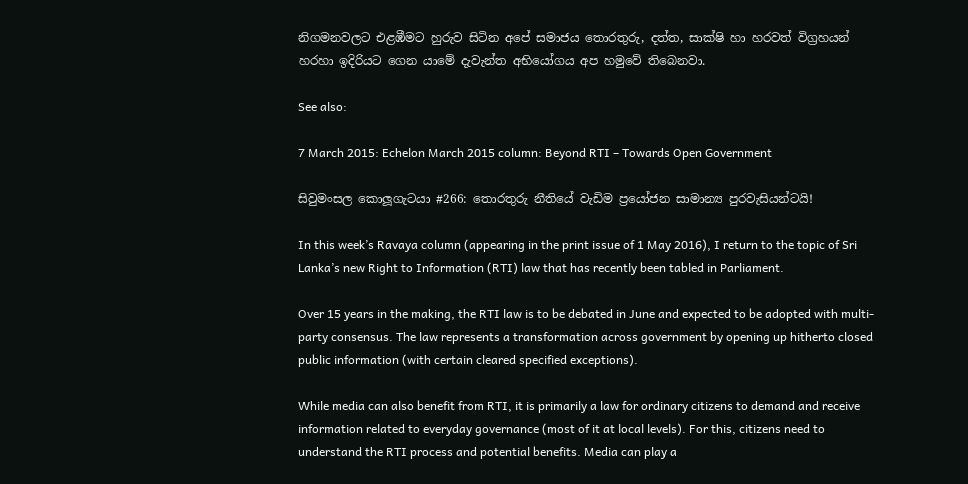නිගමනවලට එළඹීමට හුරුව සිටින අපේ සමාජය තොරතුරු, දත්ත, සාක්ෂි හා හරවත් විග්‍රහයන් හරහා ඉදිරියට ගෙන යාමේ දැවැන්ත අභියෝගය අප හමුවේ තිබෙනවා.

See also:

7 March 2015: Echelon March 2015 column: Beyond RTI – Towards Open Government

සිවුමංසල කොලූගැටයා #266: තොරතුරු නීතියේ වැඩිම ප්‍රයෝජන සාමාන්‍ය පුරවැසියන්ටයි!

In this week’s Ravaya column (appearing in the print issue of 1 May 2016), I return to the topic of Sri Lanka’s new Right to Information (RTI) law that has recently been tabled in Parliament.

Over 15 years in the making, the RTI law is to be debated in June and expected to be adopted with multi-party consensus. The law represents a transformation across government by opening up hitherto closed public information (with certain cleared specified exceptions).

While media can also benefit from RTI, it is primarily a law for ordinary citizens to demand and receive information related to everyday governance (most of it at local levels). For this, citizens need to understand the RTI process and potential benefits. Media can play a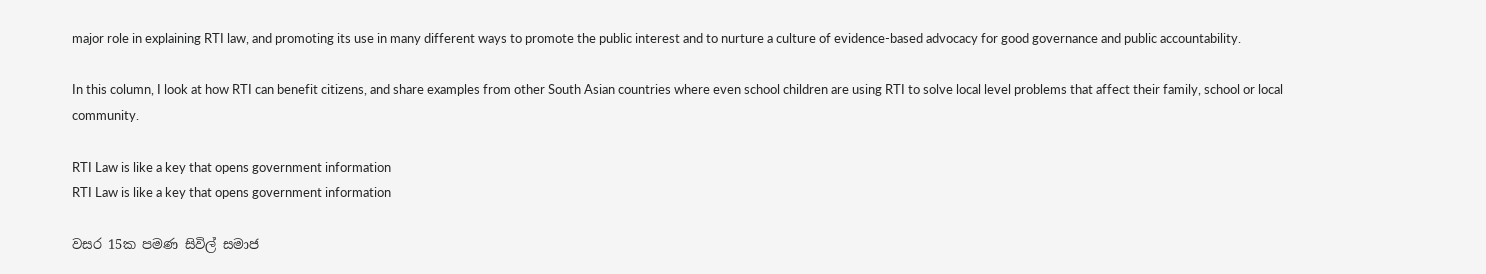major role in explaining RTI law, and promoting its use in many different ways to promote the public interest and to nurture a culture of evidence-based advocacy for good governance and public accountability.

In this column, I look at how RTI can benefit citizens, and share examples from other South Asian countries where even school children are using RTI to solve local level problems that affect their family, school or local community.

RTI Law is like a key that opens government information
RTI Law is like a key that opens government information

වසර 15ක පමණ සිවිල් සමාජ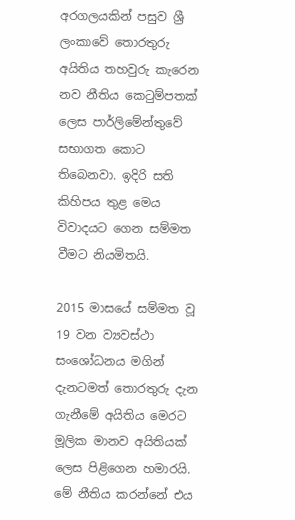අරගලයකින් පසුව ශ්‍රී ලංකාවේ තොරතුරු අයිතිය තහවුරු කැරෙන නව නීතිය කෙටුම්පතක් ලෙස පාර්ලිමේන්තුවේ සභාගත කොට තිබෙනවා. ඉදිරි සති කිහිපය තුළ මෙය විවාදයට ගෙන සම්මත වීමට නියමිතයි.

2015 මාසයේ සම්මත වූ 19 වන ව්‍යවස්ථා සංශෝධනය මගින් දැනටමත් තොරතුරු දැන ගැනීමේ අයිතිය මෙරට මූලික මානව අයිතියක් ලෙස පිළිගෙන හමාරයි. මේ නීතිය කරන්නේ එය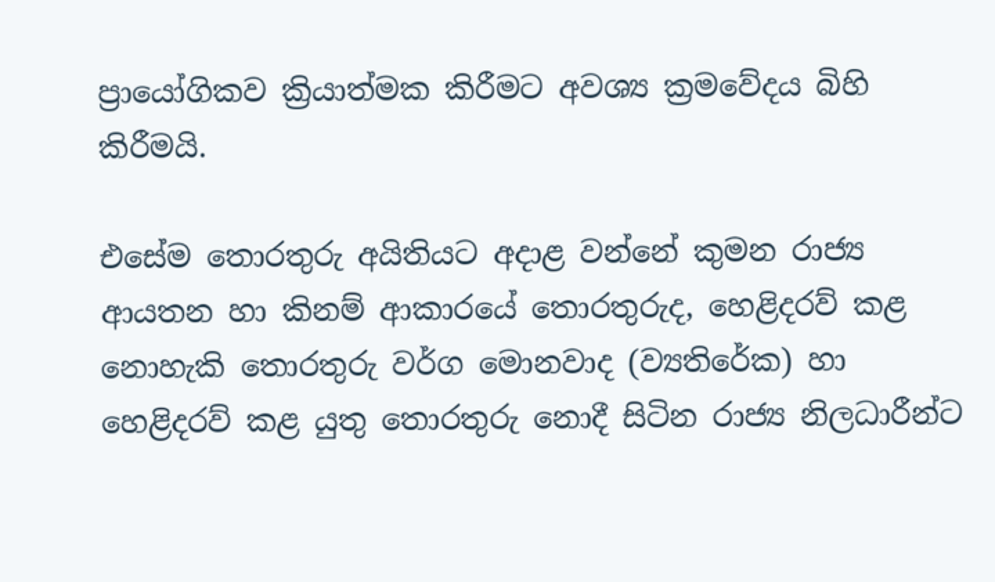ප්‍රායෝගිකව ක්‍රියාත්මක කිරීමට අවශ්‍ය ක්‍රමවේදය බිහි කිරීමයි.

එසේම තොරතුරු අයිතියට අදාළ වන්නේ කුමන රාජ්‍ය ආයතන හා කිනම් ආකාරයේ තොරතුරුද, හෙළිදරව් කළ නොහැකි තොරතුරු වර්ග මොනවාද (ව්‍යතිරේක) හා හෙළිදරව් කළ යුතු තොරතුරු නොදී සිටින රාජ්‍ය නිලධාරීන්ට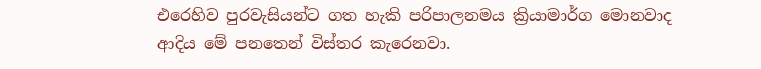එරෙහිව පුරවැසියන්ට ගත හැකි පරිපාලනමය ක්‍රියාමාර්ග මොනවාද ආදිය මේ පනතෙන් විස්තර කැරෙනවා.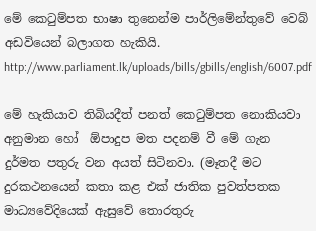මේ කෙටුම්පත භාෂා තුනෙන්ම පාර්ලිමේන්තුවේ වෙබ් අඩවියෙන් බලාගත හැකියි. http://www.parliament.lk/uploads/bills/gbills/english/6007.pdf

මේ හැකියාව තිබියදීත් පනත් කෙටුම්පත නොකියවා අනුමාන හෝ  ඕපාදුප මත පදනම් වී මේ ගැන දුර්මත පතුරු වන අයත් සිටිනවා. (මෑතදී මට දුරකථනයෙන් කතා කළ එක් ජාතික පුවත්පතක මාධ්‍යවේදියෙක් ඇසුවේ තොරතුරු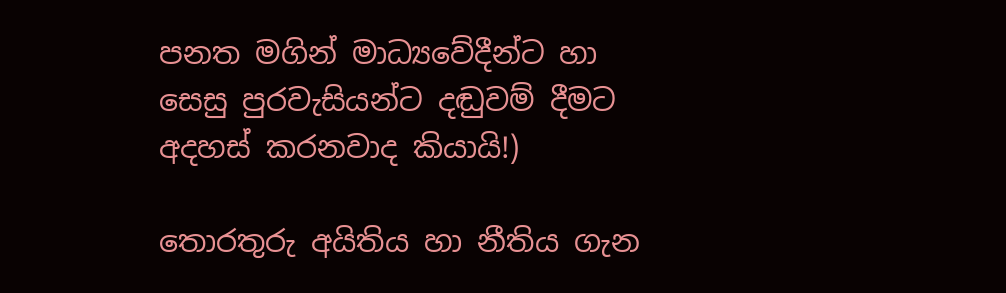පනත මගින් මාධ්‍යවේදීන්ට හා සෙසු පුරවැසියන්ට දඬුවම් දීමට අදහස් කරනවාද කියායි!)

තොරතුරු අයිතිය හා නීතිය ගැන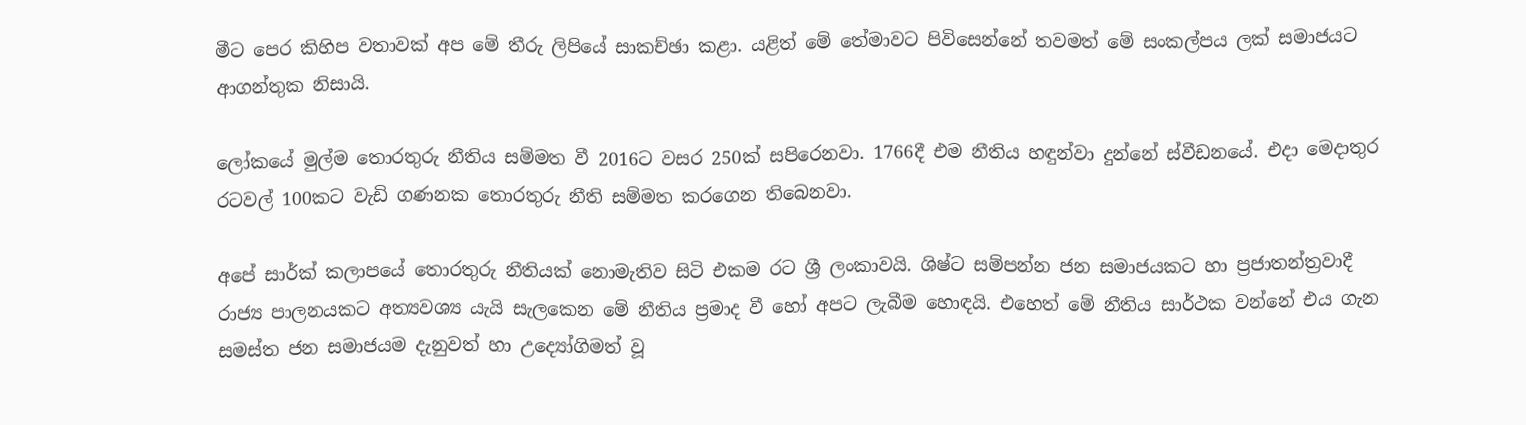මීට පෙර කිහිප වතාවක් අප මේ තීරු ලිපියේ සාකච්ඡා කළා. යළිත් මේ තේමාවට පිවිසෙන්නේ තවමත් මේ සංකල්පය ලක් සමාජයට ආගන්තුක නිසායි.

ලෝකයේ මුල්ම තොරතුරු නීතිය සම්මත වී 2016ට වසර 250ක් සපිරෙනවා. 1766දී එම නීතිය හඳුන්වා දුන්නේ ස්වීඩනයේ. එදා මෙදාතුර රටවල් 100කට වැඩි ගණනක තොරතුරු නීති සම්මත කරගෙන තිබෙනවා.

අපේ සාර්ක් කලාපයේ තොරතුරු නීතියක් නොමැතිව සිටි එකම රට ශ්‍රී ලංකාවයි. ශිෂ්ට සම්පන්න ජන සමාජයකට හා ප්‍රජාතන්ත්‍රවාදී රාජ්‍ය පාලනයකට අත්‍යවශ්‍ය යැයි සැලකෙන මේ නීතිය ප්‍රමාද වී හෝ අපට ලැබීම හොඳයි. එහෙත් මේ නීතිය සාර්ථක වන්නේ එය ගැන සමස්ත ජන සමාජයම දැනුවත් හා උද්‍යෝගිමත් වූ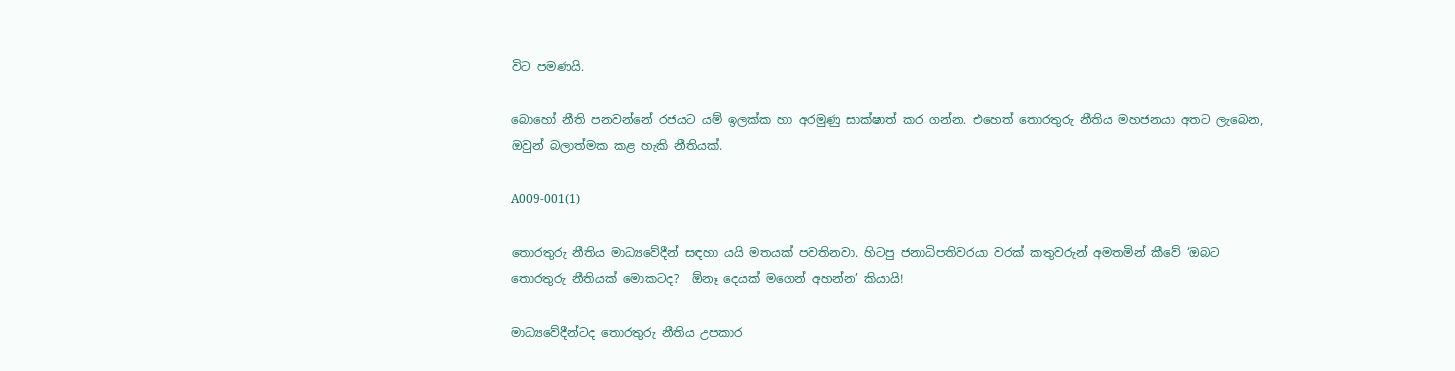විට පමණයි.

බොහෝ නීති පනවන්නේ රජයට යම් ඉලක්ක හා අරමුණු සාක්ෂාත් කර ගන්න. එහෙත් තොරතුරු නීතිය මහජනයා අතට ලැබෙන, ඔවුන් බලාත්මක කළ හැකි නීතියක්.

A009-001(1)

තොරතුරු නීතිය මාධ්‍යවේදීන් සඳහා යයි මතයක් පවතිනවා. හිටපු ජනාධිපතිවරයා වරක් කතුවරුන් අමතමින් කීවේ ‘ඔබට තොරතුරු නීතියක් මොකටද?  ඕනෑ දෙයක් මගෙන් අහන්න’ කියායි!

මාධ්‍යවේදීන්ටද තොරතුරු නීතිය උපකාර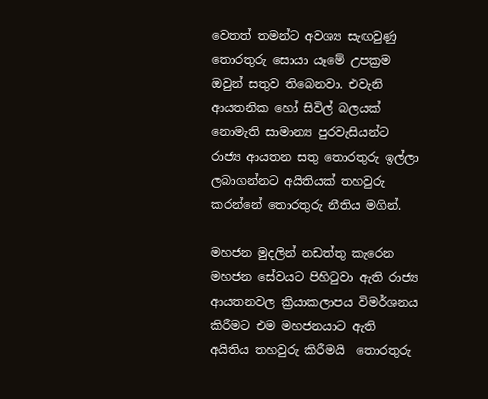වෙතත් තමන්ට අවශ්‍ය සැඟවුණු තොරතුරු සොයා යෑමේ උපක්‍රම ඔවුන් සතුව තිබෙනවා. එවැනි ආයතනික හෝ සිවිල් බලයක් නොමැති සාමාන්‍ය පුරවැසියන්ට රාජ්‍ය ආයතන සතු තොරතුරු ඉල්ලා ලබාගන්නට අයිතියක් තහවුරු කරන්නේ තොරතුරු නීතිය මගින්.

මහජන මුදලින් නඩත්තු කැරෙන මහජන සේවයට පිහිටුවා ඇති රාජ්‍ය ආයතනවල ක්‍රියාකලාපය විමර්ශනය කිරීමට එම මහජනයාට ඇති අයිතිය තහවුරු කිරීමයි  තොරතුරු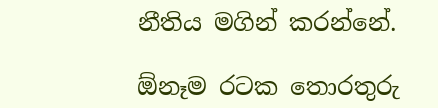නීතිය මගින් කරන්නේ.

ඕනෑම රටක තොරතුරු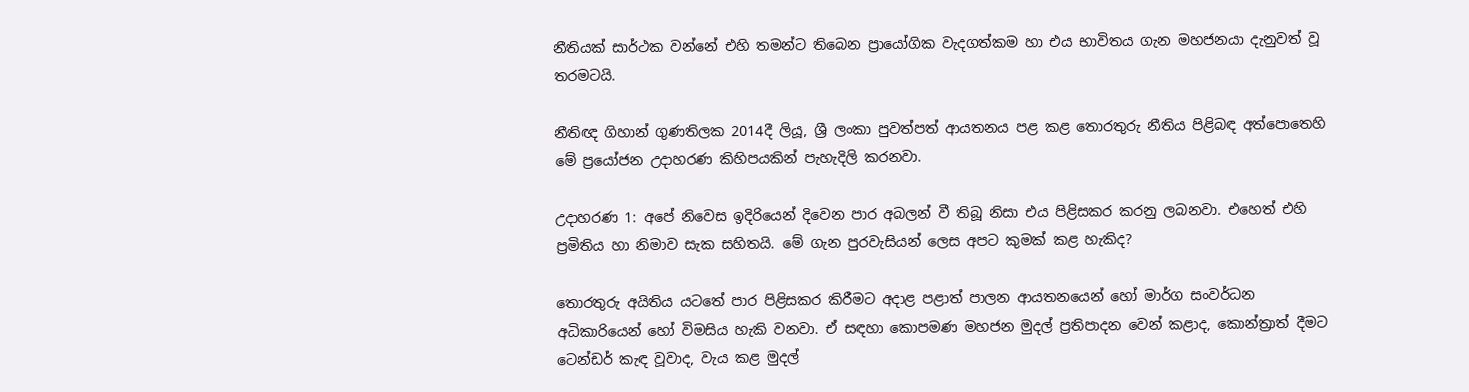නීතියක් සාර්ථක වන්නේ එහි තමන්ට තිබෙන ප්‍රායෝගික වැදගත්කම හා එය භාවිතය ගැන මහජනයා දැනුවත් වූ තරමටයි.

නීතිඥ ගිහාන් ගුණතිලක 2014දී ලියූ, ශ්‍රී ලංකා පුවත්පත් ආයතනය පළ කළ තොරතුරු නීතිය පිළිබඳ අත්පොතෙහි මේ ප්‍රයෝජන උදාහරණ කිහිපයකින් පැහැදිලි කරනවා.

උදාහරණ 1: අපේ නිවෙස ඉදිරියෙන් දිවෙන පාර අබලන් වී තිබූ නිසා එය පිළිසකර කරනු ලබනවා. එහෙත් එහි ප්‍රමිතිය හා නිමාව සැක සහිතයි. මේ ගැන පුරවැසියන් ලෙස අපට කුමක් කළ හැකිද?

තොරතුරු අයිතිය යටතේ පාර පිළිසකර කිරීමට අදාළ පළාත් පාලන ආයතනයෙන් හෝ මාර්ග සංවර්ධන අධිකාරියෙන් හෝ විමසිය හැකි වනවා. ඒ සඳහා කොපමණ මහජන මුදල් ප්‍රතිපාදන වෙන් කළාද, කොන්ත්‍රාත් දීමට ටෙන්ඩර් කැඳ වූවාද, වැය කළ මුදල්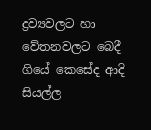ද්‍රව්‍යවලට හා වේතනවලට බෙදී ගියේ කෙසේද ආදි සියල්ල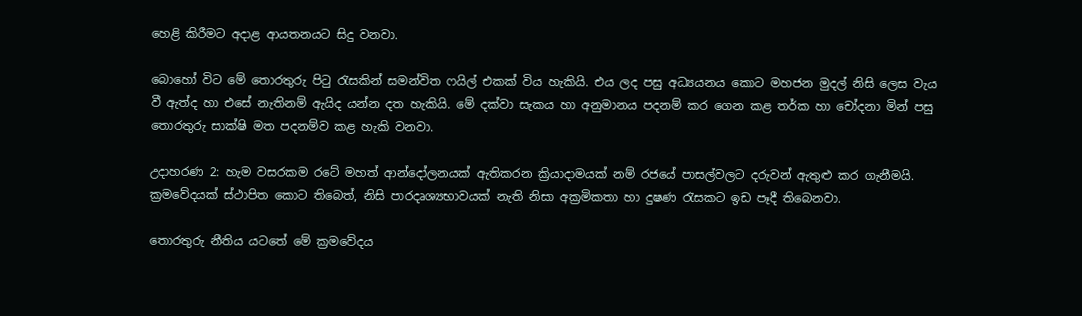හෙළි කිරීමට අදාළ ආයතනයට සිදු වනවා.

බොහෝ විට මේ තොරතුරු පිටු රැසකින් සමන්විත ෆයිල් එකක් විය හැකියි. එය ලද පසු අධ්‍යයනය කොට මහජන මුදල් නිසි ලෙස වැය වී ඇත්ද හා එසේ නැතිනම් ඇයිද යන්න දත හැකියි. මේ දක්වා සැකය හා අනුමානය පදනම් කර ගෙන කළ තර්ක හා චෝදනා මින් පසු තොරතුරු සාක්ෂි මත පදනම්ව කළ හැකි වනවා.

උදාහරණ 2: හැම වසරකම රටේ මහත් ආන්දෝලනයක් ඇතිකරන ක්‍රියාදාමයක් නම් රජයේ පාසල්වලට දරුවන් ඇතුළු කර ගැනීමයි. ක්‍රමවේදයක් ස්ථාපිත කොට තිබෙත්, නිසි පාරදෘශ්‍යභාවයක් නැති නිසා අක්‍රමිකතා හා දුෂණ රැසකට ඉඩ පෑදී තිබෙනවා.

තොරතුරු නීතිය යටතේ මේ ක්‍රමවේදය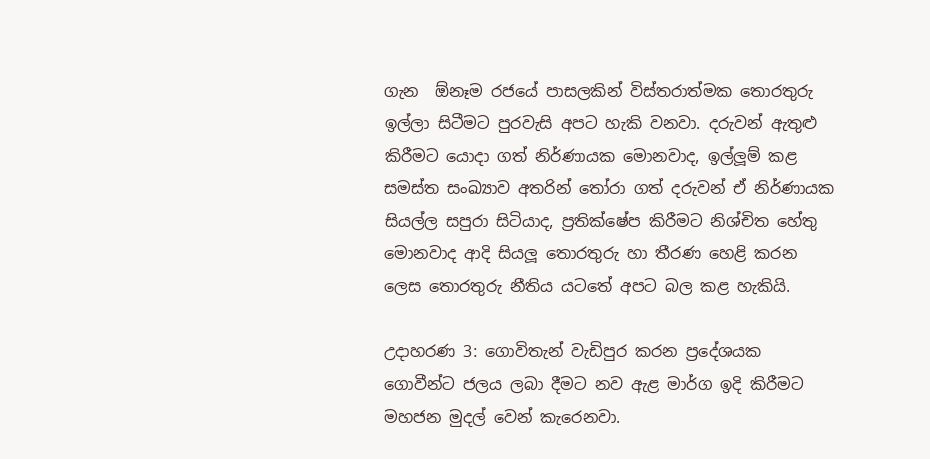ගැන  ඕනෑම රජයේ පාසලකින් විස්තරාත්මක තොරතුරු ඉල්ලා සිටීමට පුරවැසි අපට හැකි වනවා. දරුවන් ඇතුළු කිරීමට යොදා ගත් නිර්ණායක මොනවාද, ඉල්ලූම් කළ සමස්ත සංඛ්‍යාව අතරින් තෝරා ගත් දරුවන් ඒ නිර්ණායක සියල්ල සපුරා සිටියාද, ප්‍රතික්ෂේප කිරීමට නිශ්චිත හේතු මොනවාද ආදි සියලූ තොරතුරු හා තීරණ හෙළි කරන ලෙස තොරතුරු නීතිය යටතේ අපට බල කළ හැකියි.

උදාහරණ 3: ගොවිතැන් වැඩිපුර කරන ප්‍රදේශයක ගොවීන්ට ජලය ලබා දීමට නව ඇළ මාර්ග ඉදි කිරීමට මහජන මුදල් වෙන් කැරෙනවා.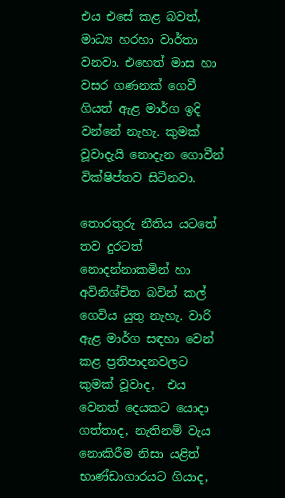එය එසේ කළ බවත්, මාධ්‍ය හරහා වාර්තා වනවා. එහෙත් මාස හා වසර ගණනක් ගෙවී ගියත් ඇළ මාර්ග ඉදි වන්නේ නැහැ. කුමක් වූවාදැයි නොදැන ගොවීන් වික්ෂිප්තව සිටිනවා.

තොරතුරු නීතිය යටතේ තව දුරටත් නොදන්නාකමින් හා අවිනිශ්චිත බවින් කල් ගෙවිය යුතු නැහැ. වාරි ඇළ මාර්ග සඳහා වෙන් කළ ප්‍රතිපාදනවලට කුමක් වූවාද,  එය වෙනත් දෙයකට යොදා ගත්තාද, නැතිනම් වැය නොකිරීම නිසා යළිත් භාණ්ඩාගාරයට ගියාද,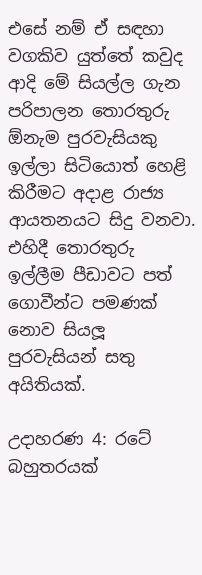එසේ නම් ඒ සඳහා වගකිව යුත්තේ කවුද ආදි මේ සියල්ල ගැන පරිපාලන තොරතුරු  ඕනැම පුරවැසියකු ඉල්ලා සිටියොත් හෙළි කිරීමට අදාළ රාජ්‍ය ආයතනයට සිදු වනවා. එහිදී තොරතුරු ඉල්ලීම පීඩාවට පත් ගොවීන්ට පමණක් නොව සියලූ පුරවැසියන් සතු අයිතියක්.

උදාහරණ 4: රටේ බහුතරයක්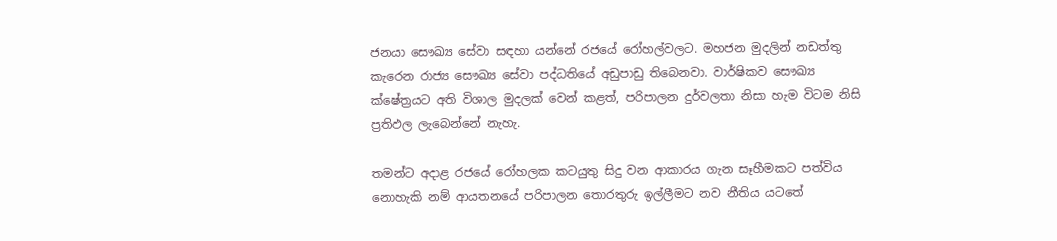ජනයා සෞඛ්‍ය සේවා සඳහා යන්නේ රජයේ රෝහල්වලට. මහජන මුදලින් නඩත්තු කැරෙන රාජ්‍ය සෞඛ්‍ය සේවා පද්ධතියේ අඩුපාඩු තිබෙනවා. වාර්ෂිකව සෞඛ්‍ය ක්ෂේත්‍රයට අති විශාල මුදලක් වෙන් කළත්, පරිපාලන දුර්වලතා නිසා හැම විටම නිසි ප්‍රතිඵල ලැබෙන්නේ නැහැ.

තමන්ට අදාළ රජයේ රෝහලක කටයුතු සිදු වන ආකාරය ගැන සෑහීමකට පත්විය නොහැකි නම් ආයතනයේ පරිපාලන තොරතුරු ඉල්ලීමට නව නීතිය යටතේ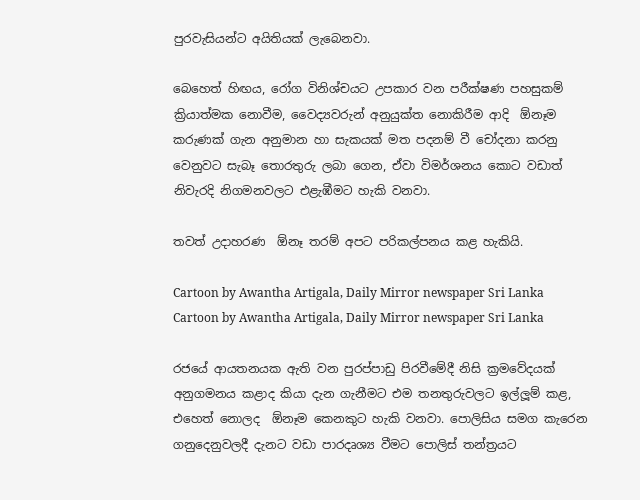පුරවැසියන්ට අයිතියක් ලැබෙනවා.

බෙහෙත් හිඟය, රෝග විනිශ්චයට උපකාර වන පරීක්ෂණ පහසුකම් ක්‍රියාත්මක නොවීම, වෛද්‍යවරුන් අනුයුක්ත නොකිරීම ආදි  ඕනෑම කරුණක් ගැන අනුමාන හා සැකයක් මත පදනම් වී චෝදනා කරනු වෙනුවට සැබෑ තොරතුරු ලබා ගෙන, ඒවා විමර්ශනය කොට වඩාත් නිවැරදි නිගමනවලට එළැඹීමට හැකි වනවා.

තවත් උදාහරණ  ඕනෑ තරම් අපට පරිකල්පනය කළ හැකියි.

Cartoon by Awantha Artigala, Daily Mirror newspaper Sri Lanka
Cartoon by Awantha Artigala, Daily Mirror newspaper Sri Lanka

රජයේ ආයතනයක ඇති වන පුරප්පාඩු පිරවීමේදී නිසි ක්‍රමවේදයක් අනුගමනය කළාද කියා දැන ගැනීමට එම තනතුරුවලට ඉල්ලූම් කළ, එහෙත් නොලද  ඕනෑම කෙනකුට හැකි වනවා. පොලිසිය සමග කැරෙන ගනුදෙනුවලදී දැනට වඩා පාරදෘශ්‍ය වීමට පොලිස් තන්ත්‍රයට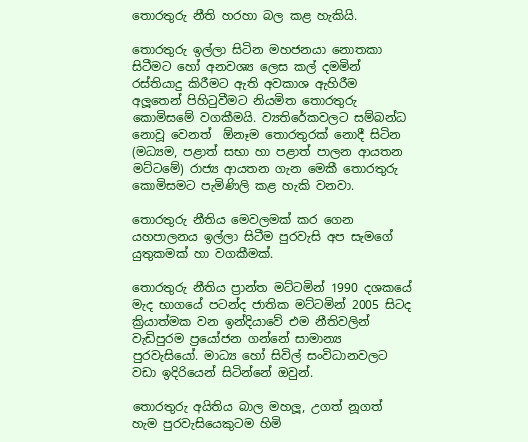තොරතුරු නීති හරහා බල කළ හැකියි.

තොරතුරු ඉල්ලා සිටින මහජනයා නොතකා සිටීමට හෝ අනවශ්‍ය ලෙස කල් දමමින් රස්තියාදු කිරීමට ඇති අවකාශ ඇහිරීම අලූතෙන් පිහිටුවීමට නියමිත තොරතුරු කොමිසමේ වගකීමයි. ව්‍යතිරේකවලට සම්බන්ධ නොවූ වෙනත්  ඕනෑම තොරතුරක් නොදී සිටින (මධ්‍යම, පළාත් සභා හා පළාත් පාලන ආයතන මට්ටමේ) රාජ්‍ය ආයතන ගැන මෙකී තොරතුරු කොමිසමට පැමිණිලි කළ හැකි වනවා.

තොරතුරු නීතිය මෙවලමක් කර ගෙන යහපාලනය ඉල්ලා සිටීම පුරවැසි අප සැමගේ යුතුකමක් හා වගකීමක්.

තොරතුරු නීතිය ප්‍රාන්ත මට්ටමින් 1990 දශකයේ මැද භාගයේ පටන්ද ජාතික මට්ටමින් 2005 සිටද ක්‍රියාත්මක වන ඉන්දියාවේ එම නීතිවලින් වැඩිපුරම ප්‍රයෝජන ගන්නේ සාමාන්‍ය පුරවැසියෝ. මාධ්‍ය හෝ සිවිල් සංවිධානවලට වඩා ඉදිරියෙන් සිටින්නේ ඔවුන්.

තොරතුරු අයිතිය බාල මහලූ, උගත් නූගත් හැම පුරවැසියෙකුටම හිමි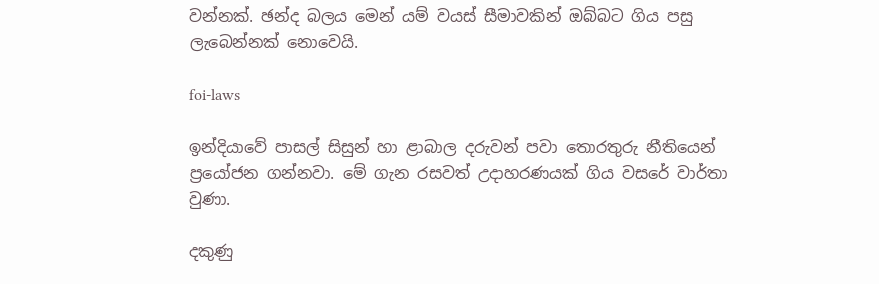වන්නක්. ඡන්ද බලය මෙන් යම් වයස් සීමාවකින් ඔබ්බට ගිය පසු ලැබෙන්නක් නොවෙයි.

foi-laws

ඉන්දියාවේ පාසල් සිසුන් හා ළාබාල දරුවන් පවා තොරතුරු නීතියෙන් ප්‍රයෝජන ගන්නවා. මේ ගැන රසවත් උදාහරණයක් ගිය වසරේ වාර්තා වුණා.

දකුණු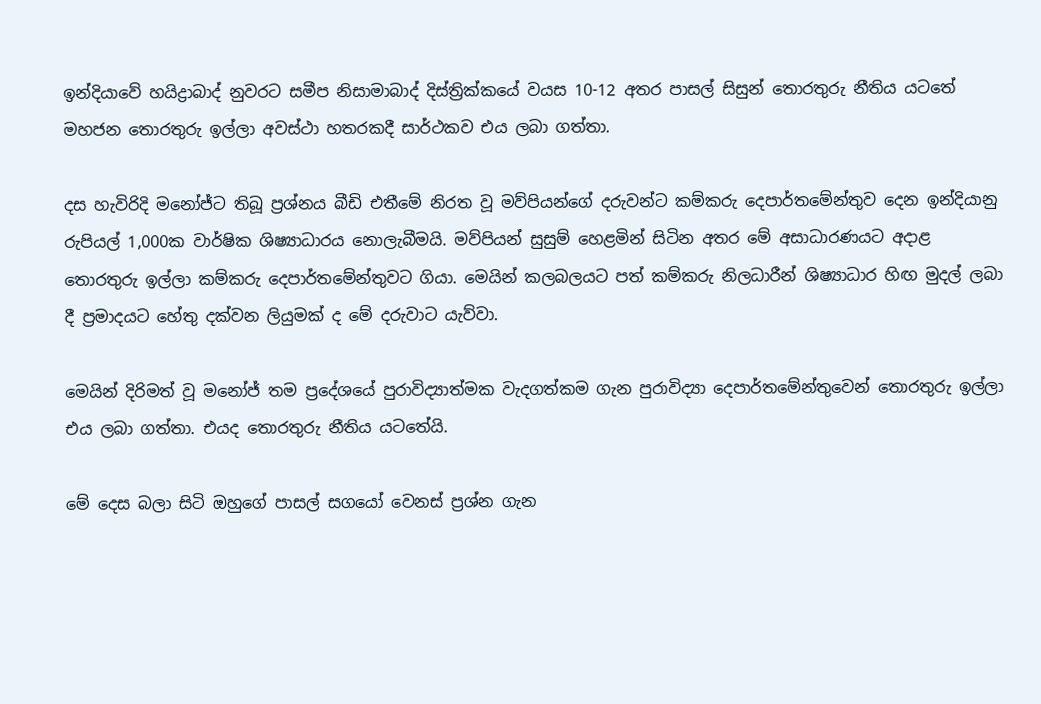ඉන්දියාවේ හයිද්‍රාබාද් නුවරට සමීප නිසාමාබාද් දිස්ත්‍රික්කයේ වයස 10-12 අතර පාසල් සිසුන් තොරතුරු නීතිය යටතේ මහජන තොරතුරු ඉල්ලා අවස්ථා හතරකදී සාර්ථකව එය ලබා ගත්තා.

දස හැවිරිදි මනෝජ්ට තිබූ ප්‍රශ්නය බීඩි එතීමේ නිරත වූ මව්පියන්ගේ දරුවන්ට කම්කරු දෙපාර්තමේන්තුව දෙන ඉන්දියානු රුපියල් 1,000ක වාර්ෂික ශිෂ්‍යාධාරය නොලැබීමයි. මව්පියන් සුසුම් හෙළමින් සිටින අතර මේ අසාධාරණයට අදාළ තොරතුරු ඉල්ලා කම්කරු දෙපාර්තමේන්තුවට ගියා. මෙයින් කලබලයට පත් කම්කරු නිලධාරීන් ශිෂ්‍යාධාර හිඟ මුදල් ලබා දී ප්‍රමාදයට හේතු දක්වන ලියුමක් ද මේ දරුවාට යැව්වා.

මෙයින් දිරිමත් වූ මනෝජ් තම ප්‍රදේශයේ පුරාවිද්‍යාත්මක වැදගත්කම ගැන පුරාවිද්‍යා දෙපාර්තමේන්තුවෙන් තොරතුරු ඉල්ලා එය ලබා ගත්තා. එයද තොරතුරු නීතිය යටතේයි.

මේ දෙස බලා සිටි ඔහුගේ පාසල් සගයෝ වෙනස් ප්‍රශ්න ගැන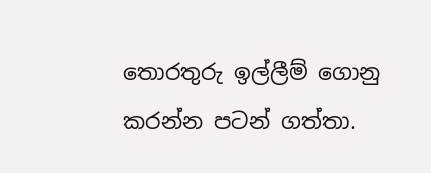තොරතුරු ඉල්ලීම් ගොනු කරන්න පටන් ගත්තා.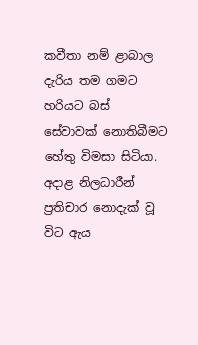කවීතා නම් ළාබාල දැරිය තම ගමට හරියට බස් සේවාවක් නොතිබීමට හේතු විමසා සිටියා. අදාළ නිලධාරීන් ප්‍රතිචාර නොදැක් වූ විට ඇය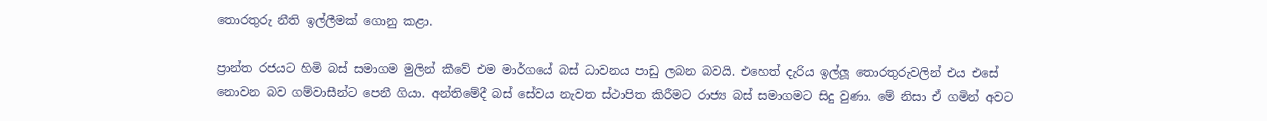තොරතුරු නීති ඉල්ලීමක් ගොනු කළා.

ප්‍රාන්ත රජයට හිමි බස් සමාගම මුලින් කීවේ එම මාර්ගයේ බස් ධාවනය පාඩු ලබන බවයි. එහෙත් දැරිය ඉල්ලූ තොරතුරුවලින් එය එසේ නොවන බව ගම්වාසීන්ට පෙනී ගියා. අන්තිමේදී බස් සේවය නැවත ස්ථාපිත කිරීමට රාජ්‍ය බස් සමාගමට සිදු වුණා. මේ නිසා ඒ ගමින් අවට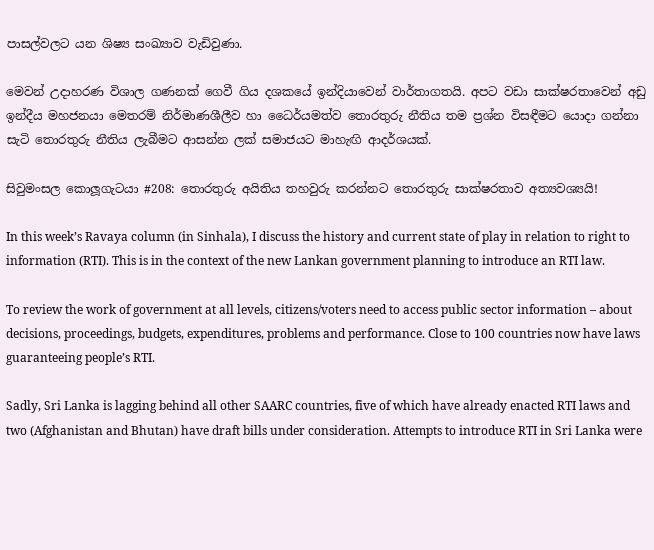පාසල්වලට යන ශිෂ්‍ය සංඛ්‍යාව වැඩිවුණා.

මෙවන් උදාහරණ විශාල ගණනක් ගෙවී ගිය දශකයේ ඉන්දියාවෙන් වාර්තාගතයි. අපට වඩා සාක්ෂරතාවෙන් අඩු ඉන්දීය මහජනයා මෙතරම් නිර්මාණශීලීව හා ධෛර්යමත්ව තොරතුරු නීතිය තම ප්‍රශ්න විසඳීමට යොදා ගන්නා සැටි තොරතුරු නීතිය ලැබීමට ආසන්න ලක් සමාජයට මාහැඟි ආදර්ශයක්.

සිවුමංසල කොලූගැටයා #208: තොරතුරු අයිතිය තහවුරු කරන්නට තොරතුරු සාක්ෂරතාව අත්‍යවශ්‍යයි!

In this week’s Ravaya column (in Sinhala), I discuss the history and current state of play in relation to right to information (RTI). This is in the context of the new Lankan government planning to introduce an RTI law.

To review the work of government at all levels, citizens/voters need to access public sector information – about decisions, proceedings, budgets, expenditures, problems and performance. Close to 100 countries now have laws guaranteeing people’s RTI.

Sadly, Sri Lanka is lagging behind all other SAARC countries, five of which have already enacted RTI laws and two (Afghanistan and Bhutan) have draft bills under consideration. Attempts to introduce RTI in Sri Lanka were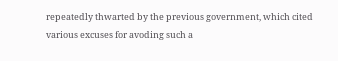repeatedly thwarted by the previous government, which cited various excuses for avoding such a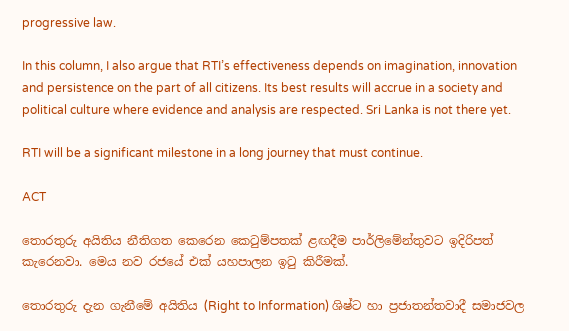progressive law.

In this column, I also argue that RTI’s effectiveness depends on imagination, innovation and persistence on the part of all citizens. Its best results will accrue in a society and political culture where evidence and analysis are respected. Sri Lanka is not there yet.

RTI will be a significant milestone in a long journey that must continue.

ACT

තොරතුරු අයිතිය නීතිගත කෙරෙන කෙටුම්පතක් ළඟදීම පාර්ලිමේන්තුවට ඉදිරිපත් කැරෙනවා. මෙය නව රජයේ එක් යහපාලන ඉටු කිරීමක්.

තොරතුරු දැන ගැනීමේ අයිතිය (Right to Information) ශිෂ්ට හා ප්‍රජාතන්තවාදී සමාජවල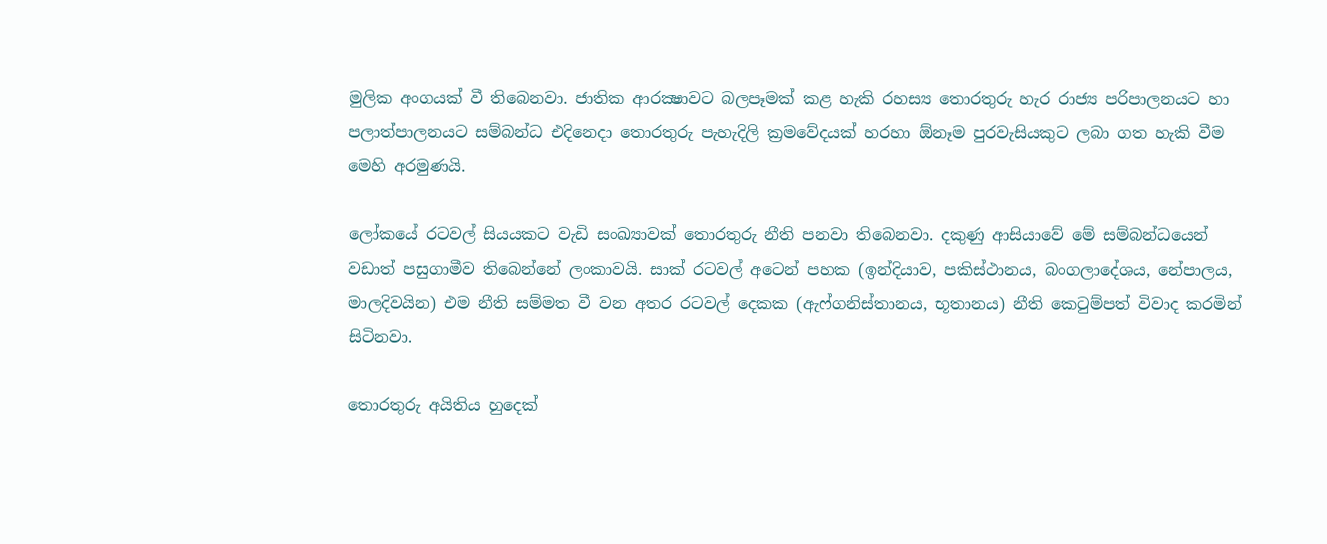මුලික අංගයක් වී තිබෙනවා. ජාතික ආරක්‍ෂාවට බලපෑමක් කළ හැකි රහස්‍ය තොරතුරු හැර රාජ්‍ය පරිපාලනයට හා පලාත්පාලනයට සම්බන්ධ එදිනෙදා තොරතුරු පැහැදිලි ක්‍රමවේදයක් හරහා ඕනෑම පුරවැසියකුට ලබා ගත හැකි වීම මෙහි අරමුණයි.

ලෝකයේ රටවල් සියයකට වැඩි සංඛ්‍යාවක් තොරතුරු නීති පනවා තිබෙනවා. දකුණු ආසියාවේ මේ සම්බන්ධයෙන් වඩාත් පසුගාමීව තිබෙන්නේ ලංකාවයි. සාක් රටවල් අටෙන් පහක (ඉන්දියාව, පකිස්ථානය, බංගලාදේශය, නේපාලය, මාලදිවයින) එම නීති සම්මත වී වන අතර රටවල් දෙකක (ඇෆ්ගනිස්තානය, භූතානය) නීති කෙටුම්පත් විවාද කරමින් සිටිනවා.

තොරතුරු අයිතිය හුදෙක්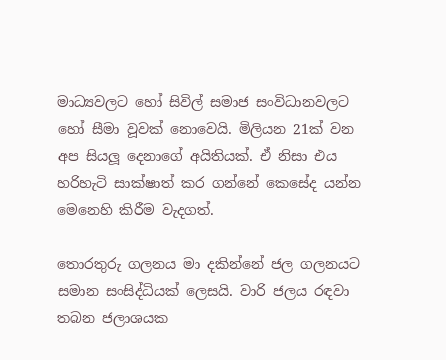මාධ්‍යවලට හෝ සිවිල් සමාජ සංවිධානවලට හෝ සීමා වූවක් නොවෙයි. මිලියන 21ක් වන අප සියලූ දෙනාගේ අයිතියක්. ඒ නිසා එය හරිහැටි සාක්ෂාත් කර ගන්නේ කෙසේද යන්න මෙනෙහි කිරීම වැදගත්.

තොරතුරු ගලනය මා දකින්නේ ජල ගලනයට සමාන සංසිද්ධියක් ලෙසයි. වාරි ජලය රඳවා තබන ජලාශයක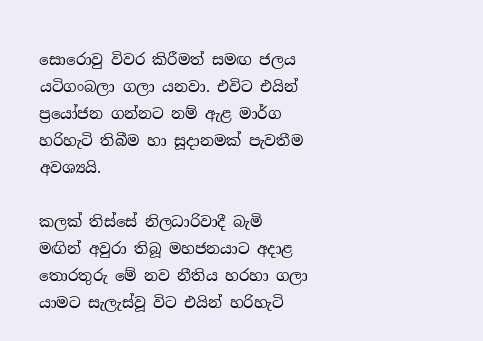සොරොවු විවර කිරීමත් සමඟ ජලය යටිගංබලා ගලා යනවා. එවිට එයින් ප්‍රයෝජන ගන්නට නම් ඇළ මාර්ග හරිහැටි තිබීම හා සූදානමක් පැවතීම අවශ්‍යයි.

කලක් තිස්සේ නිලධාරිවාදී බැමි මඟින් අවුරා තිබූ මහජනයාට අදාළ තොරතුරු මේ නව නීතිය හරහා ගලා යාමට සැලැස්වූ විට එයින් හරිහැටි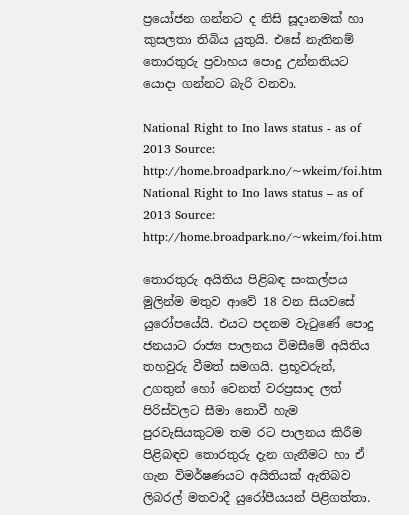ප්‍රයෝජන ගන්නට ද නිසි සූදානමක් හා කුසලතා තිබිය යුතුයි. එසේ නැතිනම් තොරතුරු ප්‍රවාහය පොදු උන්නතියට යොදා ගන්නට බැරි වනවා.

National Right to Ino laws status - as of 2013 Source: http://home.broadpark.no/~wkeim/foi.htm
National Right to Ino laws status – as of 2013 Source: http://home.broadpark.no/~wkeim/foi.htm

තොරතුරු අයිතිය පිළිබඳ සංකල්පය මුලින්ම මතුව ආවේ 18 වන සියවසේ යුරෝපයේයි. එයට පදනම වැටුණේ පොදු ජනයාට රාජ්‍ය පාලනය විමසීමේ අයිතිය තහවුරු වීමත් සමගයි. ප්‍රභූවරුන්, උගතුන් හෝ වෙනත් වරප්‍රසාද ලත් පිරිස්වලට සීමා නොවී හැම පුරවැසියකුටම තම රට පාලනය කිරීම පිළිබඳව තොරතුරු දැන ගැනීමට හා ඒ ගැන විමර්ෂණයට අයිතියක් ඇතිබව ලිබරල් මතවාදී යුරෝපීයයන් පිළිගත්තා.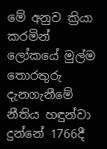මේ අනුව ක්‍රියා කරමින් ලෝකයේ මුල්ම තොරතුරු දැනගැනීමේ නීතිය හඳුන්වා දුන්නේ 1766දී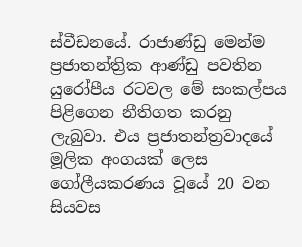ස්වීඩනයේ. රාජාණ්ඩු මෙන්ම ප්‍රජාතන්ත්‍රික ආණ්ඩු පවතින යුරෝපීය රටවල මේ සංකල්පය පිළිගෙන නීතිගත කරනු ලැබුවා. එය ප්‍රජාතන්ත්‍රවාදයේ මූලික අංගයක් ලෙස ගෝලීයකරණය වූයේ 20 වන සියවස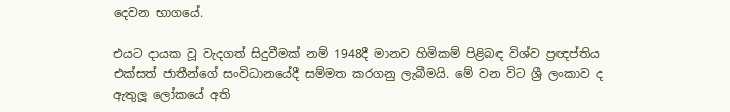දෙවන භාගයේ.

එයට දායක වූ වැදගත් සිදුවීමක් නම් 1948දී මානව හිමිකම් පිළිබඳ විශ්ව ප්‍රඥප්තිය එක්සත් ජාතීන්ගේ සංවිධානයේදී සම්මත කරගනු ලැබීමයි. මේ වන විට ශ්‍රී ලංකාව ද ඇතුලූ ලෝකයේ අති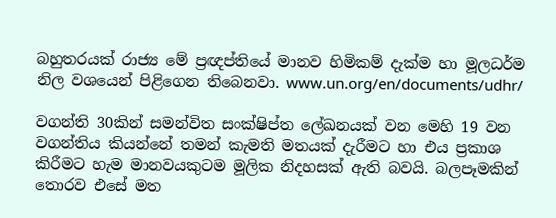බහුතරයක් රාජ්‍ය මේ ප්‍රඥප්තියේ මානව හිමිකම් දැක්ම හා මූලධර්ම නිල වශයෙන් පිළිගෙන තිබෙනවා. www.un.org/en/documents/udhr/

වගන්ති 30කින් සමන්විත සංක්ෂිප්ත ලේඛනයක් වන මෙහි 19 වන වගන්තිය කියන්නේ තමන් කැමති මතයක් දැරීමට හා එය ප්‍රකාශ කිරීමට හැම මානවයකුටම මූලික නිදහසක් ඇති බවයි. බලපෑමකින් තොරව එසේ මත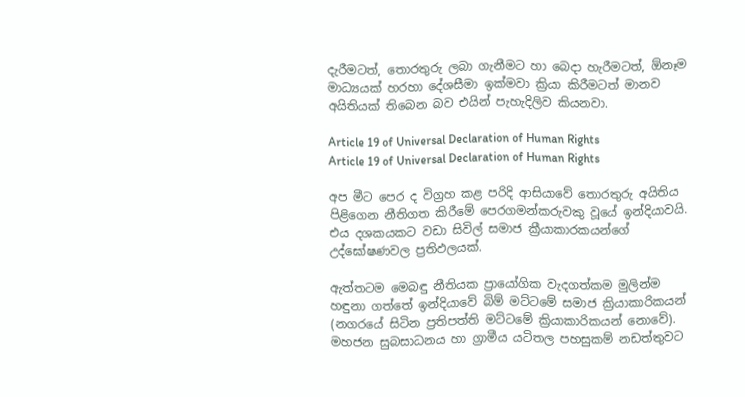දැරීමටත්, තොරතුරු ලබා ගැනීමට හා බෙදා හැරීමටත්, ඕනෑම මාධ්‍යයක් හරහා දේශසීමා ඉක්මවා ක්‍රියා කිරීමටත් මානව අයිතියක් තිබෙන බව එයින් පැහැදිලිව කියනවා.

Article 19 of Universal Declaration of Human Rights
Article 19 of Universal Declaration of Human Rights

අප මීට පෙර ද විග්‍රහ කළ පරිදි ආසියාවේ තොරතුරු අයිතිය පිළිගෙන නීතිගත කිරීමේ පෙරගමන්කරුවකු වූයේ ඉන්දියාවයි. එය දශකයකට වඩා සිවිල් සමාජ ක්‍රීයාකාරකයන්ගේ උද්ඝෝෂණවල ප්‍රතිඵලයක්.

ඇත්තටම මෙබඳු නීතියක ප්‍රායෝගික වැදගත්කම මුලින්ම හඳුනා ගත්තේ ඉන්දියාවේ බිම් මට්ටමේ සමාජ ක්‍රියාකාරිකයන් (නගරයේ සිටින ප්‍රතිපත්ති මට්ටමේ ක්‍රියාකාරිකයන් නොවේ). මහජන සුබසාධනය හා ග්‍රාමීය යටිතල පහසුකම් නඩත්තුවට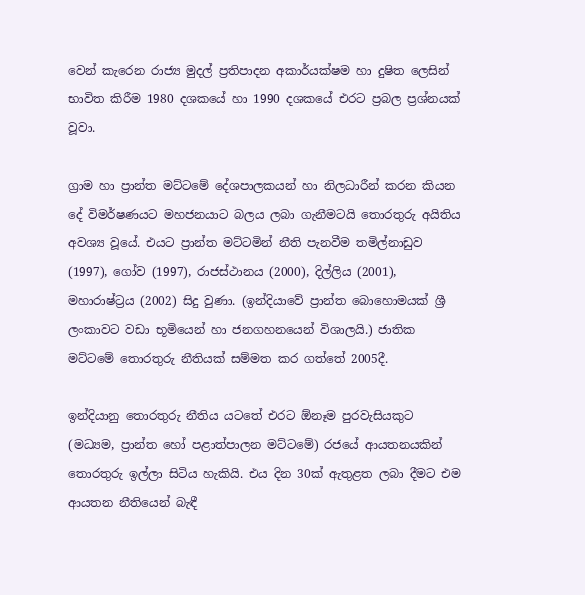වෙන් කැරෙන රාජ්‍ය මුදල් ප්‍රතිපාදන අකාර්යක්ෂම හා දුෂිත ලෙසින් භාවිත කිරීම 1980 දශකයේ හා 1990 දශකයේ එරට ප්‍රබල ප්‍රශ්නයක් වූවා.

ග්‍රාම හා ප්‍රාන්ත මට්ටමේ දේශපාලකයන් හා නිලධාරීන් කරන කියන දේ විමර්ෂණයට මහජනයාට බලය ලබා ගැනීමටයි තොරතුරු අයිතිය අවශ්‍ය වූයේ. එයට ප්‍රාන්ත මට්ටමින් නීති පැනවීම තමිල්නාඩුව (1997), ගෝව (1997), රාජස්ථානය (2000), දිල්ලිය (2001), මහාරාෂ්ට්‍රය (2002) සිදු වුණා. (ඉන්දියාවේ ප්‍රාන්ත බොහොමයක් ශ්‍රී ලංකාවට වඩා භූමියෙන් හා ජනගහනයෙන් විශාලයි.) ජාතික මට්ටමේ තොරතුරු නීතියක් සම්මත කර ගත්තේ 2005දී.

ඉන්දියානු තොරතුරු නීතිය යටතේ එරට ඕනෑම පුරවැසියකුට (මධ්‍යම, ප්‍රාන්ත හෝ පළාත්පාලන මට්ටමේ) රජයේ ආයතනයකින් තොරතුරු ඉල්ලා සිටිය හැකියි. එය දින 30ක් ඇතුළත ලබා දීමට එම ආයතන නීතියෙන් බැඳී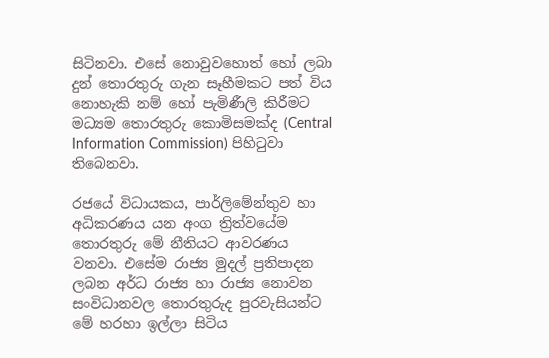සිටිනවා. එසේ නොවුවහොත් හෝ ලබා දුන් තොරතුරු ගැන සෑහීමකට පත් විය නොහැකි නම් හෝ පැමිණීලි කිරීමට මධ්‍යම තොරතුරු කොමිසමක්ද (Central Information Commission) පිහිටුවා තිබෙනවා.

රජයේ විධායකය, පාර්ලිමේන්තුව හා අධිකරණය යන අංග ත්‍රිත්වයේම තොරතුරු මේ නීතියට ආවරණය වනවා. එසේම රාජ්‍ය මුදල් ප්‍රතිපාදන ලබන අර්ධ රාජ්‍ය හා රාජ්‍ය නොවන සංවිධානවල තොරතුරුද පුරවැසියන්ට මේ හරහා ඉල්ලා සිටිය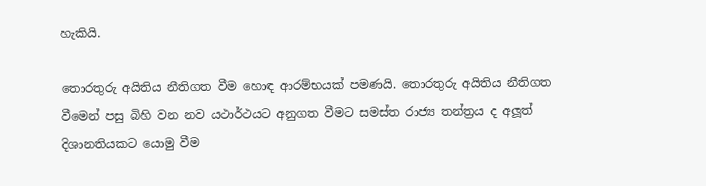හැකියි.

තොරතුරු අයිතිය නීතිගත වීම හොඳ ආරම්භයක් පමණයි. තොරතුරු අයිතිය නීතිගත වීමෙන් පසු බිහි වන නව යථාර්ථයට අනුගත වීමට සමස්ත රාජ්‍ය තන්ත්‍රය ද අලූත් දිශානතියකට යොමු වීම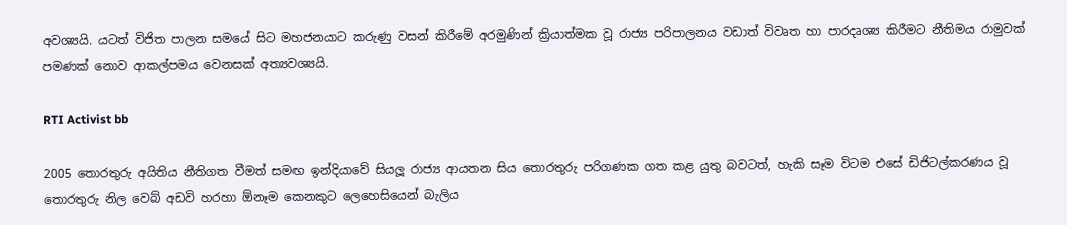අවශ්‍යයි. යටත් විජිත පාලන සමයේ සිට මහජනයාට කරුණු වසන් කිරීමේ අරමුණින් ක්‍රියාත්මක වූ රාජ්‍ය පරිපාලනය වඩාත් විවෘත හා පාරදෘශ්‍ය කිරීමට නීතිමය රාමුවක් පමණක් නොව ආකල්පමය වෙනසක් අත්‍යවශ්‍යයි.

RTI Activist bb

2005 තොරතුරු අයිතිය නීතිගත වීමත් සමඟ ඉන්දියාවේ සියලූ රාජ්‍ය ආයතන සිය තොරතුරු පරිගණක ගත කළ යුතු බවටත්, හැකි සෑම විටම එසේ ඩිජිටල්කරණය වූ තොරතුරු නිල වෙබ් අඩවි හරහා ඕනෑම කෙනකුට ලෙහෙසියෙන් බැලිය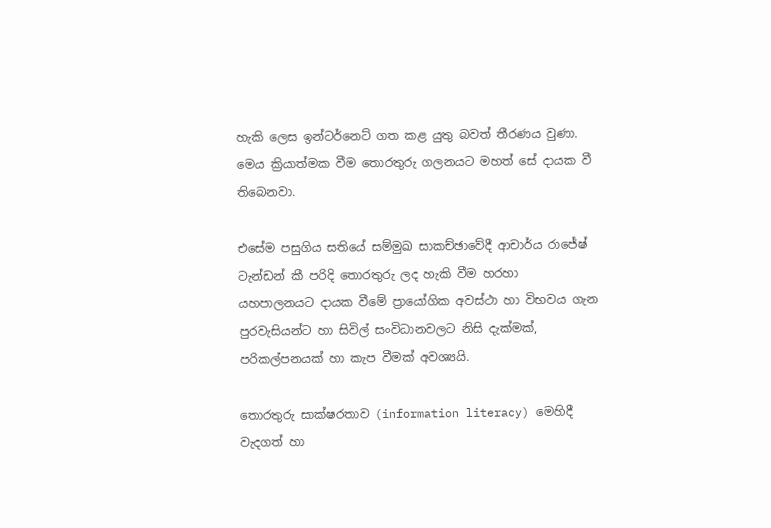හැකි ලෙස ඉන්ටර්නෙට් ගත කළ යුතු බවත් තීරණය වුණා. මෙය ක්‍රියාත්මක වීම තොරතුරු ගලනයට මහත් සේ දායක වී තිබෙනවා.

එසේම පසුගිය සතියේ සම්මුඛ සාකච්ඡාවේදී ආචාර්ය රාජේෂ් ටැන්ඩන් කී පරිදි තොරතුරු ලද හැකි වීම හරහා යහපාලනයට දායක වීමේ ප්‍රායෝගික අවස්ථා හා විභවය ගැන පුරවැසියන්ට හා සිවිල් සංවිධානවලට නිසි දැක්මක්, පරිකල්පනයක් හා කැප වීමක් අවශ්‍යයි.

තොරතුරු සාක්ෂරතාව (information literacy) මෙහිදී වැදගත් හා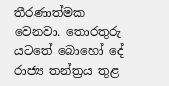තීරණාත්මක වෙනවා. තොරතුරු යටතේ බොහෝ දේ රාජ්‍ය තන්ත්‍රය තුළ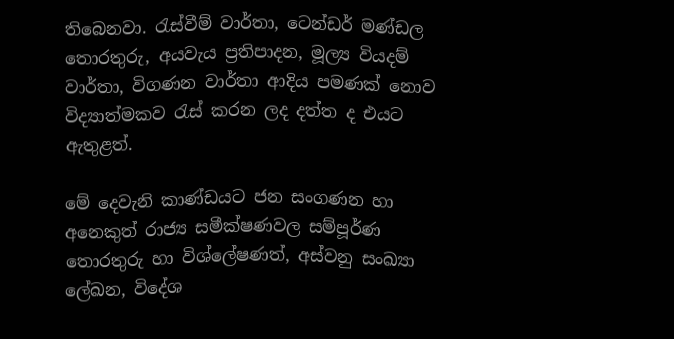තිබෙනවා. රැස්වීම් වාර්තා, ටෙන්ඩර් මණ්ඩල තොරතුරු, අයවැය ප්‍රතිපාදන, මූල්‍ය වියදම් වාර්තා, විගණන වාර්තා ආදිය පමණක් නොව විද්‍යාත්මකව රැස් කරන ලද දත්ත ද එයට ඇතුළත්.

මේ දෙවැනි කාණ්ඩයට ජන සංගණන හා අනෙකුත් රාජ්‍ය සමීක්ෂණවල සම්පූර්ණ තොරතුරු හා විශ්ලේෂණත්, අස්වනු සංඛ්‍යා ලේඛන, විදේශ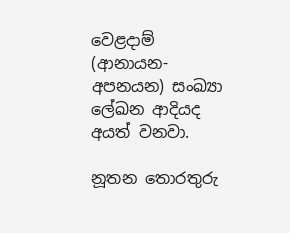වෙළදාම් (ආනායන- අපනයන) සංඛ්‍යා ලේඛන ආදියද අයත් වනවා.

නූතන තොරතුරු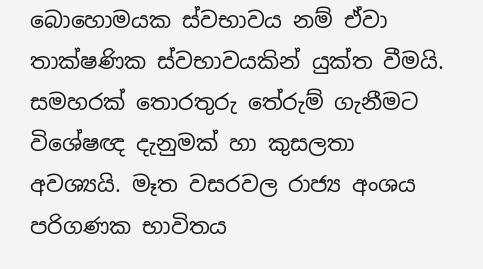බොහොමයක ස්වභාවය නම් ඒවා තාක්ෂණික ස්වභාවයකින් යුක්ත වීමයි. සමහරක් තොරතුරු තේරුම් ගැනීමට විශේෂඥ දැනුමක් හා කුසලතා අවශ්‍යයි. මෑත වසරවල රාජ්‍ය අංශය පරිගණක භාවිතය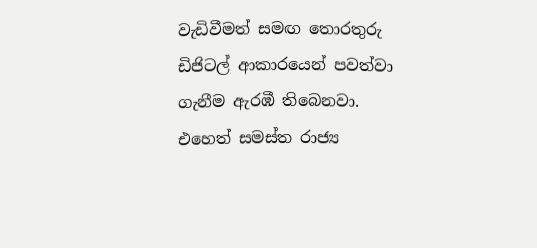වැඩිවීමත් සමඟ තොරතුරු ඩිජිටල් ආකාරයෙන් පවත්වා ගැනීම ඇරඹී තිබෙනවා. එහෙත් සමස්ත රාජ්‍ය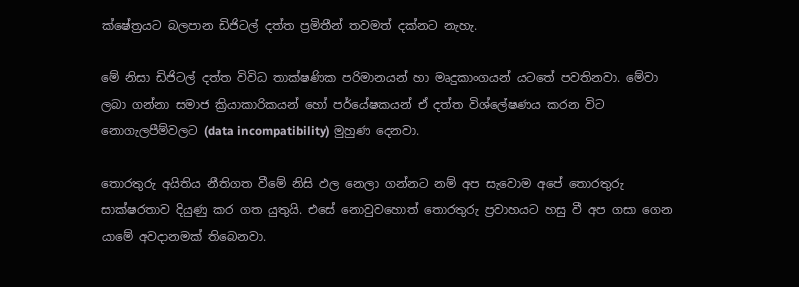ක්ෂේත්‍රයට බලපාන ඩිජිටල් දත්ත ප්‍රමිතීන් තවමත් දක්නට නැහැ.

මේ නිසා ඩිජිටල් දත්ත විවිධ තාක්ෂණික පරිමානයන් හා මෘදුකාංගයන් යටතේ පවතිනවා. මේවා ලබා ගන්නා සමාජ ක්‍රියාකාරිකයන් හෝ පර්යේෂකයන් ඒ දත්ත විශ්ලේෂණය කරන විට නොගැලපීම්වලට (data incompatibility) මුහුණ දෙනවා.

තොරතුරු අයිතිය නීතිගත වීමේ නිසි ඵල නෙලා ගන්නට නම් අප සැවොම අපේ තොරතුරු සාක්ෂරතාව දියුණු කර ගත යුතුයි. එසේ නොවුවහොත් තොරතුරු ප්‍රවාහයට හසු වී අප ගසා ගෙන යාමේ අවදානමක් තිබෙනවා.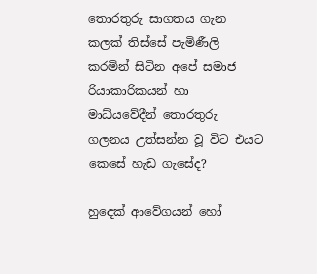තොරතුරු සාගතය ගැන කලක් තිස්සේ පැමිණීලි කරමින් සිටින අපේ සමාජ රියාකාරිකයන් හා මාධ්යවේදීන් තොරතුරු ගලනය උත්සන්න වූ විට එයට කෙසේ හැඩ ගැසේද?

හුදෙක් ආවේගයන් හෝ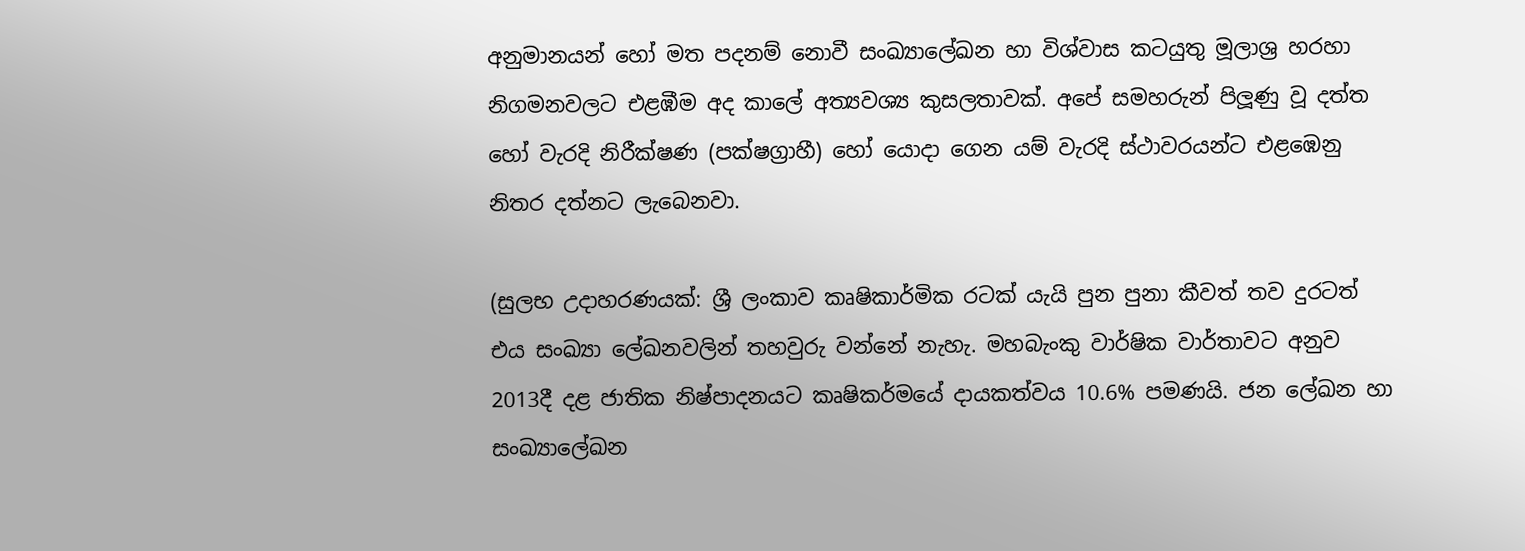අනුමානයන් හෝ මත පදනම් නොවී සංඛ්‍යාලේඛන හා විශ්වාස කටයුතු මූලාශ්‍ර හරහා නිගමනවලට එළඹීම අද කාලේ අත්‍යවශ්‍ය කුසලතාවක්. අපේ සමහරුන් පිලූණු වූ දත්ත හෝ වැරදි නිරීක්ෂණ (පක්ෂග්‍රාහී) හෝ යොදා ගෙන යම් වැරදි ස්ථාවරයන්ට එළඹෙනු නිතර දත්නට ලැබෙනවා.

(සුලභ උදාහරණයක්: ශ්‍රී ලංකාව කෘෂිකාර්මික රටක් යැයි පුන පුනා කීවත් තව දුරටත් එය සංඛ්‍යා ලේඛනවලින් තහවුරු වන්නේ නැහැ. මහබැංකු වාර්ෂික වාර්තාවට අනුව 2013දී දළ ජාතික නිෂ්පාදනයට කෘෂිකර්මයේ දායකත්වය 10.6% පමණයි. ජන ලේඛන හා සංඛ්‍යාලේඛන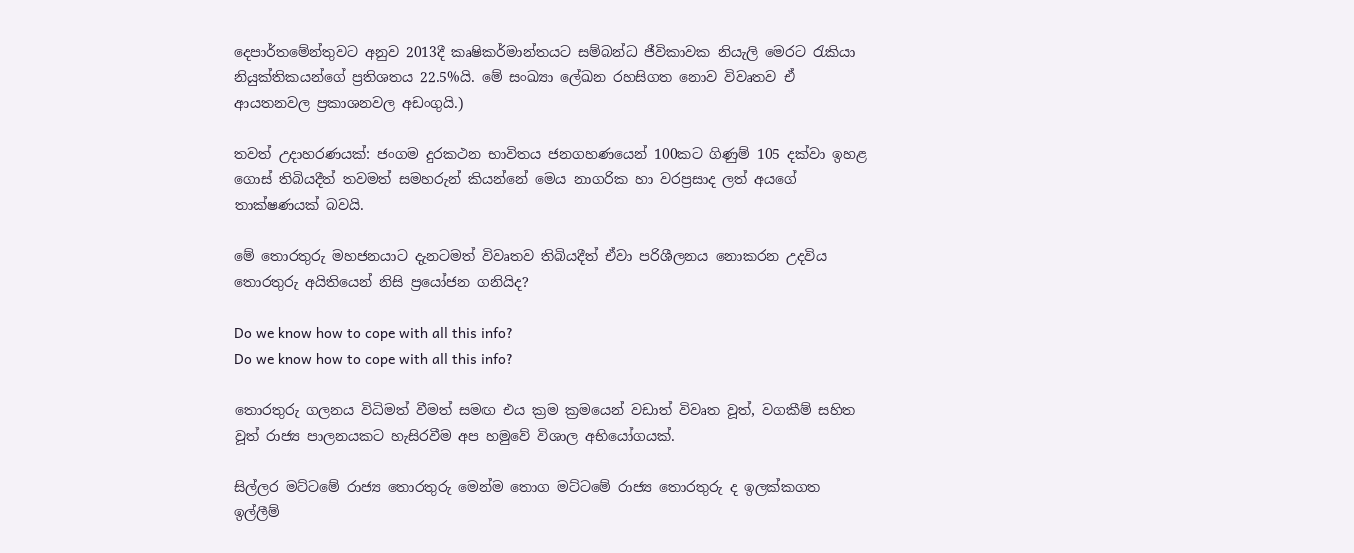දෙපාර්තමේන්තුවට අනුව 2013දී කෘෂිකර්මාන්තයට සම්බන්ධ ජීවිකාවක නියැලි මෙරට රැකියා නියුක්තිකයන්ගේ ප්‍රතිශතය 22.5%යි. මේ සංඛ්‍යා ලේඛන රහසිගත නොව විවෘතව ඒ ආයතනවල ප්‍රකාශනවල අඩංගුයි.)

තවත් උදාහරණයක්: ජංගම දුරකථන භාවිතය ජනගහණයෙන් 100කට ගිණුම් 105 දක්වා ඉහළ ගොස් තිබියදීත් තවමත් සමහරුන් කියන්නේ මෙය නාගරික හා වරප්‍රසාද ලත් අයගේ තාක්ෂණයක් බවයි.

මේ තොරතුරු මහජනයාට දැනටමත් විවෘතව තිබියදීත් ඒවා පරිශීලනය නොකරන උදවිය තොරතුරු අයිතියෙන් නිසි ප්‍රයෝජන ගනියිද?

Do we know how to cope with all this info?
Do we know how to cope with all this info?

තොරතුරු ගලනය විධිමත් වීමත් සමඟ එය ක්‍රම ක්‍රමයෙන් වඩාත් විවෘත වූත්, වගකීම් සහිත වූත් රාජ්‍ය පාලනයකට හැසිරවීම අප හමුවේ විශාල අභියෝගයක්.

සිල්ලර මට්ටමේ රාජ්‍ය තොරතුරු මෙන්ම තොග මට්ටමේ රාජ්‍ය තොරතුරු ද ඉලක්කගත ඉල්ලීම්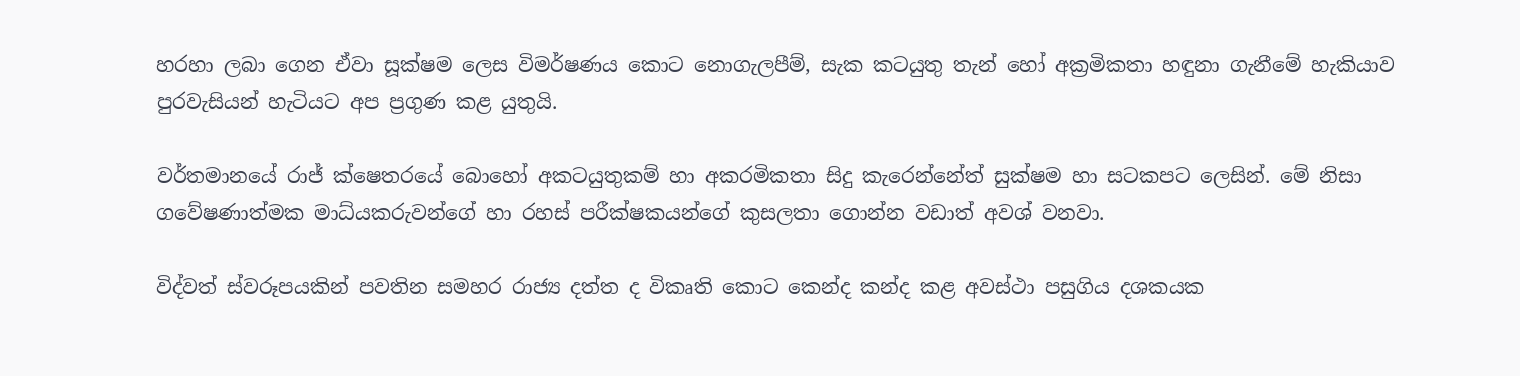හරහා ලබා ගෙන ඒවා සූක්ෂම ලෙස විමර්ෂණය කොට නොගැලපීම්, සැක කටයුතු තැන් හෝ අක්‍රමිකතා හඳුනා ගැනීමේ හැකියාව පුරවැසියන් හැටියට අප ප්‍රගුණ කළ යුතුයි.

වර්තමානයේ රාජ් ක්ෂෙතරයේ බොහෝ අකටයුතුකම් හා අකරමිකතා සිදු කැරෙන්නේත් සුක්ෂම හා සටකපට ලෙසින්. මේ නිසා ගවේෂණාත්මක මාධ්යකරුවන්ගේ හා රහස් පරීක්ෂකයන්ගේ කුසලතා ගොන්න වඩාත් අවශ් වනවා.

විද්වත් ස්වරූපයකින් පවතින සමහර රාජ්‍ය දත්ත ද විකෘති කොට කෙන්ද කන්ද කළ අවස්ථා පසුගිය දශකයක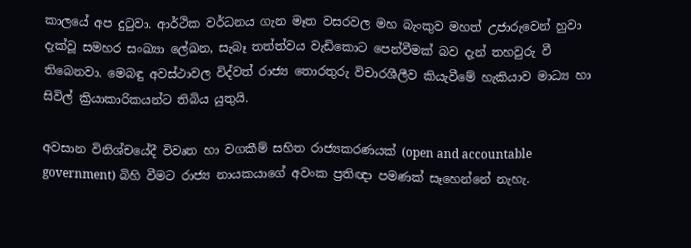කාලයේ අප දුටුවා. ආර්ථික වර්ධනය ගැන මෑත වසරවල මහ බැංකුව මහත් උජාරුවෙන් හුවා දැක්වූ සමහර සංඛ්‍යා ලේඛන, සැබෑ තත්ත්වය වැඩිකොට පෙන්වීමක් බව දැන් තහවුරු වී තිබෙනවා. මෙබඳු අවස්ථාවල විද්වත් රාජ්‍ය තොරතුරු විචාරශීලීව කියැවීමේ හැකියාව මාධ්‍ය හා සිවිල් ක්‍රියාකාරිකයන්ට තිබිය යුතුයි.

අවසාන විනිශ්චයේදී විවෘත හා වගකීම් සහිත රාජ්‍යකරණයක් (open and accountable government) බිහි වීමට රාජ්‍ය නායකයාගේ අවංක ප්‍රතිඥා පමණක් සෑහෙන්නේ නැහැ.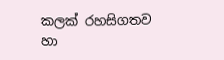කලක් රහසිගතව හා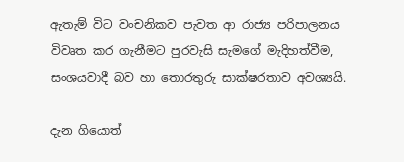ඇතැම් විට වංචනිකව පැවත ආ රාජ්‍ය පරිපාලනය විවෘත කර ගැනීමට පුරවැසි සැමගේ මැදිහත්වීම, සංශයවාදී බව හා තොරතුරු සාක්ෂරතාව අවශ්‍යයි.

දැන ගියොත්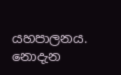යහපාලනය. නොදැන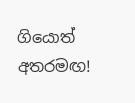ගියොත් අතරමඟ!